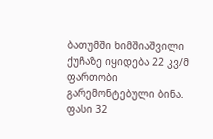ბათუმში ხიმშიაშვილი ქუჩაზე იყიდება 22 კვ/მ ფართობი გარემონტებული ბინა. ფასი 32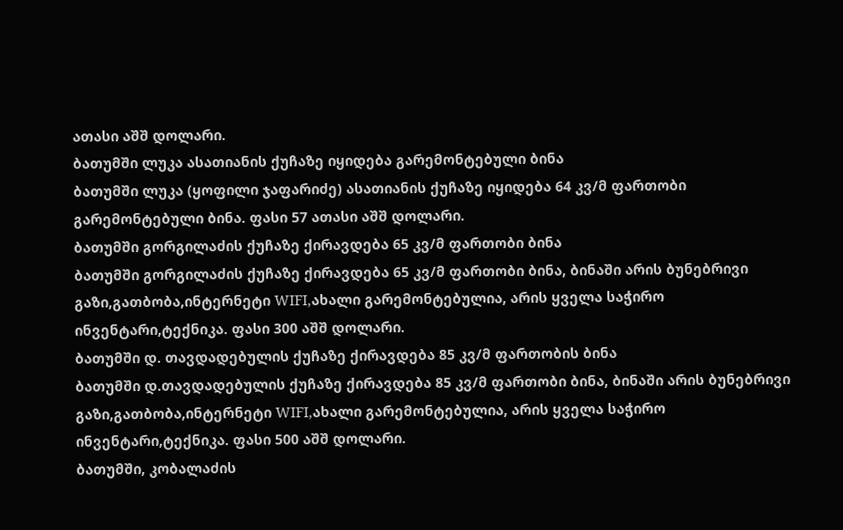ათასი აშშ დოლარი.
ბათუმში ლუკა ასათიანის ქუჩაზე იყიდება გარემონტებული ბინა
ბათუმში ლუკა (ყოფილი ჯაფარიძე) ასათიანის ქუჩაზე იყიდება 64 კვ/მ ფართობი გარემონტებული ბინა. ფასი 57 ათასი აშშ დოლარი.
ბათუმში გორგილაძის ქუჩაზე ქირავდება 65 კვ/მ ფართობი ბინა
ბათუმში გორგილაძის ქუჩაზე ქირავდება 65 კვ/მ ფართობი ბინა, ბინაში არის ბუნებრივი გაზი,გათბობა,ინტერნეტი WIFI,ახალი გარემონტებულია, არის ყველა საჭირო ინვენტარი,ტექნიკა. ფასი 300 აშშ დოლარი.
ბათუმში დ. თავდადებულის ქუჩაზე ქირავდება 85 კვ/მ ფართობის ბინა
ბათუმში დ.თავდადებულის ქუჩაზე ქირავდება 85 კვ/მ ფართობი ბინა, ბინაში არის ბუნებრივი გაზი,გათბობა,ინტერნეტი WIFI,ახალი გარემონტებულია, არის ყველა საჭირო ინვენტარი,ტექნიკა. ფასი 500 აშშ დოლარი.
ბათუმში, კობალაძის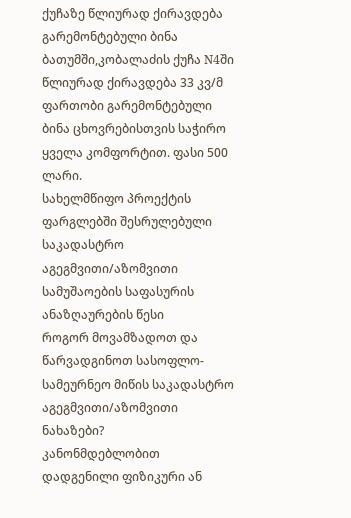ქუჩაზე წლიურად ქირავდება გარემონტებული ბინა
ბათუმში,კობალაძის ქუჩა N4ში წლიურად ქირავდება 33 კვ/მ ფართობი გარემონტებული ბინა ცხოვრებისთვის საჭირო ყველა კომფორტით. ფასი 500 ლარი.
სახელმწიფო პროექტის ფარგლებში შესრულებული საკადასტრო აგეგმვითი/აზომვითი სამუშაოების საფასურის ანაზღაურების წესი
როგორ მოვამზადოთ და წარვადგინოთ სასოფლო-სამეურნეო მიწის საკადასტრო აგეგმვითი/აზომვითი ნახაზები?
კანონმდებლობით დადგენილი ფიზიკური ან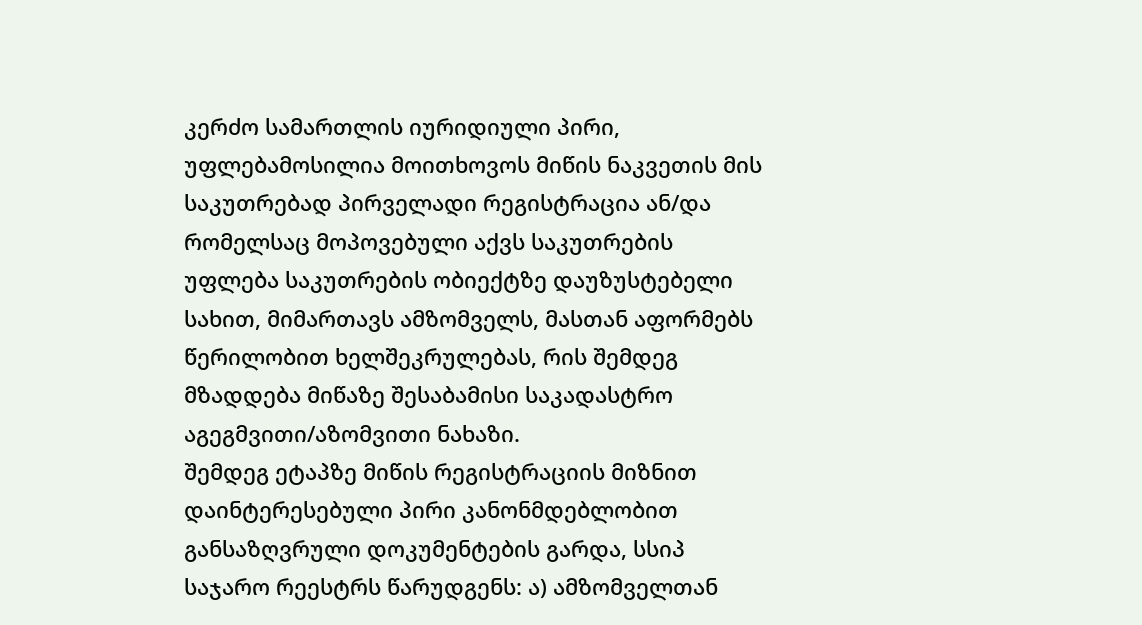კერძო სამართლის იურიდიული პირი, უფლებამოსილია მოითხოვოს მიწის ნაკვეთის მის საკუთრებად პირველადი რეგისტრაცია ან/და რომელსაც მოპოვებული აქვს საკუთრების უფლება საკუთრების ობიექტზე დაუზუსტებელი სახით, მიმართავს ამზომველს, მასთან აფორმებს წერილობით ხელშეკრულებას, რის შემდეგ მზადდება მიწაზე შესაბამისი საკადასტრო აგეგმვითი/აზომვითი ნახაზი.
შემდეგ ეტაპზე მიწის რეგისტრაციის მიზნით დაინტერესებული პირი კანონმდებლობით განსაზღვრული დოკუმენტების გარდა, სსიპ საჯარო რეესტრს წარუდგენს: ა) ამზომველთან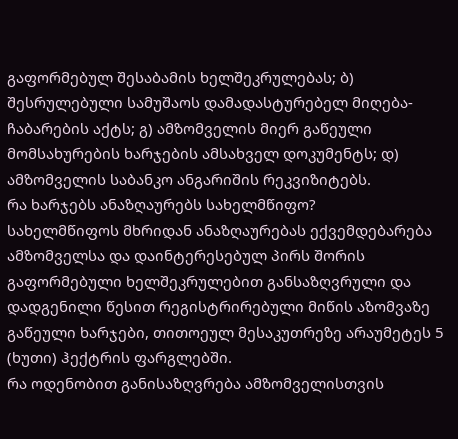გაფორმებულ შესაბამის ხელშეკრულებას; ბ) შესრულებული სამუშაოს დამადასტურებელ მიღება-ჩაბარების აქტს; გ) ამზომველის მიერ გაწეული მომსახურების ხარჯების ამსახველ დოკუმენტს; დ) ამზომველის საბანკო ანგარიშის რეკვიზიტებს.
რა ხარჯებს ანაზღაურებს სახელმწიფო?
სახელმწიფოს მხრიდან ანაზღაურებას ექვემდებარება ამზომველსა და დაინტერესებულ პირს შორის გაფორმებული ხელშეკრულებით განსაზღვრული და დადგენილი წესით რეგისტრირებული მიწის აზომვაზე გაწეული ხარჯები, თითოეულ მესაკუთრეზე არაუმეტეს 5 (ხუთი) ჰექტრის ფარგლებში.
რა ოდენობით განისაზღვრება ამზომველისთვის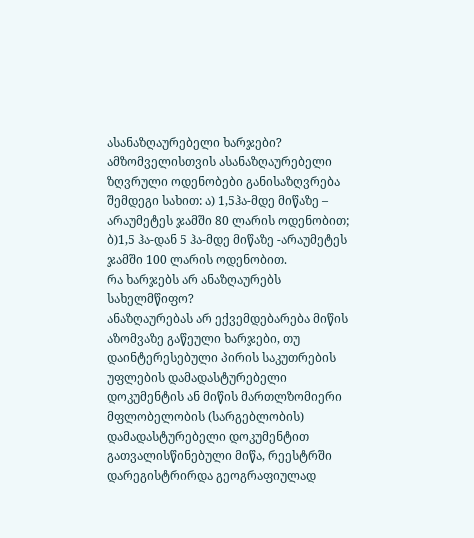ასანაზღაურებელი ხარჯები?
ამზომველისთვის ასანაზღაურებელი ზღვრული ოდენობები განისაზღვრება შემდეგი სახით: ა) 1,5ჰა-მდე მიწაზე – არაუმეტეს ჯამში 80 ლარის ოდენობით; ბ)1,5 ჰა-დან 5 ჰა-მდე მიწაზე -არაუმეტეს ჯამში 100 ლარის ოდენობით.
რა ხარჯებს არ ანაზღაურებს სახელმწიფო?
ანაზღაურებას არ ექვემდებარება მიწის აზომვაზე გაწეული ხარჯები, თუ დაინტერესებული პირის საკუთრების უფლების დამადასტურებელი დოკუმენტის ან მიწის მართლზომიერი მფლობელობის (სარგებლობის) დამადასტურებელი დოკუმენტით გათვალისწინებული მიწა, რეესტრში დარეგისტრირდა გეოგრაფიულად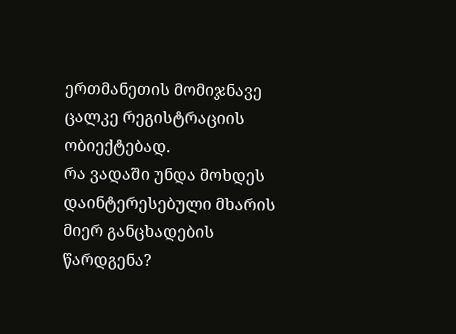ერთმანეთის მომიჯნავე ცალკე რეგისტრაციის ობიექტებად.
რა ვადაში უნდა მოხდეს დაინტერესებული მხარის მიერ განცხადების წარდგენა?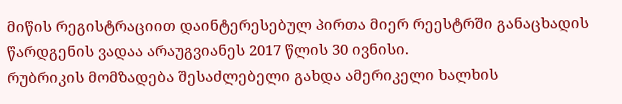მიწის რეგისტრაციით დაინტერესებულ პირთა მიერ რეესტრში განაცხადის წარდგენის ვადაა არაუგვიანეს 2017 წლის 30 ივნისი.
რუბრიკის მომზადება შესაძლებელი გახდა ამერიკელი ხალხის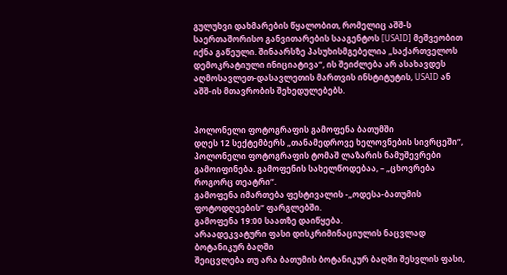გულუხვი დახმარების წყალობით, რომელიც აშშ-ს საერთაშორისო განვითარების სააგენტოს [USAID] მეშვეობით იქნა გაწეული. შინაარსზე პასუხისმგებელია „საქართველოს დემოკრატიული ინიციატივა“, ის შეიძლება არ ასახავდეს აღმოსავლეთ-დასავლეთის მართვის ინსტიტუტის, USAID ან აშშ-ის მთავრობის შეხედულებებს.


პოლონელი ფოტოგრაფის გამოფენა ბათუმში
დღეს 12 სექტემბერს „თანამედროვე ხელოვნების სივრცეში“, პოლონელი ფოტოგრაფის ტომაშ ლაზარის ნამუშევრები გამოიფინება. გამოფენის სახელწოდებაა, – „ცხოვრება როგორც თეატრი“.
გამოფენა იმართება ფესტივალის -„ოდესა-ბათუმის ფოტოდღეების“ ფარგლებში.
გამოფენა 19:00 საათზე დაიწყება.
არაადეკვატური ფასი დისკრიმინაციულის ნაცვლად ბოტანიკურ ბაღში
შეიცვლება თუ არა ბათუმის ბოტანიკურ ბაღში შესვლის ფასი,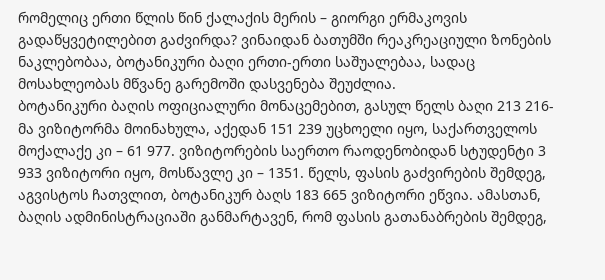რომელიც ერთი წლის წინ ქალაქის მერის – გიორგი ერმაკოვის გადაწყვეტილებით გაძვირდა? ვინაიდან ბათუმში რეაკრეაციული ზონების ნაკლებობაა, ბოტანიკური ბაღი ერთი-ერთი საშუალებაა, სადაც მოსახლეობას მწვანე გარემოში დასვენება შეუძლია.
ბოტანიკური ბაღის ოფიციალური მონაცემებით, გასულ წელს ბაღი 213 216-მა ვიზიტორმა მოინახულა, აქედან 151 239 უცხოელი იყო, საქართველოს მოქალაქე კი – 61 977. ვიზიტორების საერთო რაოდენობიდან სტუდენტი 3 933 ვიზიტორი იყო, მოსწავლე კი – 1351. წელს, ფასის გაძვირების შემდეგ, აგვისტოს ჩათვლით, ბოტანიკურ ბაღს 183 665 ვიზიტორი ეწვია. ამასთან, ბაღის ადმინისტრაციაში განმარტავენ, რომ ფასის გათანაბრების შემდეგ,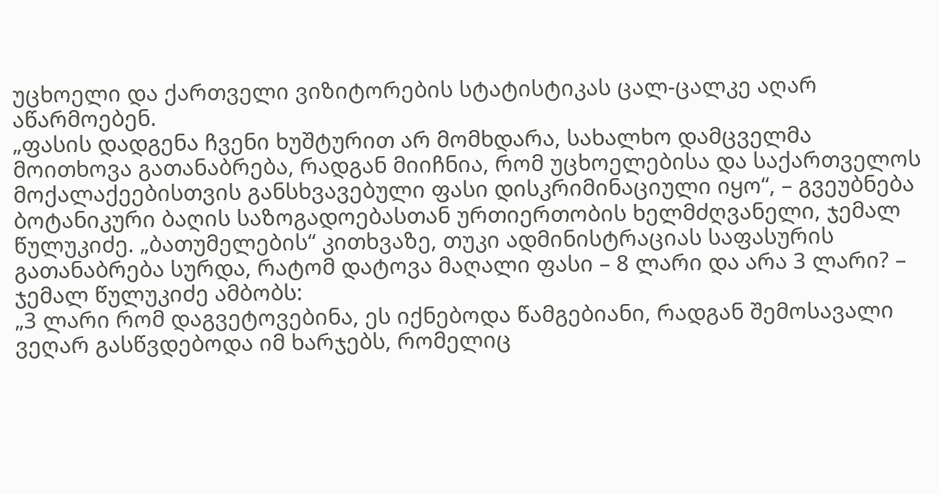უცხოელი და ქართველი ვიზიტორების სტატისტიკას ცალ-ცალკე აღარ აწარმოებენ.
„ფასის დადგენა ჩვენი ხუშტურით არ მომხდარა, სახალხო დამცველმა მოითხოვა გათანაბრება, რადგან მიიჩნია, რომ უცხოელებისა და საქართველოს მოქალაქეებისთვის განსხვავებული ფასი დისკრიმინაციული იყო“, – გვეუბნება ბოტანიკური ბაღის საზოგადოებასთან ურთიერთობის ხელმძღვანელი, ჯემალ წულუკიძე. „ბათუმელების“ კითხვაზე, თუკი ადმინისტრაციას საფასურის გათანაბრება სურდა, რატომ დატოვა მაღალი ფასი – 8 ლარი და არა 3 ლარი? – ჯემალ წულუკიძე ამბობს:
„3 ლარი რომ დაგვეტოვებინა, ეს იქნებოდა წამგებიანი, რადგან შემოსავალი ვეღარ გასწვდებოდა იმ ხარჯებს, რომელიც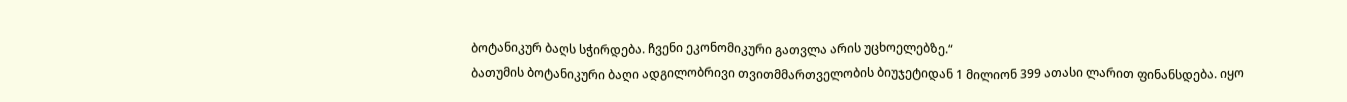ბოტანიკურ ბაღს სჭირდება. ჩვენი ეკონომიკური გათვლა არის უცხოელებზე.“
ბათუმის ბოტანიკური ბაღი ადგილობრივი თვითმმართველობის ბიუჯეტიდან 1 მილიონ 399 ათასი ლარით ფინანსდება. იყო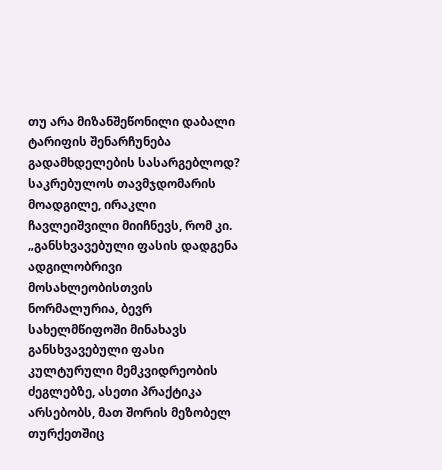თუ არა მიზანშეწონილი დაბალი ტარიფის შენარჩუნება გადამხდელების სასარგებლოდ? საკრებულოს თავმჯდომარის მოადგილე, ირაკლი ჩავლეიშვილი მიიჩნევს, რომ კი.
„განსხვავებული ფასის დადგენა ადგილობრივი მოსახლეობისთვის ნორმალურია, ბევრ სახელმწიფოში მინახავს განსხვავებული ფასი კულტურული მემკვიდრეობის ძეგლებზე, ასეთი პრაქტიკა არსებობს, მათ შორის მეზობელ თურქეთშიც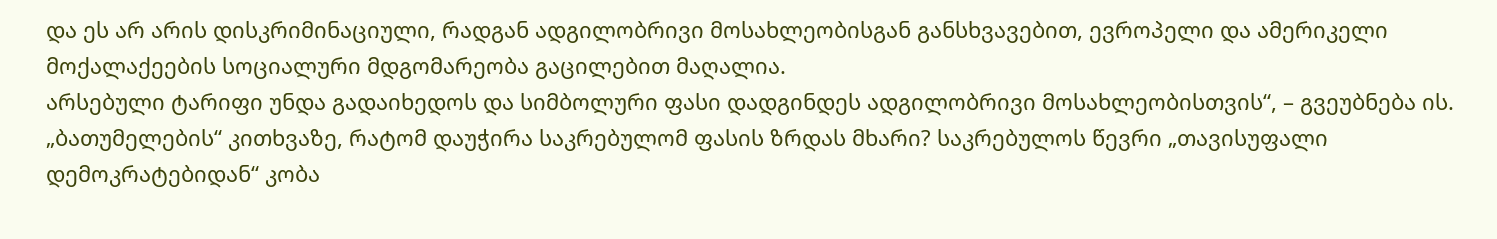და ეს არ არის დისკრიმინაციული, რადგან ადგილობრივი მოსახლეობისგან განსხვავებით, ევროპელი და ამერიკელი მოქალაქეების სოციალური მდგომარეობა გაცილებით მაღალია.
არსებული ტარიფი უნდა გადაიხედოს და სიმბოლური ფასი დადგინდეს ადგილობრივი მოსახლეობისთვის“, – გვეუბნება ის.
„ბათუმელების“ კითხვაზე, რატომ დაუჭირა საკრებულომ ფასის ზრდას მხარი? საკრებულოს წევრი „თავისუფალი დემოკრატებიდან“ კობა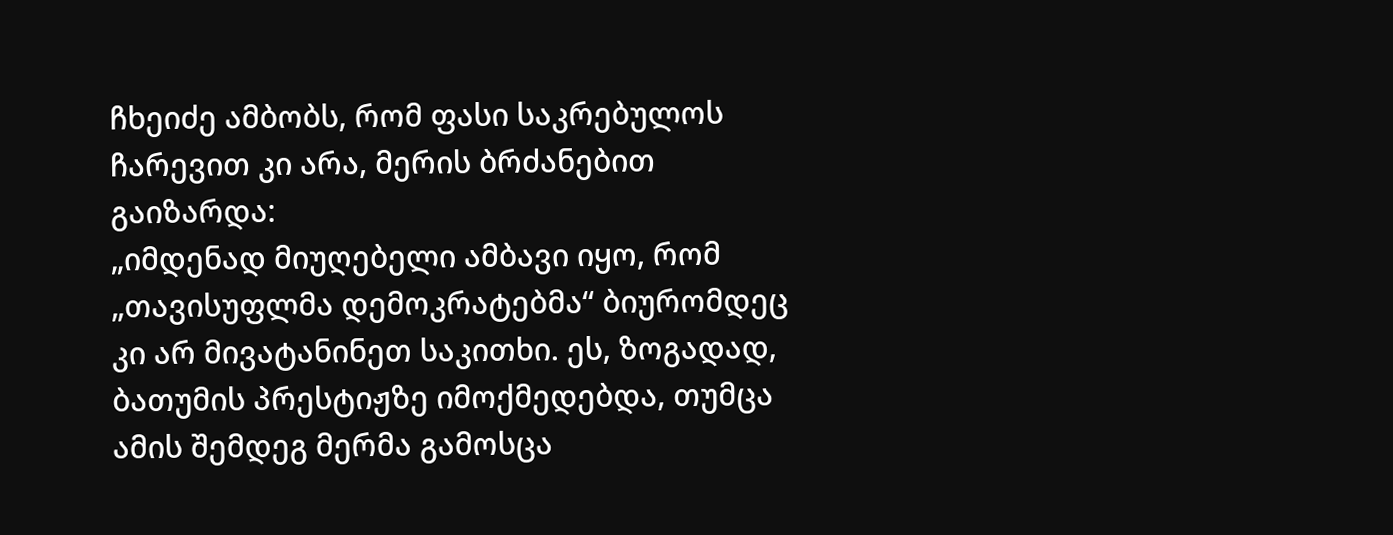ჩხეიძე ამბობს, რომ ფასი საკრებულოს ჩარევით კი არა, მერის ბრძანებით გაიზარდა:
„იმდენად მიუღებელი ამბავი იყო, რომ „თავისუფლმა დემოკრატებმა“ ბიურომდეც კი არ მივატანინეთ საკითხი. ეს, ზოგადად, ბათუმის პრესტიჟზე იმოქმედებდა, თუმცა ამის შემდეგ მერმა გამოსცა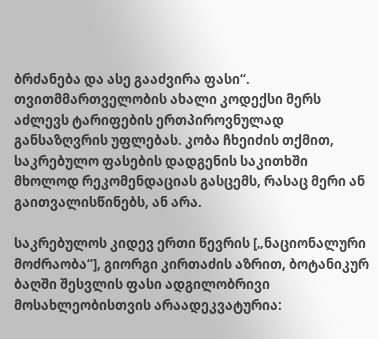ბრძანება და ასე გააძვირა ფასი“.
თვითმმართველობის ახალი კოდექსი მერს აძლევს ტარიფების ერთპიროვნულად განსაზღვრის უფლებას. კობა ჩხეიძის თქმით, საკრებულო ფასების დადგენის საკითხში მხოლოდ რეკომენდაციას გასცემს, რასაც მერი ან გაითვალისწინებს, ან არა.

საკრებულოს კიდევ ერთი წევრის [„ნაციონალური მოძრაობა“], გიორგი კირთაძის აზრით, ბოტანიკურ ბაღში შესვლის ფასი ადგილობრივი მოსახლეობისთვის არაადეკვატურია: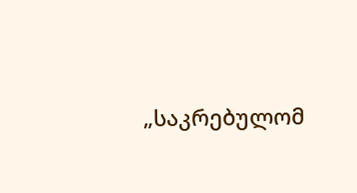„საკრებულომ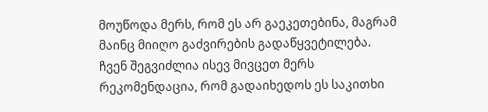მოუწოდა მერს, რომ ეს არ გაეკეთებინა, მაგრამ მაინც მიიღო გაძვირების გადაწყვეტილება. ჩვენ შეგვიძლია ისევ მივცეთ მერს რეკომენდაცია, რომ გადაიხედოს ეს საკითხი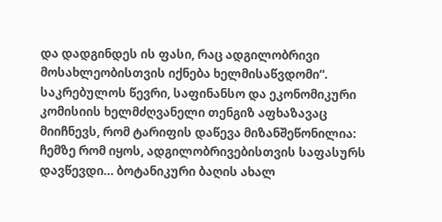და დადგინდეს ის ფასი, რაც ადგილობრივი მოსახლეობისთვის იქნება ხელმისაწვდომი“.
საკრებულოს წევრი, საფინანსო და ეკონომიკური კომისიის ხელმძღვანელი თენგიზ აფხაზავაც მიიჩნევს, რომ ტარიფის დაწევა მიზანშეწონილია:
ჩემზე რომ იყოს, ადგილობრივებისთვის საფასურს დავწევდი… ბოტანიკური ბაღის ახალ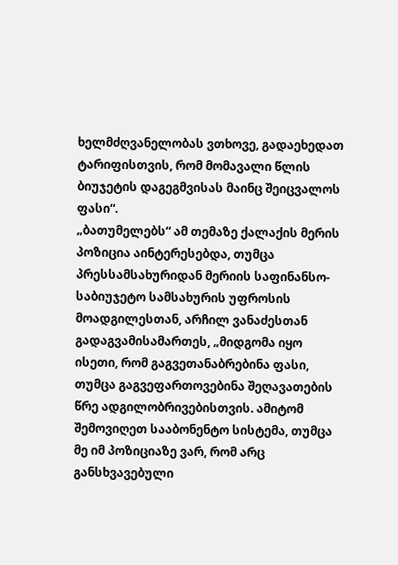ხელმძღვანელობას ვთხოვე, გადაეხედათ ტარიფისთვის, რომ მომავალი წლის ბიუჯეტის დაგეგმვისას მაინც შეიცვალოს ფასი“.
„ბათუმელებს“ ამ თემაზე ქალაქის მერის პოზიცია აინტერესებდა, თუმცა პრესსამსახურიდან მერიის საფინანსო-საბიუჯეტო სამსახურის უფროსის მოადგილესთან, არჩილ ვანაძესთან გადაგვამისამართეს, „მიდგომა იყო ისეთი, რომ გაგვეთანაბრებინა ფასი, თუმცა გაგვეფართოვებინა შეღავათების წრე ადგილობრივებისთვის. ამიტომ შემოვიღეთ სააბონენტო სისტემა, თუმცა მე იმ პოზიციაზე ვარ, რომ არც განსხვავებული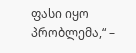ფასი იყო პრობლემა,“ –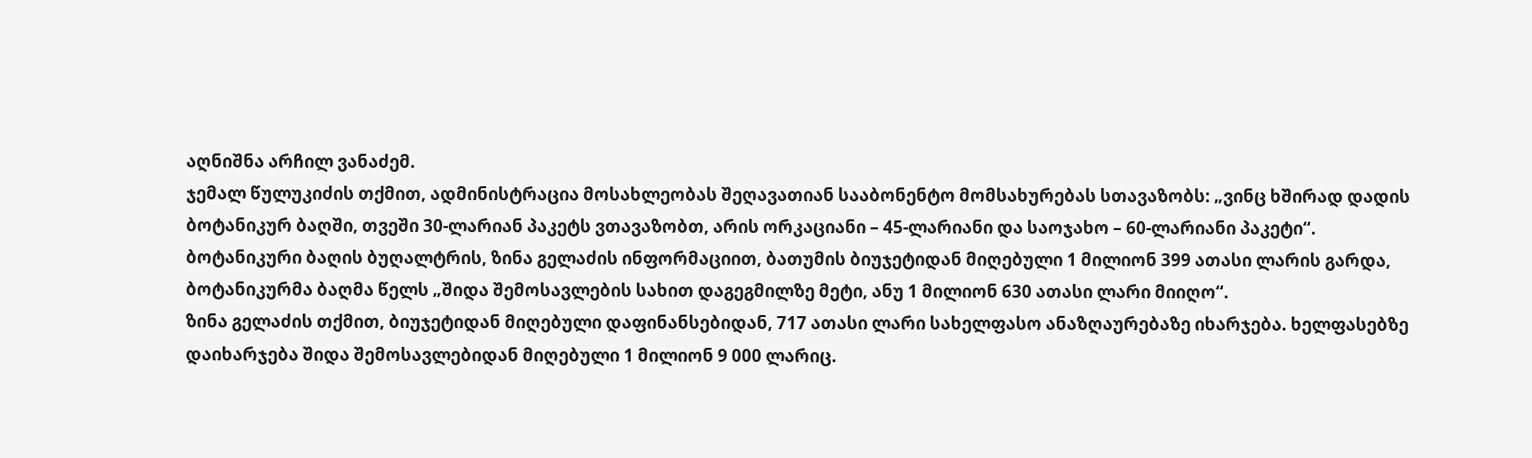აღნიშნა არჩილ ვანაძემ.
ჯემალ წულუკიძის თქმით, ადმინისტრაცია მოსახლეობას შეღავათიან სააბონენტო მომსახურებას სთავაზობს: „ვინც ხშირად დადის ბოტანიკურ ბაღში, თვეში 30-ლარიან პაკეტს ვთავაზობთ, არის ორკაციანი – 45-ლარიანი და საოჯახო – 60-ლარიანი პაკეტი“.
ბოტანიკური ბაღის ბუღალტრის, ზინა გელაძის ინფორმაციით, ბათუმის ბიუჯეტიდან მიღებული 1 მილიონ 399 ათასი ლარის გარდა, ბოტანიკურმა ბაღმა წელს „შიდა შემოსავლების სახით დაგეგმილზე მეტი, ანუ 1 მილიონ 630 ათასი ლარი მიიღო“.
ზინა გელაძის თქმით, ბიუჯეტიდან მიღებული დაფინანსებიდან, 717 ათასი ლარი სახელფასო ანაზღაურებაზე იხარჯება. ხელფასებზე დაიხარჯება შიდა შემოსავლებიდან მიღებული 1 მილიონ 9 000 ლარიც.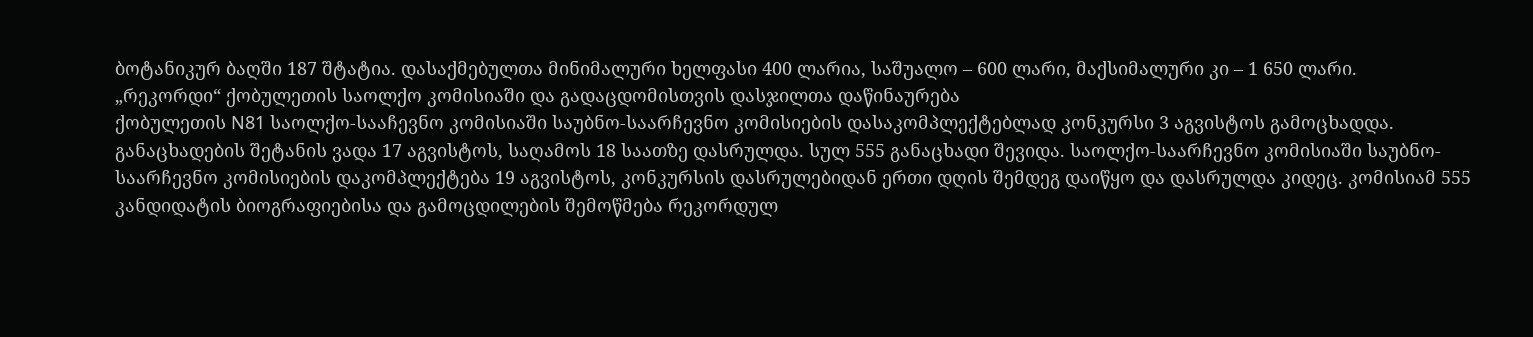ბოტანიკურ ბაღში 187 შტატია. დასაქმებულთა მინიმალური ხელფასი 400 ლარია, საშუალო – 600 ლარი, მაქსიმალური კი – 1 650 ლარი.
„რეკორდი“ ქობულეთის საოლქო კომისიაში და გადაცდომისთვის დასჯილთა დაწინაურება
ქობულეთის N81 საოლქო-სააჩევნო კომისიაში საუბნო-საარჩევნო კომისიების დასაკომპლექტებლად კონკურსი 3 აგვისტოს გამოცხადდა. განაცხადების შეტანის ვადა 17 აგვისტოს, საღამოს 18 საათზე დასრულდა. სულ 555 განაცხადი შევიდა. საოლქო-საარჩევნო კომისიაში საუბნო-საარჩევნო კომისიების დაკომპლექტება 19 აგვისტოს, კონკურსის დასრულებიდან ერთი დღის შემდეგ დაიწყო და დასრულდა კიდეც. კომისიამ 555 კანდიდატის ბიოგრაფიებისა და გამოცდილების შემოწმება რეკორდულ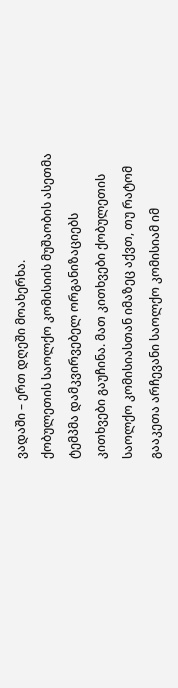ვადაში – ერთ დღეში მოახერხა.
ქობულეთის საოლქო კომისიის მუშაობის ასეთმა ტემპმა დამკვირვებელ ორგანიზაციებს კითხვები გაუჩინა. მათ კითხვები ქობულეთის საოლქო კომისიასთან იმაზეც აქვთ, თუ რატომ გააკეთა არჩევანი საოლქო კომისიამ იმ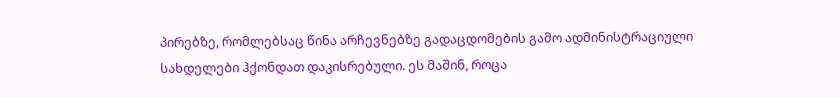პირებზე, რომლებსაც წინა არჩევნებზე გადაცდომების გამო ადმინისტრაციული სახდელები ჰქონდათ დაკისრებული. ეს მაშინ, როცა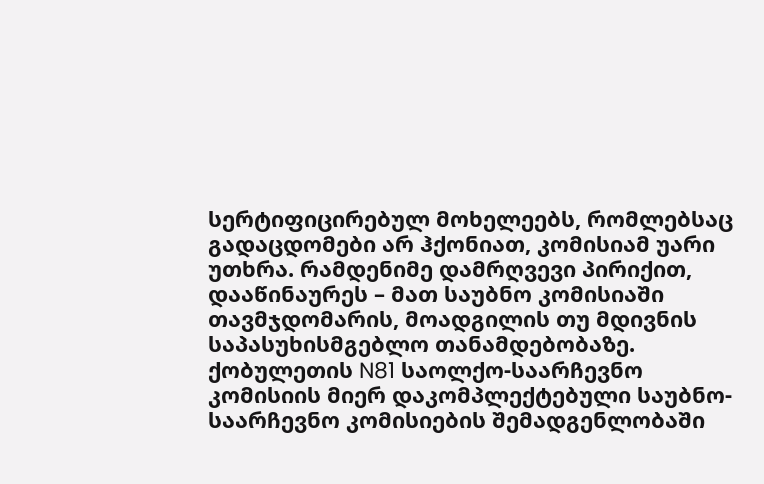სერტიფიცირებულ მოხელეებს, რომლებსაც გადაცდომები არ ჰქონიათ, კომისიამ უარი უთხრა. რამდენიმე დამრღვევი პირიქით, დააწინაურეს – მათ საუბნო კომისიაში თავმჯდომარის, მოადგილის თუ მდივნის საპასუხისმგებლო თანამდებობაზე.
ქობულეთის N81 საოლქო-საარჩევნო კომისიის მიერ დაკომპლექტებული საუბნო-საარჩევნო კომისიების შემადგენლობაში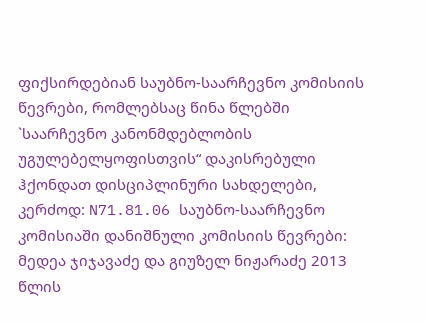ფიქსირდებიან საუბნო-საარჩევნო კომისიის წევრები, რომლებსაც წინა წლებში `საარჩევნო კანონმდებლობის უგულებელყოფისთვის“ დაკისრებული ჰქონდათ დისციპლინური სახდელები, კერძოდ: N71.81.06 საუბნო-საარჩევნო კომისიაში დანიშნული კომისიის წევრები: მედეა ჯიჯავაძე და გიუზელ ნიჟარაძე 2013 წლის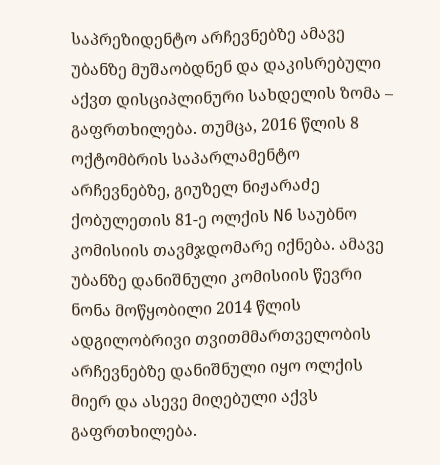საპრეზიდენტო არჩევნებზე ამავე უბანზე მუშაობდნენ და დაკისრებული აქვთ დისციპლინური სახდელის ზომა – გაფრთხილება. თუმცა, 2016 წლის 8 ოქტომბრის საპარლამენტო არჩევნებზე, გიუზელ ნიჟარაძე ქობულეთის 81-ე ოლქის N6 საუბნო კომისიის თავმჯდომარე იქნება. ამავე უბანზე დანიშნული კომისიის წევრი ნონა მოწყობილი 2014 წლის ადგილობრივი თვითმმართველობის არჩევნებზე დანიშნული იყო ოლქის მიერ და ასევე მიღებული აქვს გაფრთხილება.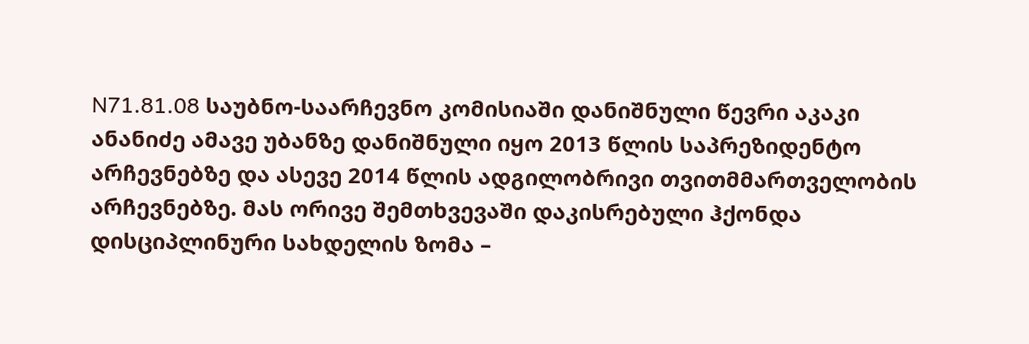N71.81.08 საუბნო-საარჩევნო კომისიაში დანიშნული წევრი აკაკი ანანიძე ამავე უბანზე დანიშნული იყო 2013 წლის საპრეზიდენტო არჩევნებზე და ასევე 2014 წლის ადგილობრივი თვითმმართველობის არჩევნებზე. მას ორივე შემთხვევაში დაკისრებული ჰქონდა დისციპლინური სახდელის ზომა –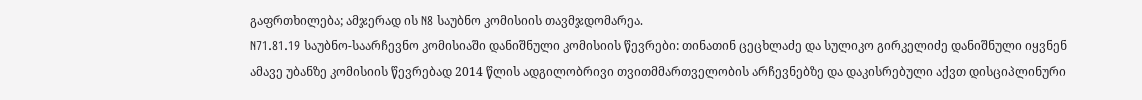გაფრთხილება; ამჯერად ის N8 საუბნო კომისიის თავმჯდომარეა.
N71.81.19 საუბნო-საარჩევნო კომისიაში დანიშნული კომისიის წევრები: თინათინ ცეცხლაძე და სულიკო გირკელიძე დანიშნული იყვნენ ამავე უბანზე კომისიის წევრებად 2014 წლის ადგილობრივი თვითმმართველობის არჩევნებზე და დაკისრებული აქვთ დისციპლინური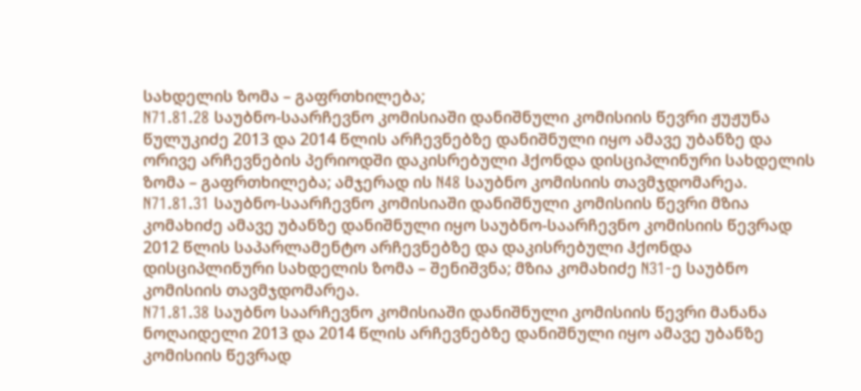სახდელის ზომა – გაფრთხილება;
N71.81.28 საუბნო-საარჩევნო კომისიაში დანიშნული კომისიის წევრი ჟუჟუნა წულუკიძე 2013 და 2014 წლის არჩევნებზე დანიშნული იყო ამავე უბანზე და ორივე არჩევნების პერიოდში დაკისრებული ჰქონდა დისციპლინური სახდელის ზომა – გაფრთხილება; ამჯერად ის N48 საუბნო კომისიის თავმჯდომარეა.
N71.81.31 საუბნო-საარჩევნო კომისიაში დანიშნული კომისიის წევრი მზია კომახიძე ამავე უბანზე დანიშნული იყო საუბნო-საარჩევნო კომისიის წევრად 2012 წლის საპარლამენტო არჩევნებზე და დაკისრებული ჰქონდა დისციპლინური სახდელის ზომა – შენიშვნა; მზია კომახიძე N31-ე საუბნო კომისიის თავმჯდომარეა.
N71.81.38 საუბნო საარჩევნო კომისიაში დანიშნული კომისიის წევრი მანანა ნოღაიდელი 2013 და 2014 წლის არჩევნებზე დანიშნული იყო ამავე უბანზე კომისიის წევრად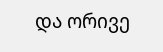და ორივე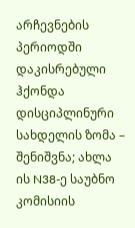არჩევნების პერიოდში დაკისრებული ჰქონდა დისციპლინური სახდელის ზომა – შენიშვნა; ახლა ის N38-ე საუბნო კომისიის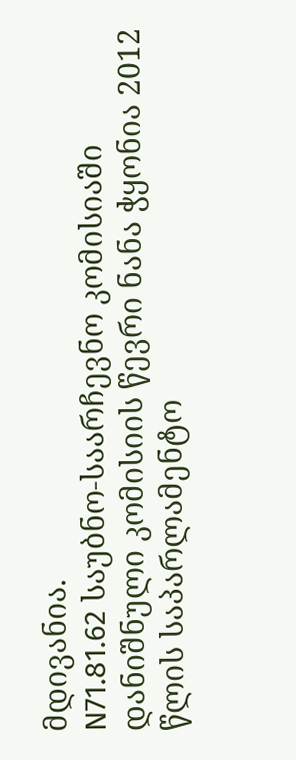მდივანია.
N71.81.62 საუბნო-საარჩევნო კომისიაში დანიშნული კომისიის წევრი ნანა ჭყონია 2012 წლის საპარლამენტო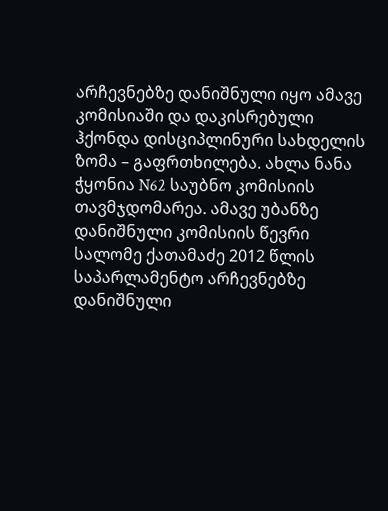არჩევნებზე დანიშნული იყო ამავე კომისიაში და დაკისრებული ჰქონდა დისციპლინური სახდელის ზომა – გაფრთხილება. ახლა ნანა ჭყონია N62 საუბნო კომისიის თავმჯდომარეა. ამავე უბანზე დანიშნული კომისიის წევრი სალომე ქათამაძე 2012 წლის საპარლამენტო არჩევნებზე დანიშნული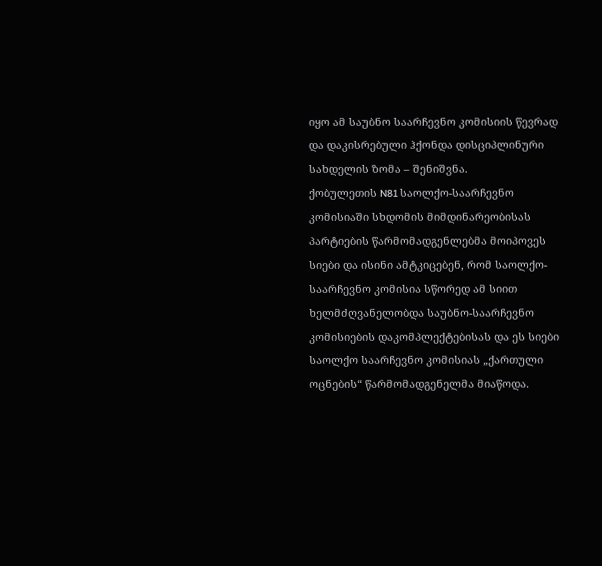იყო ამ საუბნო საარჩევნო კომისიის წევრად და დაკისრებული ჰქონდა დისციპლინური სახდელის ზომა – შენიშვნა.
ქობულეთის N81 საოლქო-საარჩევნო კომისიაში სხდომის მიმდინარეობისას პარტიების წარმომადგენლებმა მოიპოვეს სიები და ისინი ამტკიცებენ, რომ საოლქო-საარჩევნო კომისია სწორედ ამ სიით ხელმძღვანელობდა საუბნო-საარჩევნო კომისიების დაკომპლექტებისას და ეს სიები საოლქო საარჩევნო კომისიას „ქართული ოცნების“ წარმომადგენელმა მიაწოდა.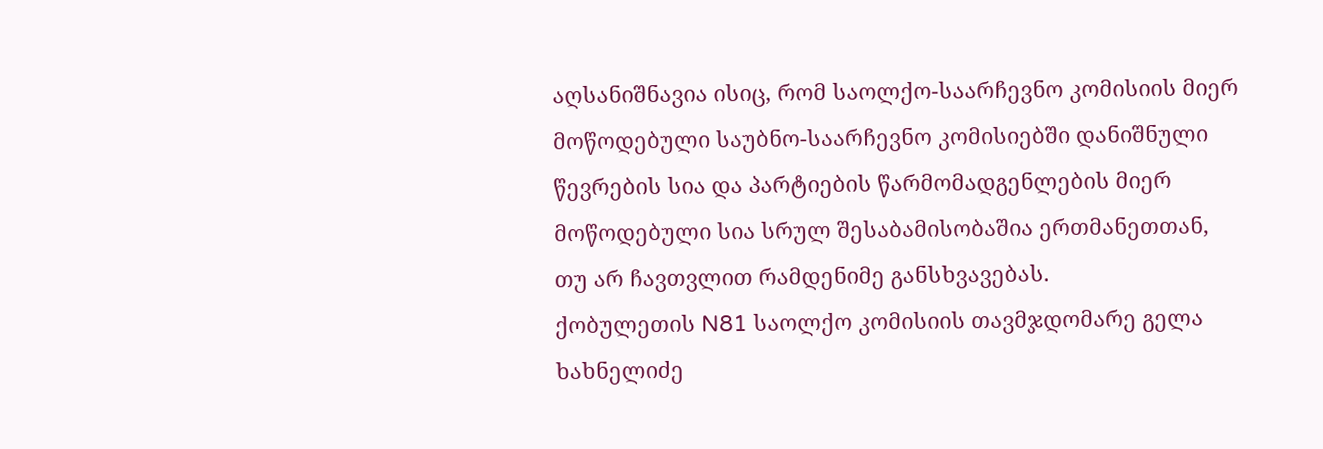აღსანიშნავია ისიც, რომ საოლქო-საარჩევნო კომისიის მიერ მოწოდებული საუბნო-საარჩევნო კომისიებში დანიშნული წევრების სია და პარტიების წარმომადგენლების მიერ მოწოდებული სია სრულ შესაბამისობაშია ერთმანეთთან, თუ არ ჩავთვლით რამდენიმე განსხვავებას.
ქობულეთის N81 საოლქო კომისიის თავმჯდომარე გელა ხახნელიძე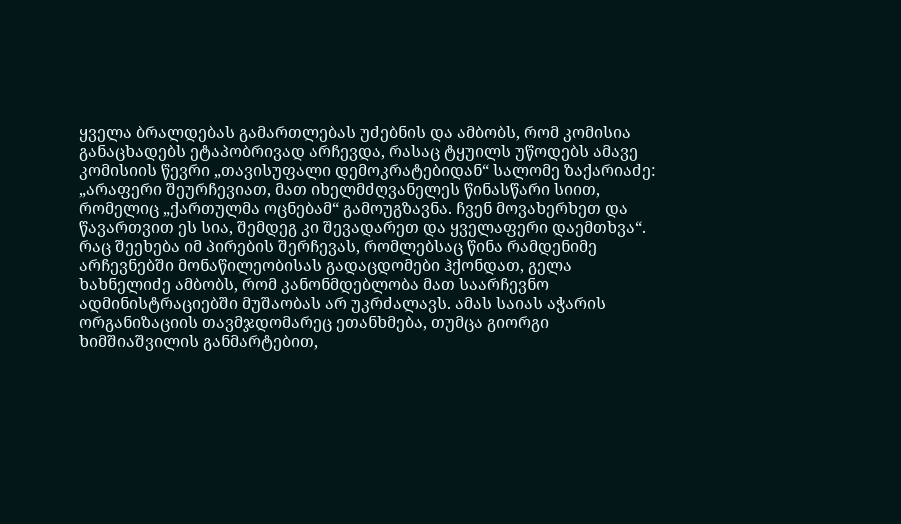ყველა ბრალდებას გამართლებას უძებნის და ამბობს, რომ კომისია განაცხადებს ეტაპობრივად არჩევდა, რასაც ტყუილს უწოდებს ამავე კომისიის წევრი „თავისუფალი დემოკრატებიდან“ სალომე ზაქარიაძე: „არაფერი შეურჩევიათ, მათ იხელმძღვანელეს წინასწარი სიით, რომელიც „ქართულმა ოცნებამ“ გამოუგზავნა. ჩვენ მოვახერხეთ და წავართვით ეს სია, შემდეგ კი შევადარეთ და ყველაფერი დაემთხვა“.
რაც შეეხება იმ პირების შერჩევას, რომლებსაც წინა რამდენიმე არჩევნებში მონაწილეობისას გადაცდომები ჰქონდათ, გელა ხახნელიძე ამბობს, რომ კანონმდებლობა მათ საარჩევნო ადმინისტრაციებში მუშაობას არ უკრძალავს. ამას საიას აჭარის ორგანიზაციის თავმჯდომარეც ეთანხმება, თუმცა გიორგი ხიმშიაშვილის განმარტებით,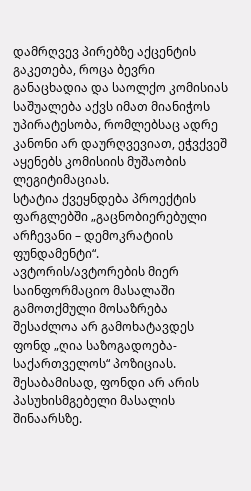დამრღვევ პირებზე აქცენტის გაკეთება, როცა ბევრი განაცხადია და საოლქო კომისიას საშუალება აქვს იმათ მიანიჭოს უპირატესობა, რომლებსაც ადრე კანონი არ დაურღვევიათ, ეჭვქვეშ აყენებს კომისიის მუშაობის ლეგიტიმაციას.
სტატია ქვეყნდება პროექტის ფარგლებში „გაცნობიერებული არჩევანი – დემოკრატიის ფუნდამენტი“. ავტორის/ავტორების მიერ საინფორმაციო მასალაში გამოთქმული მოსაზრება შესაძლოა არ გამოხატავდეს ფონდ „ღია საზოგადოება-საქართველოს“ პოზიციას. შესაბამისად, ფონდი არ არის პასუხისმგებელი მასალის შინაარსზე.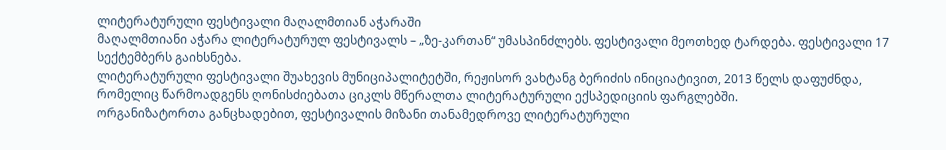ლიტერატურული ფესტივალი მაღალმთიან აჭარაში
მაღალმთიანი აჭარა ლიტერატურულ ფესტივალს – „ზე-კართან“ უმასპინძლებს. ფესტივალი მეოთხედ ტარდება. ფესტივალი 17 სექტემბერს გაიხსნება.
ლიტერატურული ფესტივალი შუახევის მუნიციპალიტეტში, რეჟისორ ვახტანგ ბერიძის ინიციატივით, 2013 წელს დაფუძნდა, რომელიც წარმოადგენს ღონისძიებათა ციკლს მწერალთა ლიტერატურული ექსპედიციის ფარგლებში.
ორგანიზატორთა განცხადებით, ფესტივალის მიზანი თანამედროვე ლიტერატურული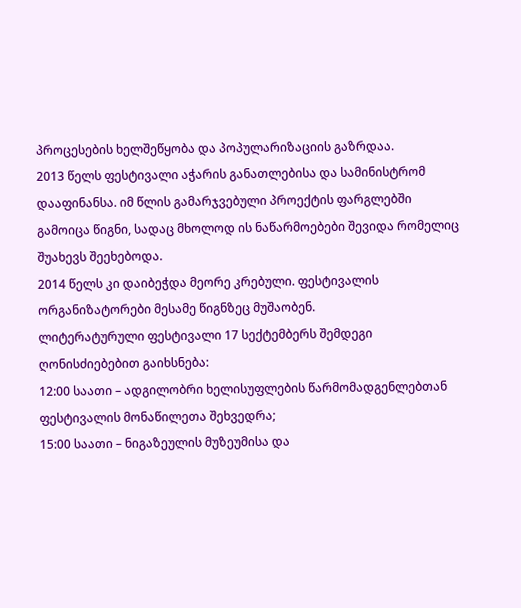პროცესების ხელშეწყობა და პოპულარიზაციის გაზრდაა.
2013 წელს ფესტივალი აჭარის განათლებისა და სამინისტრომ დააფინანსა. იმ წლის გამარჯვებული პროექტის ფარგლებში გამოიცა წიგნი, სადაც მხოლოდ ის ნაწარმოებები შევიდა რომელიც შუახევს შეეხებოდა.
2014 წელს კი დაიბეჭდა მეორე კრებული. ფესტივალის ორგანიზატორები მესამე წიგნზეც მუშაობენ.
ლიტერატურული ფესტივალი 17 სექტემბერს შემდეგი ღონისძიებებით გაიხსნება:
12:00 საათი – ადგილობრი ხელისუფლების წარმომადგენლებთან ფესტივალის მონაწილეთა შეხვედრა;
15:00 საათი – ნიგაზეულის მუზეუმისა და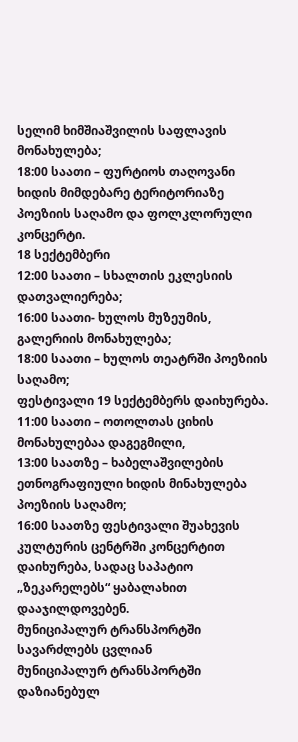სელიმ ხიმშიაშვილის საფლავის მონახულება;
18:00 საათი – ფურტიოს თაღოვანი ხიდის მიმდებარე ტერიტორიაზე პოეზიის საღამო და ფოლკლორული კონცერტი.
18 სექტემბერი
12:00 საათი – სხალთის ეკლესიის დათვალიერება;
16:00 საათი- ხულოს მუზეუმის, გალერიის მონახულება;
18:00 საათი – ხულოს თეატრში პოეზიის საღამო;
ფესტივალი 19 სექტემბერს დაიხურება.
11:00 საათი – ოთოლთას ციხის მონახულებაა დაგეგმილი,
13:00 საათზე – ხაბელაშვილების ეთნოგრაფიული ხიდის მინახულება პოეზიის საღამო;
16:00 საათზე ფესტივალი შუახევის კულტურის ცენტრში კონცერტით დაიხურება, სადაც საპატიო „ზეკარელებს“ ყაბალახით დააჯილდოვებენ.
მუნიციპალურ ტრანსპორტში სავარძლებს ცვლიან
მუნიციპალურ ტრანსპორტში დაზიანებულ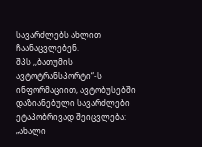სავარძლებს ახლით ჩაანაცვლებენ.
შპს ,,ბათუმის ავტოტრანსპორტი“-ს ინფორმაციით, ავტობუსებში დაზიანებული სავარძლები ეტაპობრივად შეიცვლება: „ახალი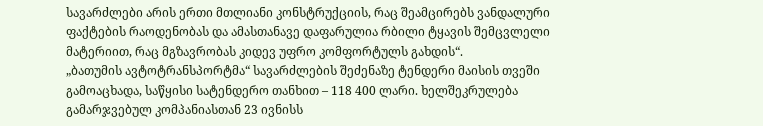სავარძლები არის ერთი მთლიანი კონსტრუქციის, რაც შეამცირებს ვანდალური ფაქტების რაოდენობას და ამასთანავე დაფარულია რბილი ტყავის შემცვლელი მატერიით, რაც მგზავრობას კიდევ უფრო კომფორტულს გახდის“.
„ბათუმის ავტოტრანსპორტმა“ სავარძლების შეძენაზე ტენდერი მაისის თვეში გამოაცხადა, საწყისი სატენდერო თანხით – 118 400 ლარი. ხელშეკრულება გამარჯვებულ კომპანიასთან 23 ივნისს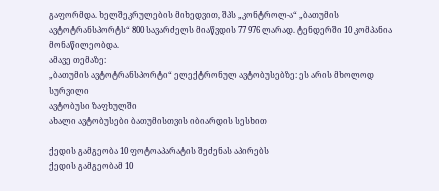გაფორმდა. ხელშეკრულების მიხედვით, შპს „კონტროლ-ა“ „ბათუმის ავტოტრანსპორტს“ 800 სავარძელს მიაწვდის 77 976 ლარად. ტენდერში 10 კომპანია მონაწილეობდა.
ამავე თემაზე:
„ბათუმის ავტოტრანსპორტი“ ელექტრონულ ავტობუსებზე: ეს არის მხოლოდ სურვილი
ავტობუსი ზაფხულში
ახალი ავტობუსები ბათუმისთვის იბიარდის სესხით

ქედის გამგეობა 10 ფოტოაპარატის შეძენას აპირებს
ქედის გამგეობამ 10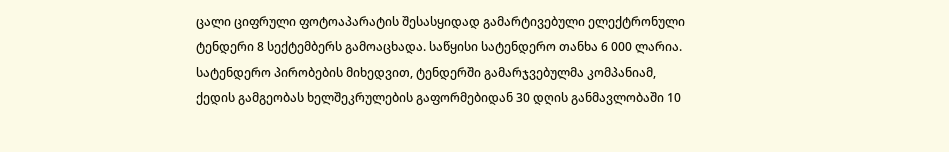ცალი ციფრული ფოტოაპარატის შესასყიდად გამარტივებული ელექტრონული ტენდერი 8 სექტემბერს გამოაცხადა. საწყისი სატენდერო თანხა 6 000 ლარია.
სატენდერო პირობების მიხედვით, ტენდერში გამარჯვებულმა კომპანიამ, ქედის გამგეობას ხელშეკრულების გაფორმებიდან 30 დღის განმავლობაში 10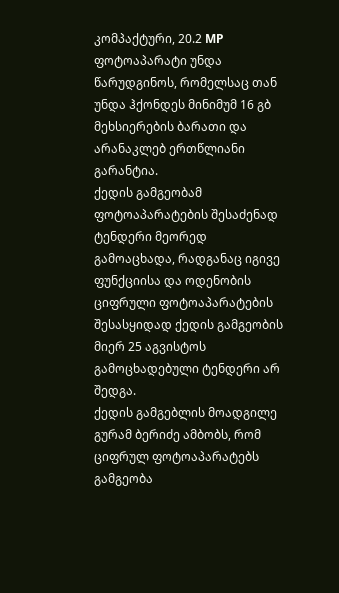კომპაქტური, 20.2 MP ფოტოაპარატი უნდა წარუდგინოს, რომელსაც თან უნდა ჰქონდეს მინიმუმ 16 გბ მეხსიერების ბარათი და არანაკლებ ერთწლიანი გარანტია.
ქედის გამგეობამ ფოტოაპარატების შესაძენად ტენდერი მეორედ გამოაცხადა, რადგანაც იგივე ფუნქციისა და ოდენობის ციფრული ფოტოაპარატების შესასყიდად ქედის გამგეობის მიერ 25 აგვისტოს გამოცხადებული ტენდერი არ შედგა.
ქედის გამგებლის მოადგილე გურამ ბერიძე ამბობს, რომ ციფრულ ფოტოაპარატებს გამგეობა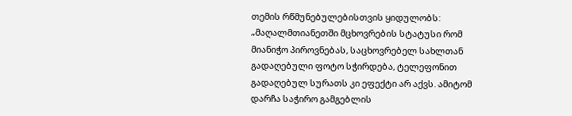თემის რწმუნებულებისთვის ყიდულობს: „მაღალმთიანეთში მცხოვრების სტატუსი რომ მიანიჭო პიროვნებას, საცხოვრებელ სახლთან გადაღებული ფოტო სჭირდება, ტელეფონით გადაღებულ სურათს კი ეფექტი არ აქვს. ამიტომ დარჩა საჭირო გამგებლის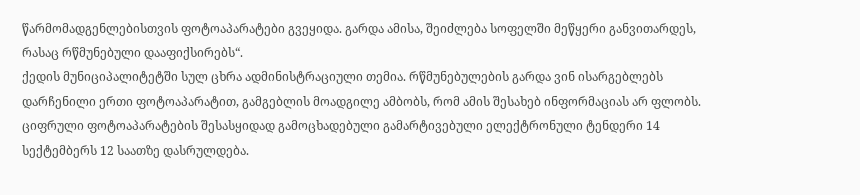წარმომადგენლებისთვის ფოტოაპარატები გვეყიდა. გარდა ამისა, შეიძლება სოფელში მეწყერი განვითარდეს, რასაც რწმუნებული დააფიქსირებს“.
ქედის მუნიციპალიტეტში სულ ცხრა ადმინისტრაციული თემია. რწმუნებულების გარდა ვინ ისარგებლებს დარჩენილი ერთი ფოტოაპარატით, გამგებლის მოადგილე ამბობს, რომ ამის შესახებ ინფორმაციას არ ფლობს.
ციფრული ფოტოაპარატების შესასყიდად გამოცხადებული გამარტივებული ელექტრონული ტენდერი 14 სექტემბერს 12 საათზე დასრულდება.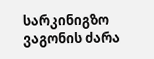სარკინიგზო ვაგონის ძარა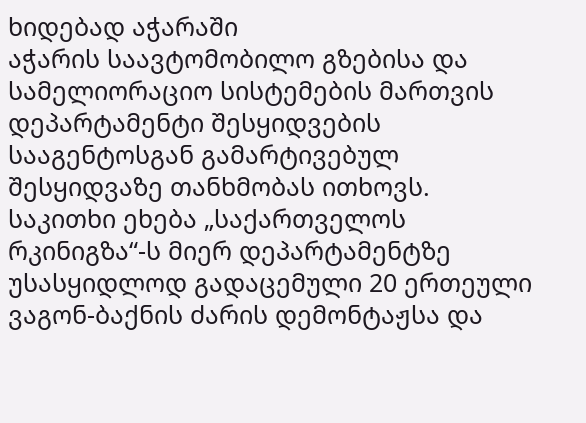ხიდებად აჭარაში
აჭარის საავტომობილო გზებისა და სამელიორაციო სისტემების მართვის დეპარტამენტი შესყიდვების სააგენტოსგან გამარტივებულ შესყიდვაზე თანხმობას ითხოვს. საკითხი ეხება „საქართველოს რკინიგზა“-ს მიერ დეპარტამენტზე უსასყიდლოდ გადაცემული 20 ერთეული ვაგონ-ბაქნის ძარის დემონტაჟსა და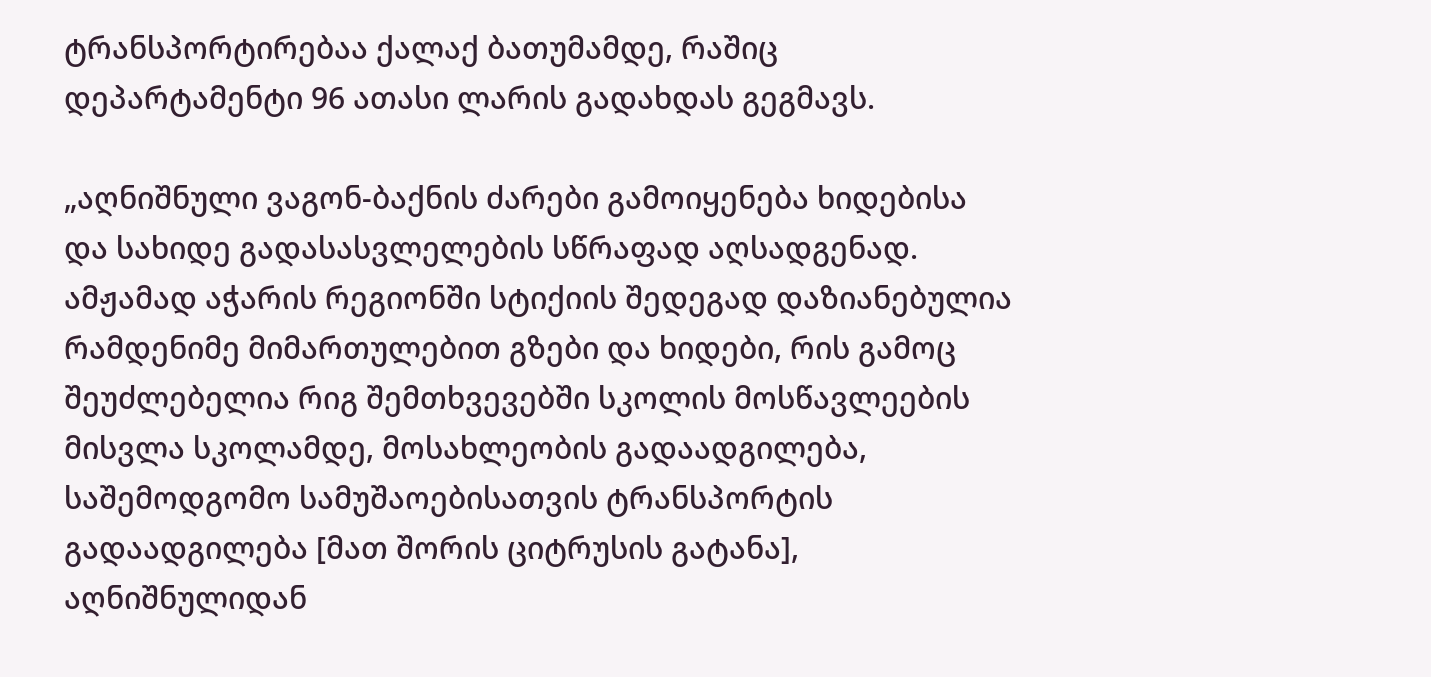ტრანსპორტირებაა ქალაქ ბათუმამდე, რაშიც დეპარტამენტი 96 ათასი ლარის გადახდას გეგმავს.

„აღნიშნული ვაგონ-ბაქნის ძარები გამოიყენება ხიდებისა და სახიდე გადასასვლელების სწრაფად აღსადგენად. ამჟამად აჭარის რეგიონში სტიქიის შედეგად დაზიანებულია რამდენიმე მიმართულებით გზები და ხიდები, რის გამოც შეუძლებელია რიგ შემთხვევებში სკოლის მოსწავლეების მისვლა სკოლამდე, მოსახლეობის გადაადგილება, საშემოდგომო სამუშაოებისათვის ტრანსპორტის გადაადგილება [მათ შორის ციტრუსის გატანა], აღნიშნულიდან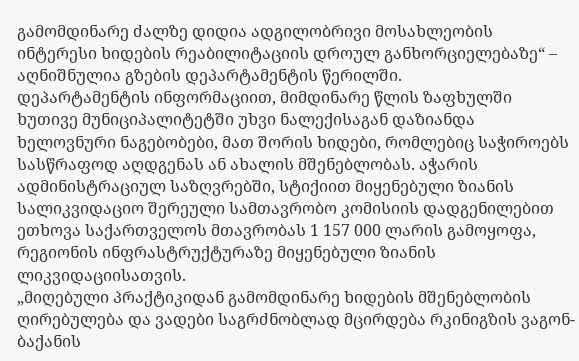გამომდინარე ძალზე დიდია ადგილობრივი მოსახლეობის ინტერესი ხიდების რეაბილიტაციის დროულ განხორციელებაზე“ – აღნიშნულია გზების დეპარტამენტის წერილში.
დეპარტამენტის ინფორმაციით, მიმდინარე წლის ზაფხულში ხუთივე მუნიციპალიტეტში უხვი ნალექისაგან დაზიანდა ხელოვნური ნაგებობები, მათ შორის ხიდები, რომლებიც საჭიროებს სასწრაფოდ აღდგენას ან ახალის მშენებლობას. აჭარის ადმინისტრაციულ საზღვრებში, სტიქიით მიყენებული ზიანის სალიკვიდაციო შერეული სამთავრობო კომისიის დადგენილებით ეთხოვა საქართველოს მთავრობას 1 157 000 ლარის გამოყოფა, რეგიონის ინფრასტრუქტურაზე მიყენებული ზიანის ლიკვიდაციისათვის.
„მიღებული პრაქტიკიდან გამომდინარე ხიდების მშენებლობის ღირებულება და ვადები საგრძნობლად მცირდება რკინიგზის ვაგონ-ბაქანის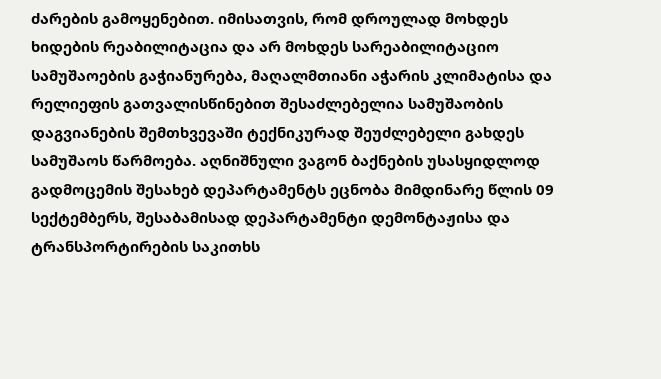ძარების გამოყენებით. იმისათვის, რომ დროულად მოხდეს ხიდების რეაბილიტაცია და არ მოხდეს სარეაბილიტაციო სამუშაოების გაჭიანურება, მაღალმთიანი აჭარის კლიმატისა და რელიეფის გათვალისწინებით შესაძლებელია სამუშაობის დაგვიანების შემთხვევაში ტექნიკურად შეუძლებელი გახდეს სამუშაოს წარმოება. აღნიშნული ვაგონ ბაქნების უსასყიდლოდ გადმოცემის შესახებ დეპარტამენტს ეცნობა მიმდინარე წლის 09 სექტემბერს, შესაბამისად დეპარტამენტი დემონტაჟისა და ტრანსპორტირების საკითხს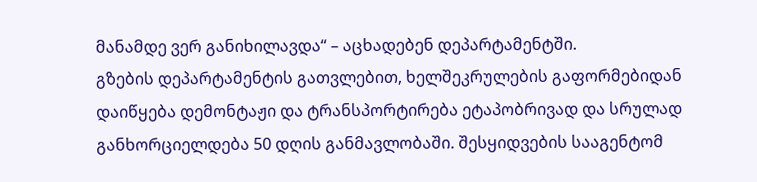მანამდე ვერ განიხილავდა“ – აცხადებენ დეპარტამენტში.
გზების დეპარტამენტის გათვლებით, ხელშეკრულების გაფორმებიდან დაიწყება დემონტაჟი და ტრანსპორტირება ეტაპობრივად და სრულად განხორციელდება 50 დღის განმავლობაში. შესყიდვების სააგენტომ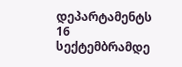დეპარტამენტს 16 სექტემბრამდე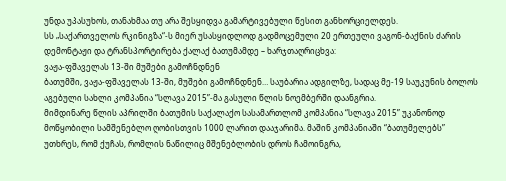უნდა უპასუხოს, თანახმაა თუ არა შესყიდვა გამარტივებული წესით განხორციელდეს.
სს „საქართველოს რკინიგზა“-ს მიერ უსასყიდლოდ გადმოცემული 20 ერთეული ვაგონ-ბაქნის ძარის დემონტაჟი და ტრანსპორტირება ქალაქ ბათუმამდე – ხარჯთაღრიცხვა:
ვაჟა-ფშაველას 13-ში მუშები გამოჩნდნენ
ბათუმში, ვაჟა-ფშაველას 13-ში, მუშები გამოჩნდნენ… საუბარია ადგილზე, სადაც მე-19 საუკუნის ბოლოს აგებული სახლი კომპანია “სლავა 2015”-მა გასული წლის ნოემბერში დაანგრია.
მიმდინარე წლის აპრილში ბათუმის საქალაქო სასამართლომ კომპანია “სლავა 2015” უკანონოდ მოწყობილი სამშენებლო ღობისთვის 1000 ლარით დააჯარიმა. მაშინ კომპანიაში “ბათუმელებს” უთხრეს, რომ ქუჩას, რომლის ნაწილიც მშენებლობის დროს ჩამოინგრა,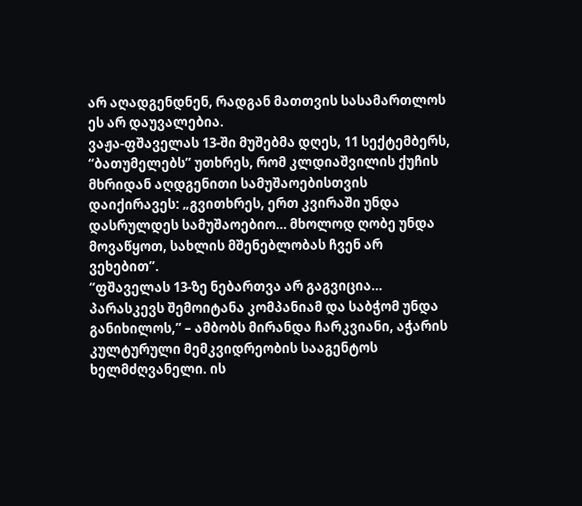არ აღადგენდნენ, რადგან მათთვის სასამართლოს ეს არ დაუვალებია.
ვაჟა-ფშაველას 13-ში მუშებმა დღეს, 11 სექტემბერს, “ბათუმელებს” უთხრეს, რომ კლდიაშვილის ქუჩის მხრიდან აღდგენითი სამუშაოებისთვის დაიქირავეს: „გვითხრეს, ერთ კვირაში უნდა დასრულდეს სამუშაოებიო… მხოლოდ ღობე უნდა მოვაწყოთ, სახლის მშენებლობას ჩვენ არ ვეხებით”.
“ფშაველას 13-ზე ნებართვა არ გაგვიცია… პარასკევს შემოიტანა კომპანიამ და საბჭომ უნდა განიხილოს,” – ამბობს მირანდა ჩარკვიანი, აჭარის კულტურული მემკვიდრეობის სააგენტოს ხელმძღვანელი. ის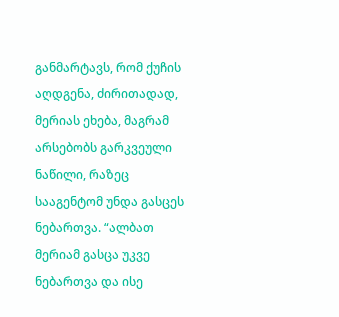განმარტავს, რომ ქუჩის აღდგენა, ძირითადად, მერიას ეხება, მაგრამ არსებობს გარკვეული ნაწილი, რაზეც სააგენტომ უნდა გასცეს ნებართვა. “ალბათ მერიამ გასცა უკვე ნებართვა და ისე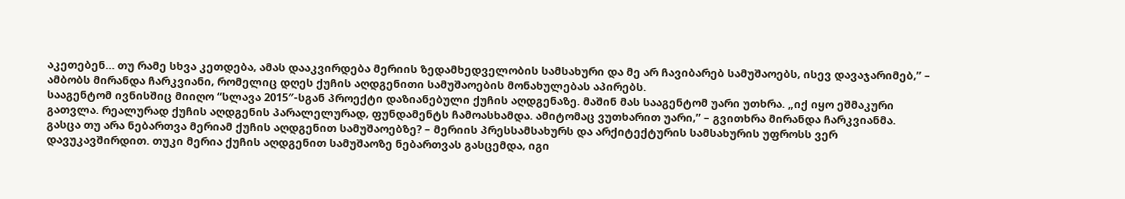აკეთებენ… თუ რამე სხვა კეთდება, ამას დააკვირდება მერიის ზედამხედველობის სამსახური და მე არ ჩავიბარებ სამუშაოებს, ისევ დავაჯარიმებ,” – ამბობს მირანდა ჩარკვიანი, რომელიც დღეს ქუჩის აღდგენითი სამუშაოების მონახულებას აპირებს.
სააგენტომ ივნისშიც მიიღო “სლავა 2015″-სგან პროექტი დაზიანებული ქუჩის აღდგენაზე. მაშინ მას სააგენტომ უარი უთხრა. „იქ იყო ეშმაკური გათვლა. რეალურად ქუჩის აღდგენის პარალელურად, ფუნდამენტს ჩამოასხამდა. ამიტომაც ვუთხარით უარი,” – გვითხრა მირანდა ჩარკვიანმა.
გასცა თუ არა ნებართვა მერიამ ქუჩის აღდგენით სამუშაოებზე? – მერიის პრესსამსახურს და არქიტექტურის სამსახურის უფროსს ვერ დავუკავშირდით. თუკი მერია ქუჩის აღდგენით სამუშაოზე ნებართვას გასცემდა, იგი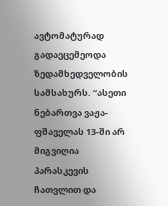ავტომატურად გადაეცემეოდა ზედამხედველობის სამსახურს. “ასეთი ნებართვა ვაჟა-ფშაველას 13-ში არ მიგვიღია პარასკევის ჩათვლით და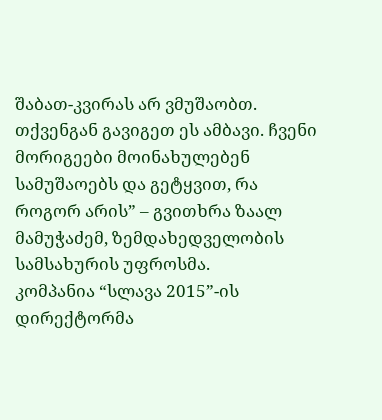შაბათ-კვირას არ ვმუშაობთ. თქვენგან გავიგეთ ეს ამბავი. ჩვენი მორიგეები მოინახულებენ სამუშაოებს და გეტყვით, რა როგორ არის” – გვითხრა ზაალ მამუჭაძემ, ზემდახედველობის სამსახურის უფროსმა.
კომპანია “სლავა 2015”-ის დირექტორმა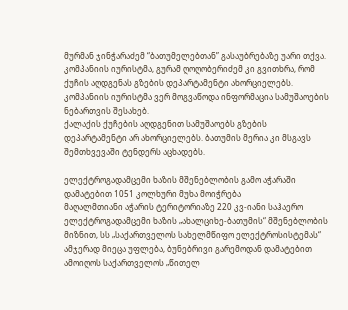მურმან ჯინჭარაძემ “ბათუმელებთან” გასაუბრებაზე უარი თქვა. კომპანიის იურისტმა, გურამ ღოღობერიძემ კი გვითხრა, რომ ქუჩის აღდგენას გზების დეპარტამენტი ახორციელებს. კომპანიის იურისტმა ვერ მოგვაწოდა ინფორმაცია სამუშაოების ნებართვის შესახებ.
ქალაქის ქუჩების აღდგენით სამუშაოებს გზების დეპარტამენტი არ ახორციელებს. ბათუმის მერია კი მსგავს შემთხვევაში ტენდერს აცხადებს.

ელექტროგადამცემი ხაზის მშენებლობის გამო აჭარაში დამატებით 1051 კოლხური მუხა მოიჭრება
მაღალმთიანი აჭარის ტერიტორიაზე 220 კვ-იანი საჰაერო ელექტროგადამცემი ხაზის „ახალციხე-ბათუმის“ მშენებლობის მიზნით, სს „საქართველოს სახელმწიფო ელექტროსისტემას“ ამჯერად მიეცა უფლება, ბუნებრივი გარემოდან დამატებით ამოიღოს საქართველოს „წითელ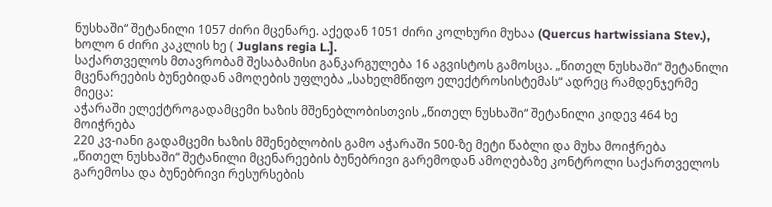ნუსხაში“ შეტანილი 1057 ძირი მცენარე. აქედან 1051 ძირი კოლხური მუხაა (Quercus hartwissiana Stev.), ხოლო 6 ძირი კაკლის ხე ( Juglans regia L.].
საქართველოს მთავრობამ შესაბამისი განკარგულება 16 აგვისტოს გამოსცა. „წითელ ნუსხაში“ შეტანილი მცენარეების ბუნებიდან ამოღების უფლება „სახელმწიფო ელექტროსისტემას“ ადრეც რამდენჯერმე მიეცა:
აჭარაში ელექტროგადამცემი ხაზის მშენებლობისთვის „წითელ ნუსხაში“ შეტანილი კიდევ 464 ხე მოიჭრება
220 კვ-იანი გადამცემი ხაზის მშენებლობის გამო აჭარაში 500-ზე მეტი წაბლი და მუხა მოიჭრება
„წითელ ნუსხაში“ შეტანილი მცენარეების ბუნებრივი გარემოდან ამოღებაზე კონტროლი საქართველოს გარემოსა და ბუნებრივი რესურსების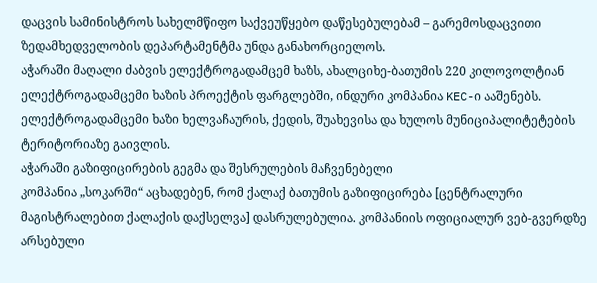დაცვის სამინისტროს სახელმწიფო საქვეუწყებო დაწესებულებამ – გარემოსდაცვითი ზედამხედველობის დეპარტამენტმა უნდა განახორციელოს.
აჭარაში მაღალი ძაბვის ელექტროგადამცემ ხაზს, ახალციხე-ბათუმის 220 კილოვოლტიან ელექტროგადამცემი ხაზის პროექტის ფარგლებში, ინდური კომპანია KEC-ი ააშენებს. ელექტროგადამცემი ხაზი ხელვაჩაურის, ქედის, შუახევისა და ხულოს მუნიციპალიტეტების ტერიტორიაზე გაივლის.
აჭარაში გაზიფიცირების გეგმა და შესრულების მაჩვენებელი
კომპანია „სოკარში“ აცხადებენ, რომ ქალაქ ბათუმის გაზიფიცირება [ცენტრალური მაგისტრალებით ქალაქის დაქსელვა] დასრულებულია. კომპანიის ოფიციალურ ვებ-გვერდზე არსებული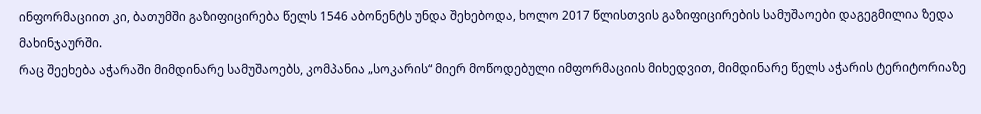ინფორმაციით კი, ბათუმში გაზიფიცირება წელს 1546 აბონენტს უნდა შეხებოდა, ხოლო 2017 წლისთვის გაზიფიცირების სამუშაოები დაგეგმილია ზედა მახინჯაურში.
რაც შეეხება აჭარაში მიმდინარე სამუშაოებს, კომპანია „სოკარის“ მიერ მოწოდებული იმფორმაციის მიხედვით, მიმდინარე წელს აჭარის ტერიტორიაზე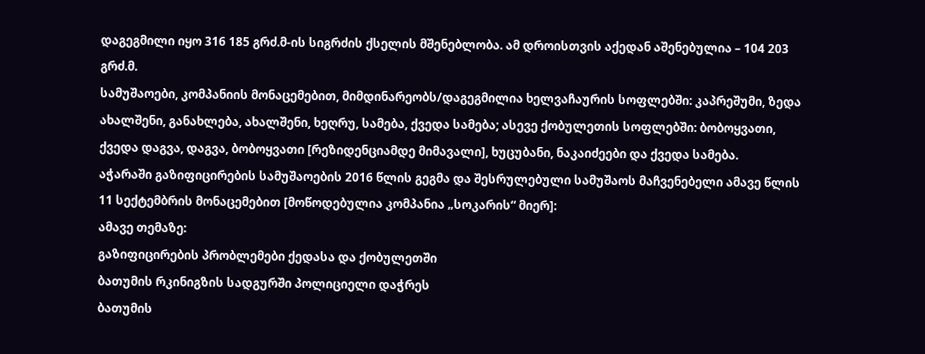დაგეგმილი იყო 316 185 გრძ.მ-ის სიგრძის ქსელის მშენებლობა. ამ დროისთვის აქედან აშენებულია – 104 203 გრძ.მ.
სამუშაოები, კომპანიის მონაცემებით, მიმდინარეობს/დაგეგმილია ხელვაჩაურის სოფლებში: კაპრეშუმი, ზედა ახალშენი, განახლება, ახალშენი, ხეღრუ, სამება, ქვედა სამება; ასევე ქობულეთის სოფლებში: ბობოყვათი, ქვედა დაგვა, დაგვა, ბობოყვათი [რეზიდენციამდე მიმავალი], ხუცუბანი, ნაკაიძეები და ქვედა სამება.
აჭარაში გაზიფიცირების სამუშაოების 2016 წლის გეგმა და შესრულებული სამუშაოს მაჩვენებელი ამავე წლის 11 სექტემბრის მონაცემებით [მოწოდებულია კომპანია „სოკარის“ მიერ]:
ამავე თემაზე:
გაზიფიცირების პრობლემები ქედასა და ქობულეთში
ბათუმის რკინიგზის სადგურში პოლიციელი დაჭრეს
ბათუმის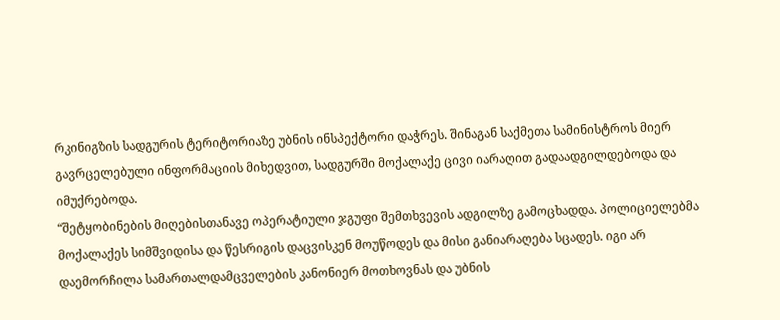რკინიგზის სადგურის ტერიტორიაზე უბნის ინსპექტორი დაჭრეს. შინაგან საქმეთა სამინისტროს მიერ გავრცელებული ინფორმაციის მიხედვით, სადგურში მოქალაქე ცივი იარაღით გადაადგილდებოდა და იმუქრებოდა.
“შეტყობინების მიღებისთანავე ოპერატიული ჯგუფი შემთხვევის ადგილზე გამოცხადდა. პოლიციელებმა მოქალაქეს სიმშვიდისა და წესრიგის დაცვისკენ მოუწოდეს და მისი განიარაღება სცადეს. იგი არ დაემორჩილა სამართალდამცველების კანონიერ მოთხოვნას და უბნის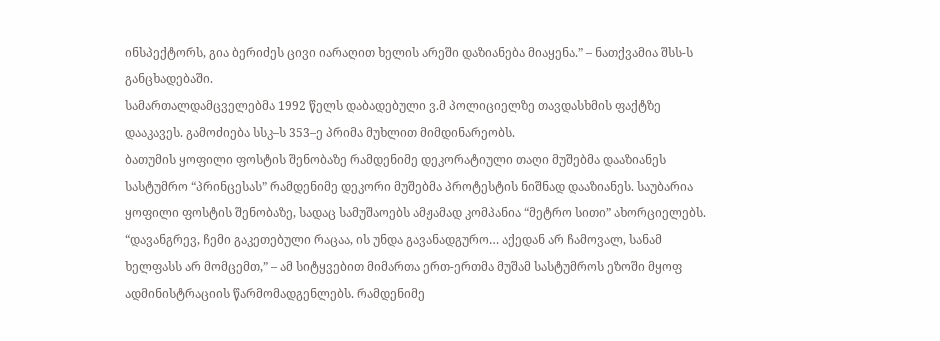ინსპექტორს, გია ბერიძეს ცივი იარაღით ხელის არეში დაზიანება მიაყენა.” – ნათქვამია შსს-ს განცხადებაში.
სამართალდამცველებმა 1992 წელს დაბადებული ვ.მ პოლიციელზე თავდასხმის ფაქტზე დააკავეს. გამოძიება სსკ–ს 353–ე პრიმა მუხლით მიმდინარეობს.
ბათუმის ყოფილი ფოსტის შენობაზე რამდენიმე დეკორატიული თაღი მუშებმა დააზიანეს
სასტუმრო “პრინცესას” რამდენიმე დეკორი მუშებმა პროტესტის ნიშნად დააზიანეს. საუბარია ყოფილი ფოსტის შენობაზე, სადაც სამუშაოებს ამჟამად კომპანია “მეტრო სითი” ახორციელებს.
“დავანგრევ, ჩემი გაკეთებული რაცაა, ის უნდა გავანადგურო… აქედან არ ჩამოვალ, სანამ ხელფასს არ მომცემთ,” – ამ სიტყვებით მიმართა ერთ-ერთმა მუშამ სასტუმროს ეზოში მყოფ ადმინისტრაციის წარმომადგენლებს. რამდენიმე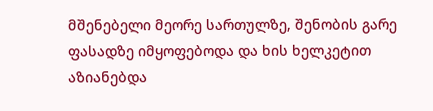მშენებელი მეორე სართულზე, შენობის გარე ფასადზე იმყოფებოდა და ხის ხელკეტით აზიანებდა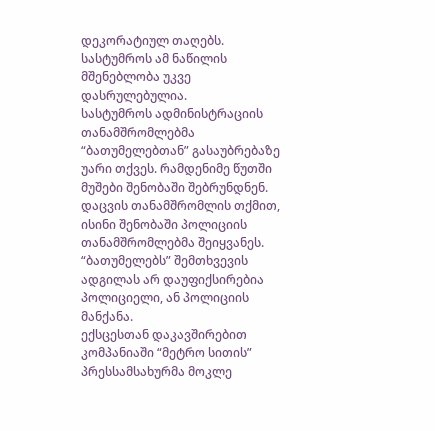დეკორატიულ თაღებს. სასტუმროს ამ ნაწილის მშენებლობა უკვე დასრულებულია.
სასტუმროს ადმინისტრაციის თანამშრომლებმა “ბათუმელებთან” გასაუბრებაზე უარი თქვეს. რამდენიმე წუთში მუშები შენობაში შებრუნდნენ. დაცვის თანამშრომლის თქმით, ისინი შენობაში პოლიციის თანამშრომლებმა შეიყვანეს. “ბათუმელებს” შემთხვევის ადგილას არ დაუფიქსირებია პოლიციელი, ან პოლიციის მანქანა.
ექსცესთან დაკავშირებით კომპანიაში “მეტრო სითის” პრესსამსახურმა მოკლე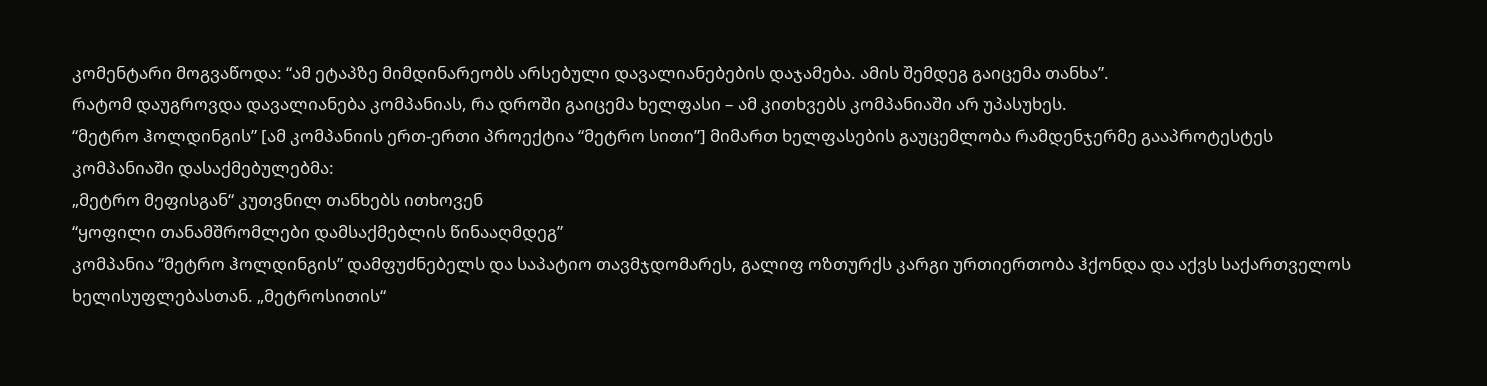კომენტარი მოგვაწოდა: “ამ ეტაპზე მიმდინარეობს არსებული დავალიანებების დაჯამება. ამის შემდეგ გაიცემა თანხა”.
რატომ დაუგროვდა დავალიანება კომპანიას, რა დროში გაიცემა ხელფასი – ამ კითხვებს კომპანიაში არ უპასუხეს.
“მეტრო ჰოლდინგის” [ამ კომპანიის ერთ-ერთი პროექტია “მეტრო სითი”] მიმართ ხელფასების გაუცემლობა რამდენჯერმე გააპროტესტეს კომპანიაში დასაქმებულებმა:
„მეტრო მეფისგან“ კუთვნილ თანხებს ითხოვენ
“ყოფილი თანამშრომლები დამსაქმებლის წინააღმდეგ”
კომპანია “მეტრო ჰოლდინგის” დამფუძნებელს და საპატიო თავმჯდომარეს, გალიფ ოზთურქს კარგი ურთიერთობა ჰქონდა და აქვს საქართველოს ხელისუფლებასთან. „მეტროსითის“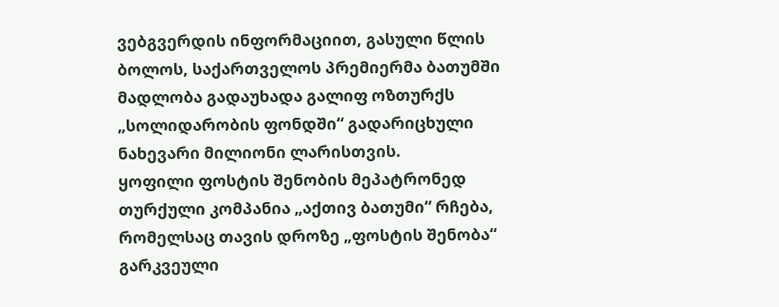ვებგვერდის ინფორმაციით, გასული წლის ბოლოს, საქართველოს პრემიერმა ბათუმში მადლობა გადაუხადა გალიფ ოზთურქს „სოლიდარობის ფონდში“ გადარიცხული ნახევარი მილიონი ლარისთვის.
ყოფილი ფოსტის შენობის მეპატრონედ თურქული კომპანია „აქთივ ბათუმი“ რჩება, რომელსაც თავის დროზე „ფოსტის შენობა“ გარკვეული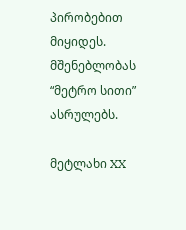პირობებით მიყიდეს. მშენებლობას “მეტრო სითი” ასრულებს.

მეტლახი XX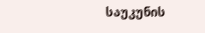საუკუნის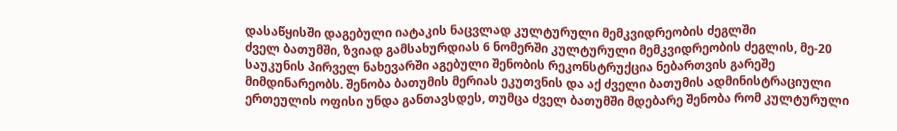დასაწყისში დაგებული იატაკის ნაცვლად კულტურული მემკვიდრეობის ძეგლში
ძველ ბათუმში, ზვიად გამსახურდიას 6 ნომერში კულტურული მემკვიდრეობის ძეგლის, მე-20 საუკუნის პირველ ნახევარში აგებული შენობის რეკონსტრუქცია ნებართვის გარეშე მიმდინარეობს. შენობა ბათუმის მერიას ეკუთვნის და აქ ძველი ბათუმის ადმინისტრაციული ერთეულის ოფისი უნდა განთავსდეს, თუმცა ძველ ბათუმში მდებარე შენობა რომ კულტურული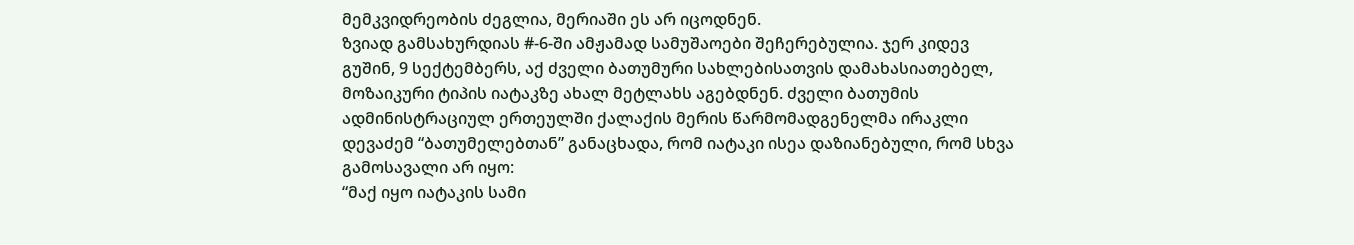მემკვიდრეობის ძეგლია, მერიაში ეს არ იცოდნენ.
ზვიად გამსახურდიას #-6-ში ამჟამად სამუშაოები შეჩერებულია. ჯერ კიდევ გუშინ, 9 სექტემბერს, აქ ძველი ბათუმური სახლებისათვის დამახასიათებელ, მოზაიკური ტიპის იატაკზე ახალ მეტლახს აგებდნენ. ძველი ბათუმის ადმინისტრაციულ ერთეულში ქალაქის მერის წარმომადგენელმა ირაკლი დევაძემ “ბათუმელებთან” განაცხადა, რომ იატაკი ისეა დაზიანებული, რომ სხვა გამოსავალი არ იყო:
“მაქ იყო იატაკის სამი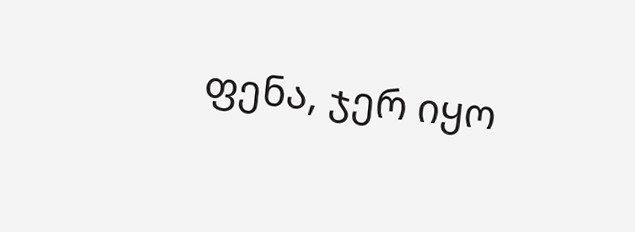ფენა, ჯერ იყო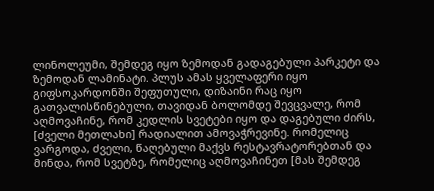ლინოლეუმი, შემდეგ იყო ზემოდან გადაგებული პარკეტი და ზემოდან ლამინატი. პლუს ამას ყველაფერი იყო გიფსოკარდონში შეფუთული, დიზაინი რაც იყო გათვალისწინებული, თავიდან ბოლომდე შევცვალე, რომ აღმოვაჩინე, რომ კედლის სვეტები იყო და დაგებული ძირს, [ძველი მეთლახი] რადიალით ამოვაჭრევინე. რომელიც ვარგოდა, ძველი, წაღებული მაქვს რესტავრატორებთან და მინდა, რომ სვეტზე, რომელიც აღმოვაჩინეთ [მას შემდეგ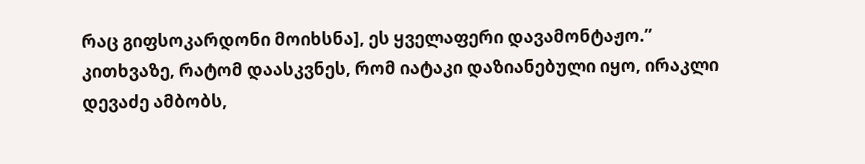რაც გიფსოკარდონი მოიხსნა], ეს ყველაფერი დავამონტაჟო.”
კითხვაზე, რატომ დაასკვნეს, რომ იატაკი დაზიანებული იყო, ირაკლი დევაძე ამბობს,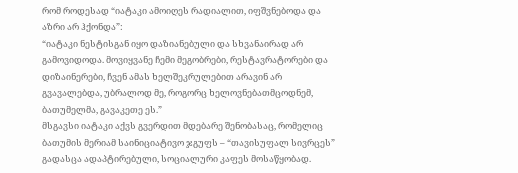რომ როდესად “იატაკი ამოიღეს რადიალით, იფშვნებოდა და აზრი არ ჰქონდა”:
“იატაკი ნესტისგან იყო დაზიანებული და სხვანაირად არ გამოვიდოდა. მოვიყვანე ჩემი მეგობრები, რესტავრატორები და დიზაინერები, ჩვენ ამას ხელშეკრულებით არავინ არ გვავალებდა, უბრალოდ მე, როგორც ხელოვნებათმცოდნემ, ბათუმელმა, გავაკეთე ეს.”
მსგავსი იატაკი აქვს გვერდით მდებარე შენობასაც, რომელიც ბათუმის მერიამ საინიციატივო ჯგუფს – “თავისუფალ სივრცეს” გადასცა ადაპტირებული, სოციალური კაფეს მოსაწყობად.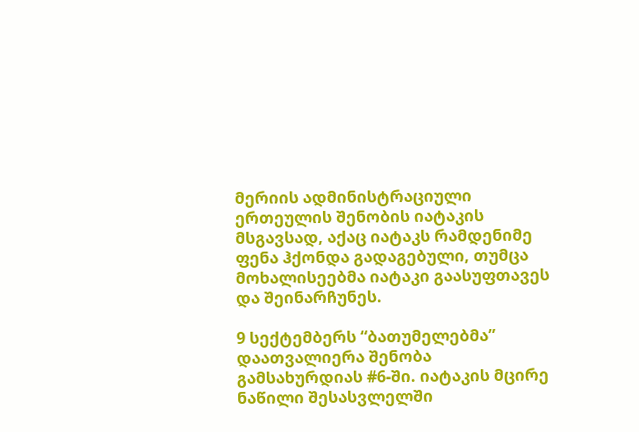მერიის ადმინისტრაციული ერთეულის შენობის იატაკის მსგავსად, აქაც იატაკს რამდენიმე ფენა ჰქონდა გადაგებული, თუმცა მოხალისეებმა იატაკი გაასუფთავეს და შეინარჩუნეს.

9 სექტემბერს “ბათუმელებმა” დაათვალიერა შენობა გამსახურდიას #6-ში. იატაკის მცირე ნაწილი შესასვლელში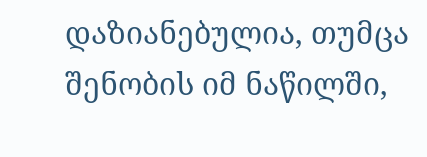დაზიანებულია, თუმცა შენობის იმ ნაწილში,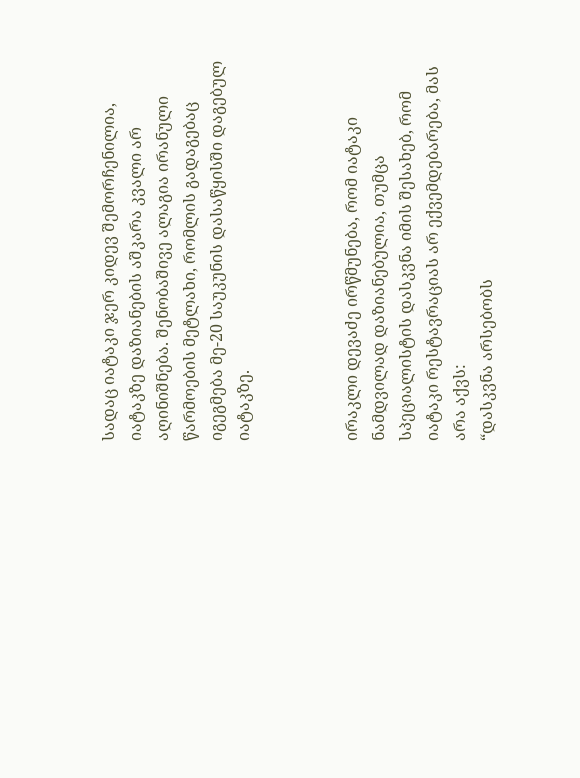სადაც იატაკი ჯერ კიდევ შემორჩენილია, იატაკზე დაზიანების აშკარა კვალი არ აღინიშნება. შენობაშივე ალაგია ირანული წარმოების მეტლახი, რომლის გადაგებაც იგეგმება მე-20 საუკუნის დასაწყისში დაგებულ იატაკზე.



ირაკლი დევაძე ირწმუნება, რომ იატაკი ნამდვილად დაზიანებულია, თუმცა სპეციალისტის დასკვნა იმის შესახებ, რომ იატაკი რესტავრაციას არ ექვემდებარება, მას არა აქვს:
“დასკვნა არსებობს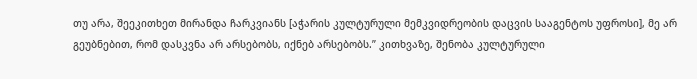თუ არა, შეეკითხეთ მირანდა ჩარკვიანს [აჭარის კულტურული მემკვიდრეობის დაცვის სააგენტოს უფროსი], მე არ გეუბნებით, რომ დასკვნა არ არსებობს, იქნებ არსებობს.” კითხვაზე, შენობა კულტურული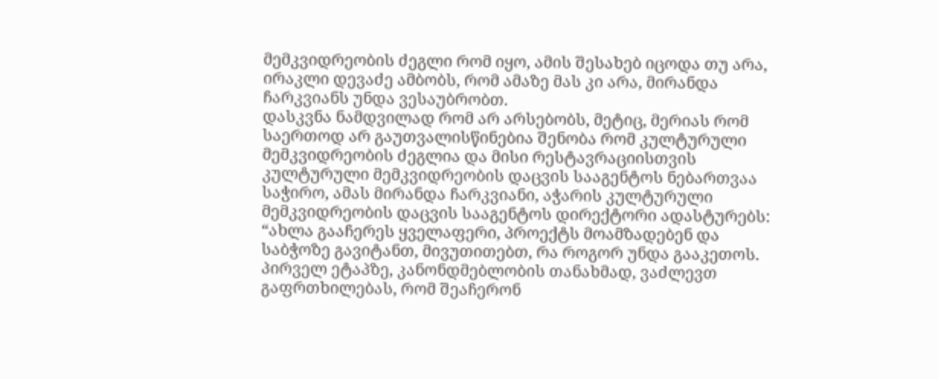მემკვიდრეობის ძეგლი რომ იყო, ამის შესახებ იცოდა თუ არა, ირაკლი დევაძე ამბობს, რომ ამაზე მას კი არა, მირანდა ჩარკვიანს უნდა ვესაუბრობთ.
დასკვნა ნამდვილად რომ არ არსებობს, მეტიც, მერიას რომ საერთოდ არ გაუთვალისწინებია შენობა რომ კულტურული მემკვიდრეობის ძეგლია და მისი რესტავრაციისთვის კულტურული მემკვიდრეობის დაცვის სააგენტოს ნებართვაა საჭირო, ამას მირანდა ჩარკვიანი, აჭარის კულტურული მემკვიდრეობის დაცვის სააგენტოს დირექტორი ადასტურებს:
“ახლა გააჩერეს ყველაფერი, პროექტს მოამზადებენ და საბჭოზე გავიტანთ, მივუთითებთ, რა როგორ უნდა გააკეთოს.
პირველ ეტაპზე, კანონდმებლობის თანახმად, ვაძლევთ გაფრთხილებას, რომ შეაჩერონ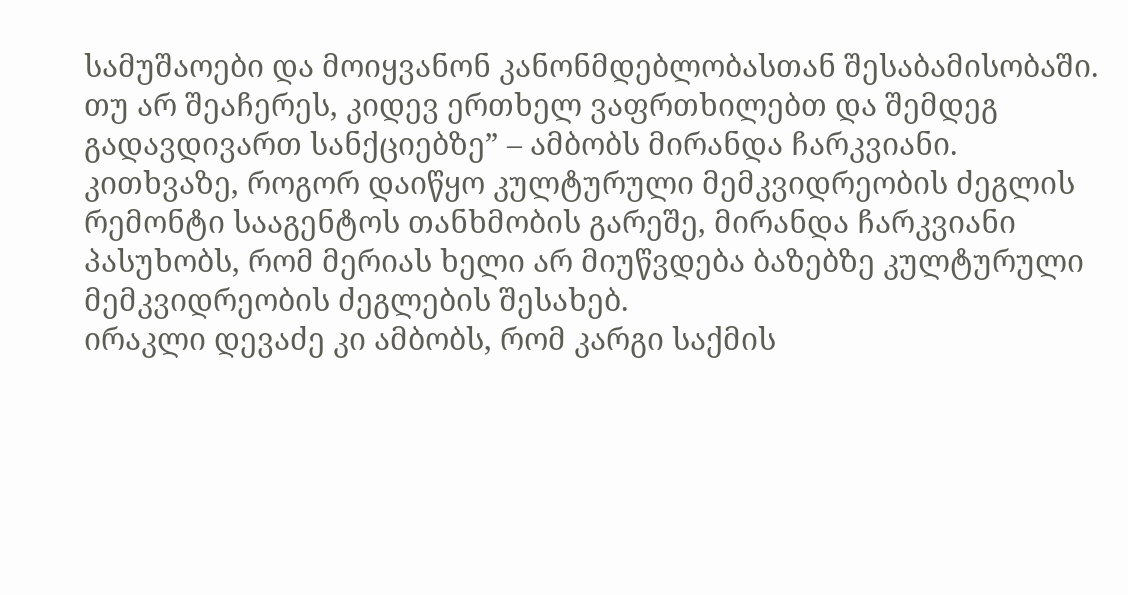სამუშაოები და მოიყვანონ კანონმდებლობასთან შესაბამისობაში. თუ არ შეაჩერეს, კიდევ ერთხელ ვაფრთხილებთ და შემდეგ გადავდივართ სანქციებზე” – ამბობს მირანდა ჩარკვიანი. კითხვაზე, როგორ დაიწყო კულტურული მემკვიდრეობის ძეგლის რემონტი სააგენტოს თანხმობის გარეშე, მირანდა ჩარკვიანი პასუხობს, რომ მერიას ხელი არ მიუწვდება ბაზებზე კულტურული მემკვიდრეობის ძეგლების შესახებ.
ირაკლი დევაძე კი ამბობს, რომ კარგი საქმის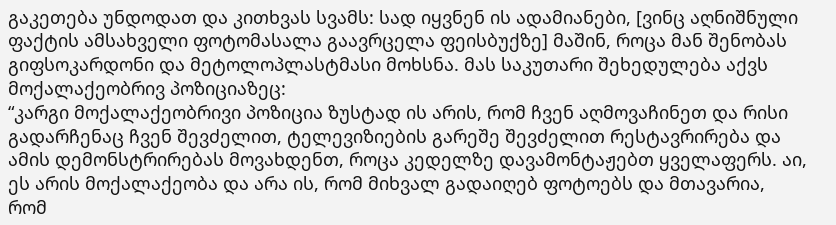გაკეთება უნდოდათ და კითხვას სვამს: სად იყვნენ ის ადამიანები, [ვინც აღნიშნული ფაქტის ამსახველი ფოტომასალა გაავრცელა ფეისბუქზე] მაშინ, როცა მან შენობას გიფსოკარდონი და მეტოლოპლასტმასი მოხსნა. მას საკუთარი შეხედულება აქვს მოქალაქეობრივ პოზიციაზეც:
“კარგი მოქალაქეობრივი პოზიცია ზუსტად ის არის, რომ ჩვენ აღმოვაჩინეთ და რისი გადარჩენაც ჩვენ შევძელით, ტელევიზიების გარეშე შევძელით რესტავრირება და ამის დემონსტრირებას მოვახდენთ, როცა კედელზე დავამონტაჟებთ ყველაფერს. აი, ეს არის მოქალაქეობა და არა ის, რომ მიხვალ გადაიღებ ფოტოებს და მთავარია, რომ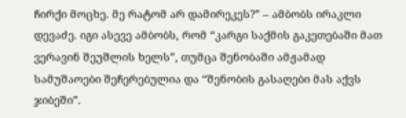ჩირქი მოცხე. მე რატომ არ დამირეკეს?” – ამბობს ირაკლი დევაძე. იგი ასევე ამბობს, რომ “კარგი საქმის გაკეთებაში მათ ვერავინ შეუშლის ხელს”, თუმცა შენობაში ამჟამად სამუშაოები შეჩერებულია და “შენობის გასაღები მას აქვს ჯიბეში”.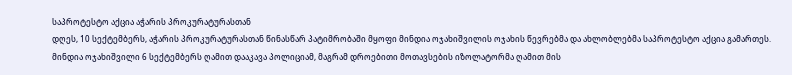საპროტესტო აქცია აჭარის პროკურატურასთან
დღეს, 10 სექტემბერს, აჭარის პროკურატურასთან წინასწარ პატიმრობაში მყოფი მინდია ოჯახიშვილის ოჯახის წევრებმა და ახლობლებმა საპროტესტო აქცია გამართეს. მინდია ოჯახიშვილი 6 სექტემბერს ღამით დააკავა პოლიციამ, მაგრამ დროებითი მოთავსების იზოლატორმა ღამით მის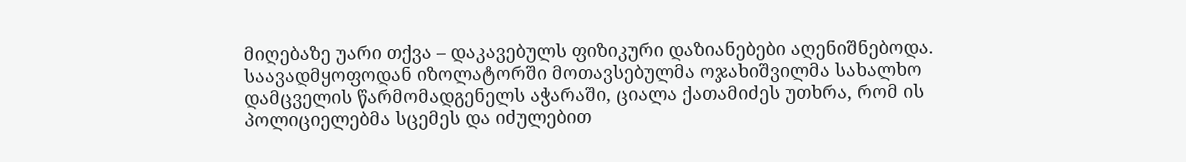მიღებაზე უარი თქვა – დაკავებულს ფიზიკური დაზიანებები აღენიშნებოდა. საავადმყოფოდან იზოლატორში მოთავსებულმა ოჯახიშვილმა სახალხო დამცველის წარმომადგენელს აჭარაში, ციალა ქათამიძეს უთხრა, რომ ის პოლიციელებმა სცემეს და იძულებით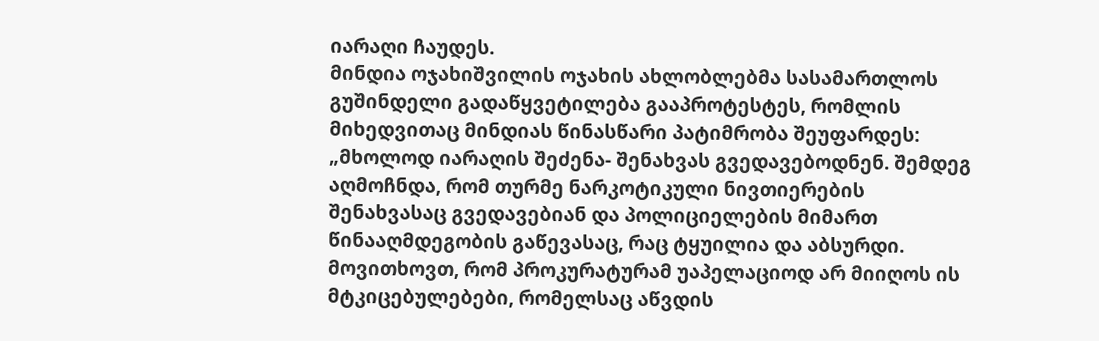იარაღი ჩაუდეს.
მინდია ოჯახიშვილის ოჯახის ახლობლებმა სასამართლოს გუშინდელი გადაწყვეტილება გააპროტესტეს, რომლის მიხედვითაც მინდიას წინასწარი პატიმრობა შეუფარდეს: „მხოლოდ იარაღის შეძენა- შენახვას გვედავებოდნენ. შემდეგ აღმოჩნდა, რომ თურმე ნარკოტიკული ნივთიერების შენახვასაც გვედავებიან და პოლიციელების მიმართ წინააღმდეგობის გაწევასაც, რაც ტყუილია და აბსურდი. მოვითხოვთ, რომ პროკურატურამ უაპელაციოდ არ მიიღოს ის მტკიცებულებები, რომელსაც აწვდის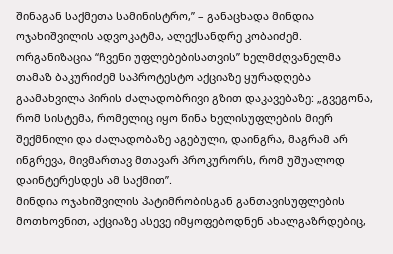შინაგან საქმეთა სამინისტრო,” – განაცხადა მინდია ოჯახიშვილის ადვოკატმა, ალექსანდრე კობაიძემ.
ორგანიზაცია “ჩვენი უფლებებისათვის” ხელმძღვანელმა თამაზ ბაკურიძემ საპროტესტო აქციაზე ყურადღება გაამახვილა პირის ძალადობრივი გზით დაკავებაზე: „გვეგონა, რომ სისტემა, რომელიც იყო წინა ხელისუფლების მიერ შექმნილი და ძალადობაზე აგებული, დაინგრა, მაგრამ არ ინგრევა, მივმართავ მთავარ პროკურორს, რომ უშუალოდ დაინტერესდეს ამ საქმით”.
მინდია ოჯახიშვილის პატიმრობისგან განთავისუფლების მოთხოვნით, აქციაზე ასევე იმყოფებოდნენ ახალგაზრდებიც,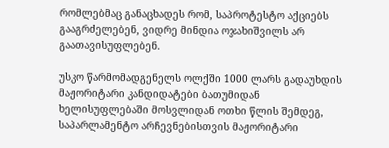რომლებმაც განაცხადეს რომ, საპროტესტო აქციებს გააგრძელებენ, ვიდრე მინდია ოჯახიშვილს არ გაათავისუფლებენ.

უსკო წარმომადგენელს ოლქში 1000 ლარს გადაუხდის
მაჟორიტარი კანდიდატები ბათუმიდან
ხელისუფლებაში მოსვლიდან ოთხი წლის შემდეგ, საპარლამენტო არჩევნებისთვის მაჟორიტარი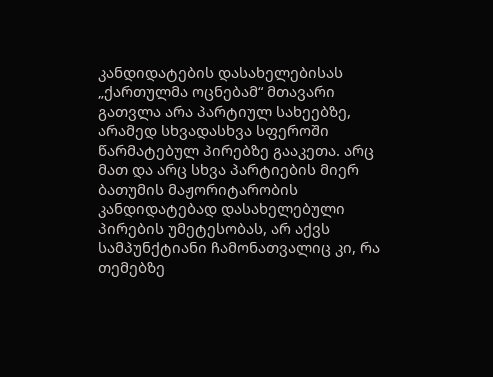კანდიდატების დასახელებისას „ქართულმა ოცნებამ“ მთავარი გათვლა არა პარტიულ სახეებზე, არამედ სხვადასხვა სფეროში წარმატებულ პირებზე გააკეთა. არც მათ და არც სხვა პარტიების მიერ ბათუმის მაჟორიტარობის კანდიდატებად დასახელებული პირების უმეტესობას, არ აქვს სამპუნქტიანი ჩამონათვალიც კი, რა თემებზე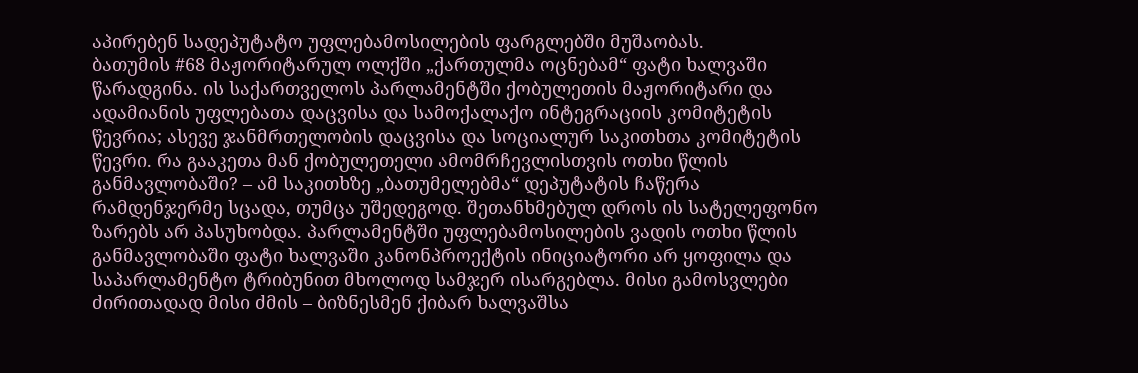აპირებენ სადეპუტატო უფლებამოსილების ფარგლებში მუშაობას.
ბათუმის #68 მაჟორიტარულ ოლქში „ქართულმა ოცნებამ“ ფატი ხალვაში წარადგინა. ის საქართველოს პარლამენტში ქობულეთის მაჟორიტარი და ადამიანის უფლებათა დაცვისა და სამოქალაქო ინტეგრაციის კომიტეტის წევრია; ასევე ჯანმრთელობის დაცვისა და სოციალურ საკითხთა კომიტეტის წევრი. რა გააკეთა მან ქობულეთელი ამომრჩევლისთვის ოთხი წლის განმავლობაში? – ამ საკითხზე „ბათუმელებმა“ დეპუტატის ჩაწერა რამდენჯერმე სცადა, თუმცა უშედეგოდ. შეთანხმებულ დროს ის სატელეფონო ზარებს არ პასუხობდა. პარლამენტში უფლებამოსილების ვადის ოთხი წლის განმავლობაში ფატი ხალვაში კანონპროექტის ინიციატორი არ ყოფილა და საპარლამენტო ტრიბუნით მხოლოდ სამჯერ ისარგებლა. მისი გამოსვლები ძირითადად მისი ძმის – ბიზნესმენ ქიბარ ხალვაშსა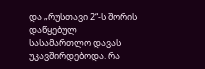და „რუსთავი 2“-ს შორის დაწყებულ სასამართლო დავას უკავშირდებოდა. რა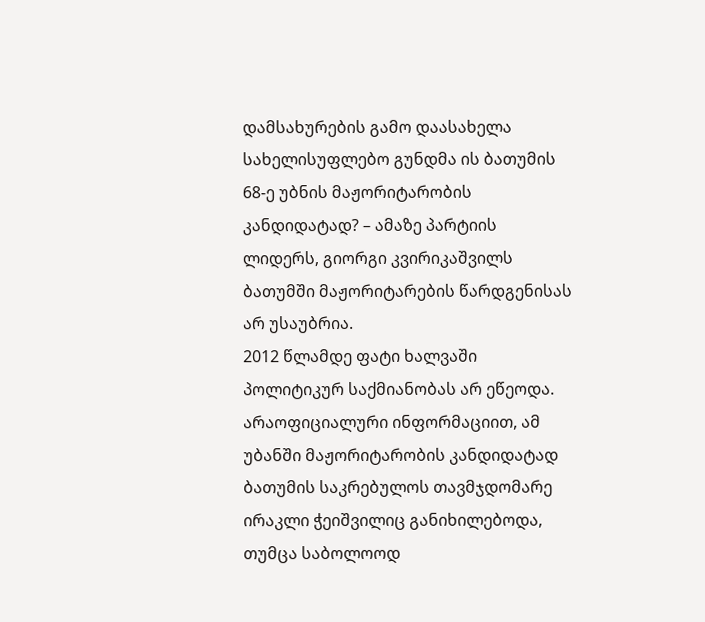დამსახურების გამო დაასახელა სახელისუფლებო გუნდმა ის ბათუმის 68-ე უბნის მაჟორიტარობის კანდიდატად? – ამაზე პარტიის ლიდერს, გიორგი კვირიკაშვილს ბათუმში მაჟორიტარების წარდგენისას არ უსაუბრია.
2012 წლამდე ფატი ხალვაში პოლიტიკურ საქმიანობას არ ეწეოდა.
არაოფიციალური ინფორმაციით, ამ უბანში მაჟორიტარობის კანდიდატად ბათუმის საკრებულოს თავმჯდომარე ირაკლი ჭეიშვილიც განიხილებოდა, თუმცა საბოლოოდ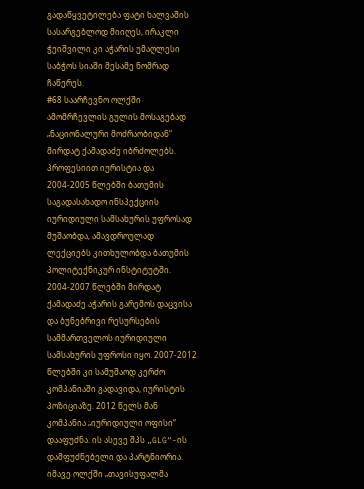გადაწყვეტილება ფატი ხალვაშის სასარგებლოდ მიიღეს, ირაკლი ჭეიშვილი კი აჭარის უმაღლესი საბჭოს სიაში მესამე ნომრად ჩაწერეს.
#68 საარჩევნო ოლქში ამომრჩევლის გულის მოსაგებად „ნაციონალური მოძრაობიდან“ მირდატ ქამადაძე იბრძოლებს. პროფესიით იურისტია და 2004-2005 წლებში ბათუმის საგადასახადო ინსპექციის იურიდიული სამსახურის უფროსად მუშაობდა, ამავდროულად ლექციებს კითხულობდა ბათუმის პოლიტექნიკურ ინსტიტუტში. 2004-2007 წლებში მირდატ ქამადაძე აჭარის გარემოს დაცვისა და ბუნებრივი რესურსების სამმართველოს იურიდიული სამსახურის უფროსი იყო. 2007-2012 წლებში კი სამუშაოდ კერძო კომპანიაში გადავიდა, იურისტის პოზიციაზე. 2012 წელს მან კომპანია „იურიდიული ოფისი“ დააფუძნა. ის ასევე შპს „GLG“-ის დამფუძნებელი და პარტნიორია.
იმავე ოლქში „თავისუფალმა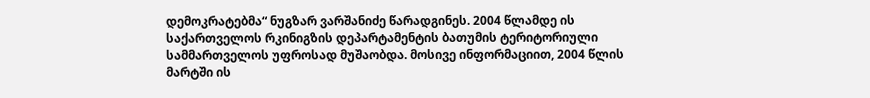დემოკრატებმა“ ნუგზარ ვარშანიძე წარადგინეს. 2004 წლამდე ის საქართველოს რკინიგზის დეპარტამენტის ბათუმის ტერიტორიული სამმართველოს უფროსად მუშაობდა. მოსივე ინფორმაციით, 2004 წლის მარტში ის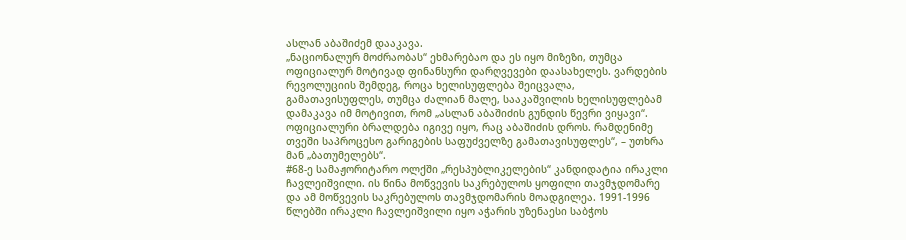ასლან აბაშიძემ დააკავა.
„ნაციონალურ მოძრაობას“ ეხმარებაო და ეს იყო მიზეზი, თუმცა ოფიციალურ მოტივად ფინანსური დარღვევები დაასახელეს. ვარდების რევოლუციის შემდეგ, როცა ხელისუფლება შეიცვალა, გამათავისუფლეს, თუმცა ძალიან მალე, სააკაშვილის ხელისუფლებამ დამაკავა იმ მოტივით, რომ „ასლან აბაშიძის გუნდის წევრი ვიყავი“. ოფიციალური ბრალდება იგივე იყო, რაც აბაშიძის დროს. რამდენიმე თვეში საპროცესო გარიგების საფუძველზე გამათავისუფლეს“, – უთხრა მან „ბათუმელებს“.
#68-ე სამაჟორიტარო ოლქში „რესპუბლიკელების“ კანდიდატია ირაკლი ჩავლეიშვილი. ის წინა მოწვევის საკრებულოს ყოფილი თავმჯდომარე და ამ მოწვევის საკრებულოს თავმჯდომარის მოადგილეა. 1991-1996 წლებში ირაკლი ჩავლეიშვილი იყო აჭარის უზენაესი საბჭოს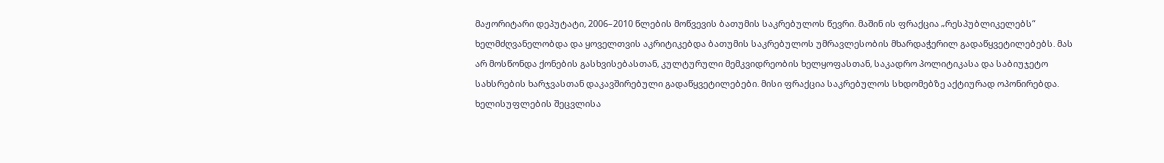მაჟორიტარი დეპუტატი, 2006–2010 წლების მოწვევის ბათუმის საკრებულოს წევრი. მაშინ ის ფრაქცია „რესპუბლიკელებს“ ხელმძღვანელობდა და ყოველთვის აკრიტიკებდა ბათუმის საკრებულოს უმრავლესობის მხარდაჭერილ გადაწყვეტილებებს. მას არ მოსწონდა ქონების გასხვისებასთან, კულტურული მემკვიდრეობის ხელყოფასთან, საკადრო პოლიტიკასა და საბიუჯეტო სახსრების ხარჯვასთან დაკავშირებული გადაწყვეტილებები. მისი ფრაქცია საკრებულოს სხდომებზე აქტიურად ოპონირებდა. ხელისუფლების შეცვლისა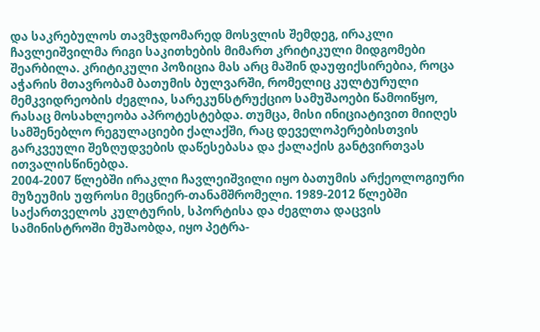და საკრებულოს თავმჯდომარედ მოსვლის შემდეგ, ირაკლი ჩავლეიშვილმა რიგი საკითხების მიმართ კრიტიკული მიდგომები შეარბილა. კრიტიკული პოზიცია მას არც მაშინ დაუფიქსირებია, როცა აჭარის მთავრობამ ბათუმის ბულვარში, რომელიც კულტურული მემკვიდრეობის ძეგლია, სარეკუნსტრუქციო სამუშაოები წამოიწყო, რასაც მოსახლეობა აპროტესტებდა. თუმცა, მისი ინიციატივით მიიღეს სამშენებლო რეგულაციები ქალაქში, რაც დეველოპერებისთვის გარკვეული შეზღუდვების დაწესებასა და ქალაქის განტვირთვას ითვალისწინებდა.
2004-2007 წლებში ირაკლი ჩავლეიშვილი იყო ბათუმის არქეოლოგიური მუზეუმის უფროსი მეცნიერ-თანამშრომელი. 1989-2012 წლებში საქართველოს კულტურის, სპორტისა და ძეგლთა დაცვის სამინისტროში მუშაობდა, იყო პეტრა-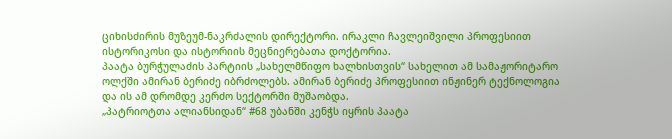ციხისძირის მუზეუმ-ნაკრძალის დირექტორი. ირაკლი ჩავლეიშვილი პროფესიით ისტორიკოსი და ისტორიის მეცნიერებათა დოქტორია.
პაატა ბურჭულაძის პარტიის „სახელმწიფო ხალხისთვის“ სახელით ამ სამაჟორიტარო ოლქში ამირან ბერიძე იბრძოლებს. ამირან ბერიძე პროფესიით ინჟინერ ტექნოლოგია და ის ამ დრომდე კერძო სექტორში მუშაობდა.
„პატრიოტთა ალიანსიდან“ #68 უბანში კენჭს იყრის პაატა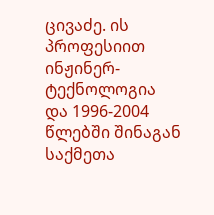ცივაძე. ის პროფესიით ინჟინერ-ტექნოლოგია და 1996-2004 წლებში შინაგან საქმეთა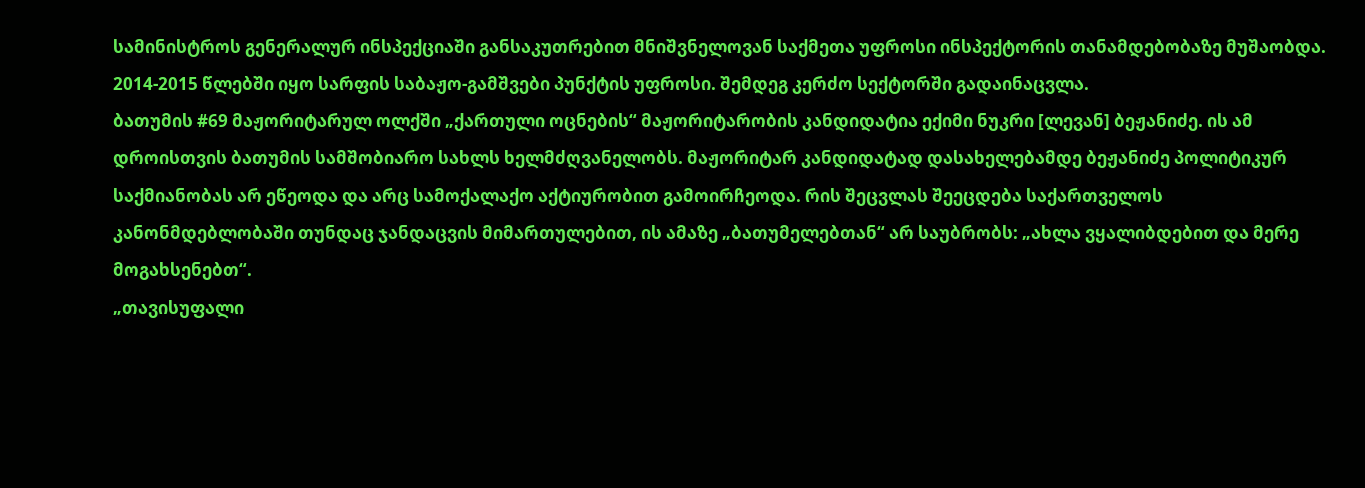სამინისტროს გენერალურ ინსპექციაში განსაკუთრებით მნიშვნელოვან საქმეთა უფროსი ინსპექტორის თანამდებობაზე მუშაობდა. 2014-2015 წლებში იყო სარფის საბაჟო-გამშვები პუნქტის უფროსი. შემდეგ კერძო სექტორში გადაინაცვლა.
ბათუმის #69 მაჟორიტარულ ოლქში „ქართული ოცნების“ მაჟორიტარობის კანდიდატია ექიმი ნუკრი [ლევან] ბეჟანიძე. ის ამ დროისთვის ბათუმის სამშობიარო სახლს ხელმძღვანელობს. მაჟორიტარ კანდიდატად დასახელებამდე ბეჟანიძე პოლიტიკურ საქმიანობას არ ეწეოდა და არც სამოქალაქო აქტიურობით გამოირჩეოდა. რის შეცვლას შეეცდება საქართველოს კანონმდებლობაში თუნდაც ჯანდაცვის მიმართულებით, ის ამაზე „ბათუმელებთან“ არ საუბრობს: „ახლა ვყალიბდებით და მერე მოგახსენებთ“.
„თავისუფალი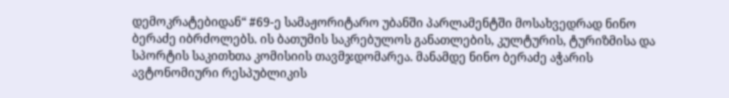დემოკრატებიდან“ #69-ე სამაჟორიტარო უბანში პარლამენტში მოსახვედრად ნინო ბერაძე იბრძოლებს. ის ბათუმის საკრებულოს განათლების, კულტურის, ტურიზმისა და სპორტის საკითხთა კომისიის თავმჯდომარეა. მანამდე ნინო ბერაძე აჭარის ავტონომიური რესპუბლიკის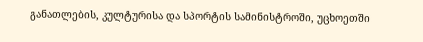განათლების, კულტურისა და სპორტის სამინისტროში, უცხოეთში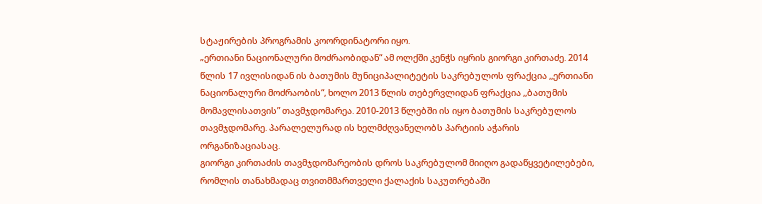სტაჟირების პროგრამის კოორდინატორი იყო.
„ერთიანი ნაციონალური მოძრაობიდან“ ამ ოლქში კენჭს იყრის გიორგი კირთაძე. 2014 წლის 17 ივლისიდან ის ბათუმის მუნიციპალიტეტის საკრებულოს ფრაქცია ,,ერთიანი ნაციონალური მოძრაობის“, ხოლო 2013 წლის თებერვლიდან ფრაქცია ,,ბათუმის მომავლისათვის” თავმჯდომარეა. 2010-2013 წლებში ის იყო ბათუმის საკრებულოს თავმჯდომარე. პარალელურად ის ხელმძღვანელობს პარტიის აჭარის ორგანიზაციასაც.
გიორგი კირთაძის თავმჯდომარეობის დროს საკრებულომ მიიღო გადაწყვეტილებები, რომლის თანახმადაც თვითმმართველი ქალაქის საკუთრებაში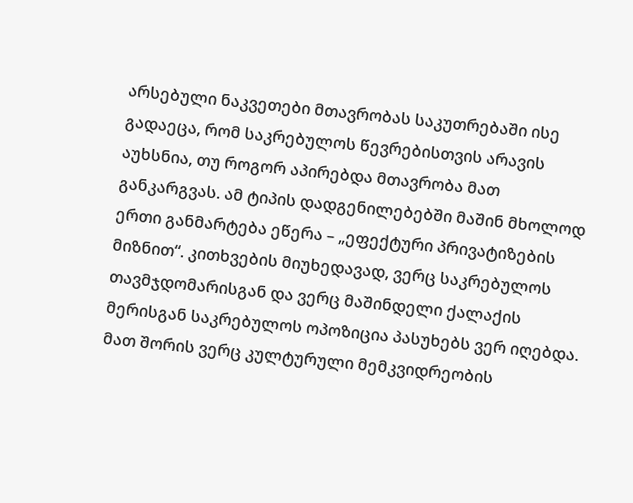არსებული ნაკვეთები მთავრობას საკუთრებაში ისე გადაეცა, რომ საკრებულოს წევრებისთვის არავის აუხსნია, თუ როგორ აპირებდა მთავრობა მათ განკარგვას. ამ ტიპის დადგენილებებში მაშინ მხოლოდ ერთი განმარტება ეწერა – „ეფექტური პრივატიზების მიზნით“. კითხვების მიუხედავად, ვერც საკრებულოს თავმჯდომარისგან და ვერც მაშინდელი ქალაქის მერისგან საკრებულოს ოპოზიცია პასუხებს ვერ იღებდა. მათ შორის ვერც კულტურული მემკვიდრეობის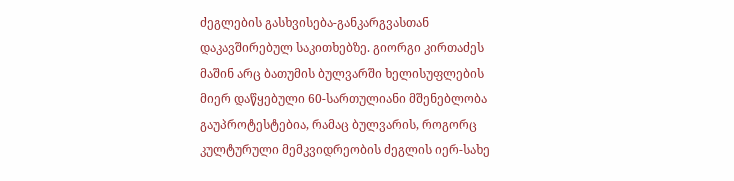ძეგლების გასხვისება-განკარგვასთან დაკავშირებულ საკითხებზე. გიორგი კირთაძეს მაშინ არც ბათუმის ბულვარში ხელისუფლების მიერ დაწყებული 60-სართულიანი მშენებლობა გაუპროტესტებია, რამაც ბულვარის, როგორც კულტურული მემკვიდრეობის ძეგლის იერ-სახე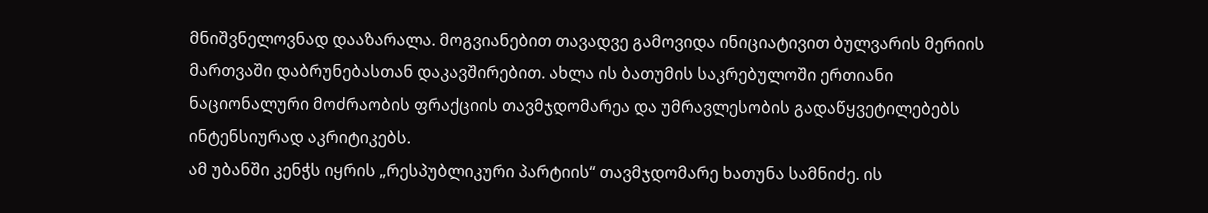მნიშვნელოვნად დააზარალა. მოგვიანებით თავადვე გამოვიდა ინიციატივით ბულვარის მერიის მართვაში დაბრუნებასთან დაკავშირებით. ახლა ის ბათუმის საკრებულოში ერთიანი ნაციონალური მოძრაობის ფრაქციის თავმჯდომარეა და უმრავლესობის გადაწყვეტილებებს ინტენსიურად აკრიტიკებს.
ამ უბანში კენჭს იყრის „რესპუბლიკური პარტიის“ თავმჯდომარე ხათუნა სამნიძე. ის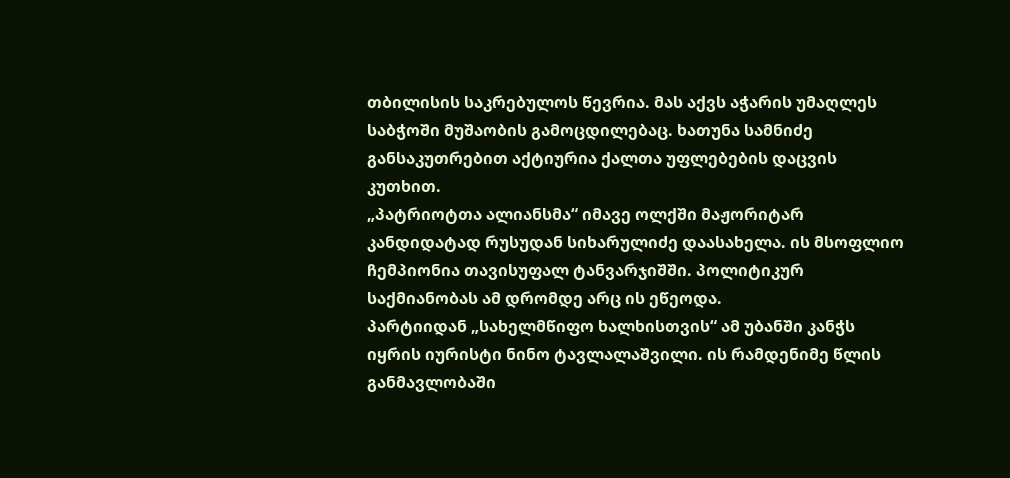თბილისის საკრებულოს წევრია. მას აქვს აჭარის უმაღლეს საბჭოში მუშაობის გამოცდილებაც. ხათუნა სამნიძე განსაკუთრებით აქტიურია ქალთა უფლებების დაცვის კუთხით.
„პატრიოტთა ალიანსმა“ იმავე ოლქში მაჟორიტარ კანდიდატად რუსუდან სიხარულიძე დაასახელა. ის მსოფლიო ჩემპიონია თავისუფალ ტანვარჯიშში. პოლიტიკურ საქმიანობას ამ დრომდე არც ის ეწეოდა.
პარტიიდან „სახელმწიფო ხალხისთვის“ ამ უბანში კანჭს იყრის იურისტი ნინო ტავლალაშვილი. ის რამდენიმე წლის განმავლობაში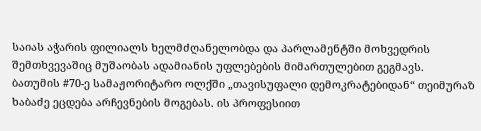საიას აჭარის ფილიალს ხელმძღანელობდა და პარლამენტში მოხვედრის შემთხვევაშიც მუშაობას ადამიანის უფლებების მიმართულებით გეგმავს.
ბათუმის #70-ე სამაჟორიტარო ოლქში „თავისუფალი დემოკრატებიდან“ თეიმურაზ ხაბაძე ეცდება არჩევნების მოგებას. ის პროფესიით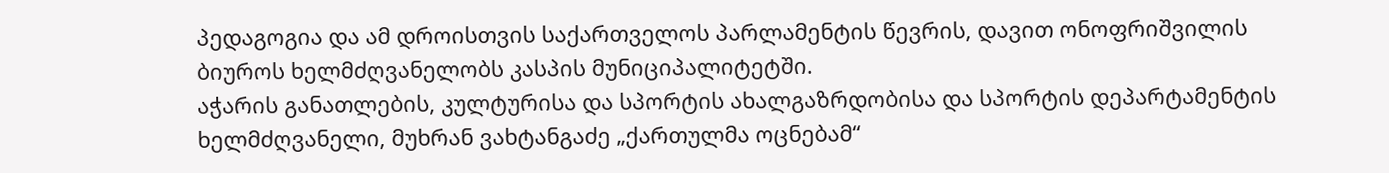პედაგოგია და ამ დროისთვის საქართველოს პარლამენტის წევრის, დავით ონოფრიშვილის ბიუროს ხელმძღვანელობს კასპის მუნიციპალიტეტში.
აჭარის განათლების, კულტურისა და სპორტის ახალგაზრდობისა და სპორტის დეპარტამენტის ხელმძღვანელი, მუხრან ვახტანგაძე „ქართულმა ოცნებამ“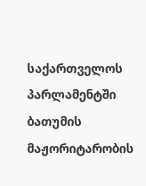საქართველოს პარლამენტში ბათუმის მაჟორიტარობის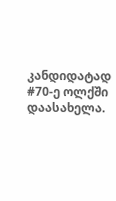კანდიდატად #70-ე ოლქში დაასახელა.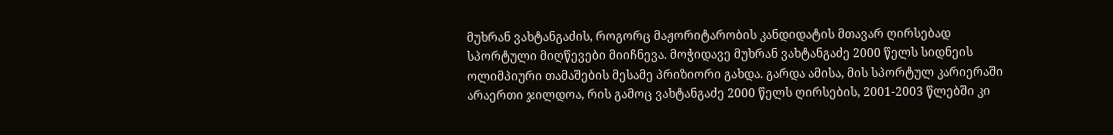მუხრან ვახტანგაძის, როგორც მაჟორიტარობის კანდიდატის მთავარ ღირსებად სპორტული მიღწევები მიიჩნევა. მოჭიდავე მუხრან ვახტანგაძე 2000 წელს სიდნეის ოლიმპიური თამაშების მესამე პრიზიორი გახდა. გარდა ამისა, მის სპორტულ კარიერაში არაერთი ჯილდოა, რის გამოც ვახტანგაძე 2000 წელს ღირსების, 2001-2003 წლებში კი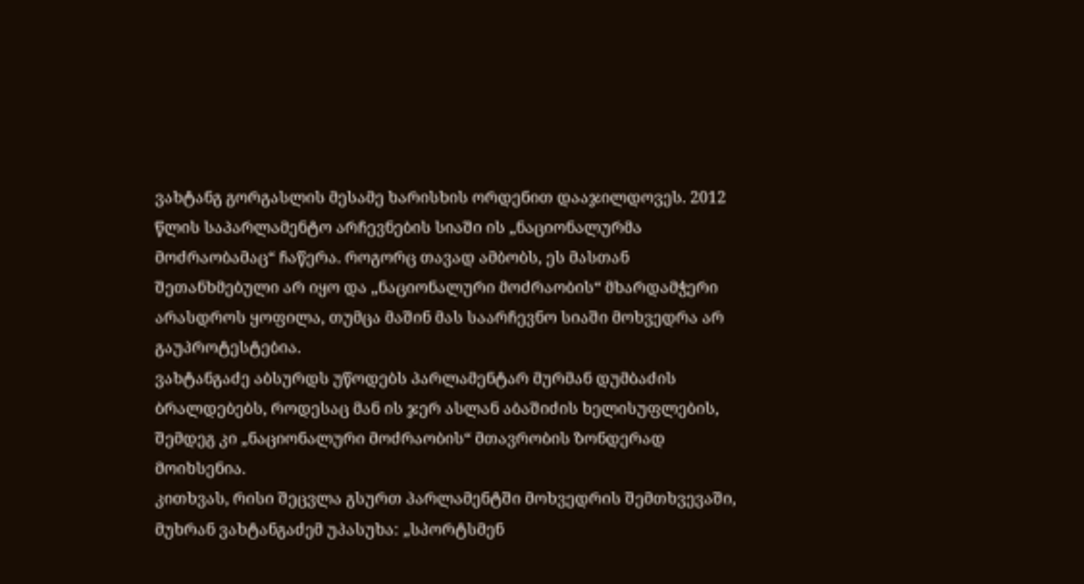ვახტანგ გორგასლის მესამე ხარისხის ორდენით დააჯილდოვეს. 2012 წლის საპარლამენტო არჩევნების სიაში ის „ნაციონალურმა მოძრაობამაც“ ჩაწერა. როგორც თავად ამბობს, ეს მასთან შეთანხმებული არ იყო და „ნაციონალური მოძრაობის“ მხარდამჭერი არასდროს ყოფილა, თუმცა მაშინ მას საარჩევნო სიაში მოხვედრა არ გაუპროტესტებია.
ვახტანგაძე აბსურდს უწოდებს პარლამენტარ მურმან დუმბაძის ბრალდებებს, როდესაც მან ის ჯერ ასლან აბაშიძის ხელისუფლების, შემდეგ კი „ნაციონალური მოძრაობის“ მთავრობის ზონდერად მოიხსენია.
კითხვას, რისი შეცვლა გსურთ პარლამენტში მოხვედრის შემთხვევაში, მუხრან ვახტანგაძემ უპასუხა: „სპორტსმენ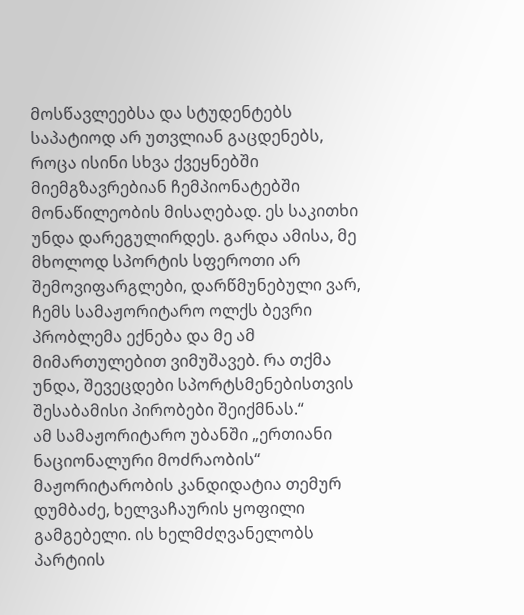მოსწავლეებსა და სტუდენტებს საპატიოდ არ უთვლიან გაცდენებს, როცა ისინი სხვა ქვეყნებში მიემგზავრებიან ჩემპიონატებში მონაწილეობის მისაღებად. ეს საკითხი უნდა დარეგულირდეს. გარდა ამისა, მე მხოლოდ სპორტის სფეროთი არ შემოვიფარგლები, დარწმუნებული ვარ, ჩემს სამაჟორიტარო ოლქს ბევრი პრობლემა ექნება და მე ამ მიმართულებით ვიმუშავებ. რა თქმა უნდა, შევეცდები სპორტსმენებისთვის შესაბამისი პირობები შეიქმნას.“
ამ სამაჟორიტარო უბანში „ერთიანი ნაციონალური მოძრაობის“ მაჟორიტარობის კანდიდატია თემურ დუმბაძე, ხელვაჩაურის ყოფილი გამგებელი. ის ხელმძღვანელობს პარტიის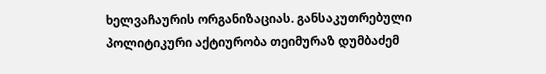ხელვაჩაურის ორგანიზაციას. განსაკუთრებული პოლიტიკური აქტიურობა თეიმურაზ დუმბაძემ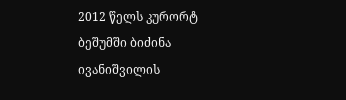2012 წელს კურორტ ბეშუმში ბიძინა ივანიშვილის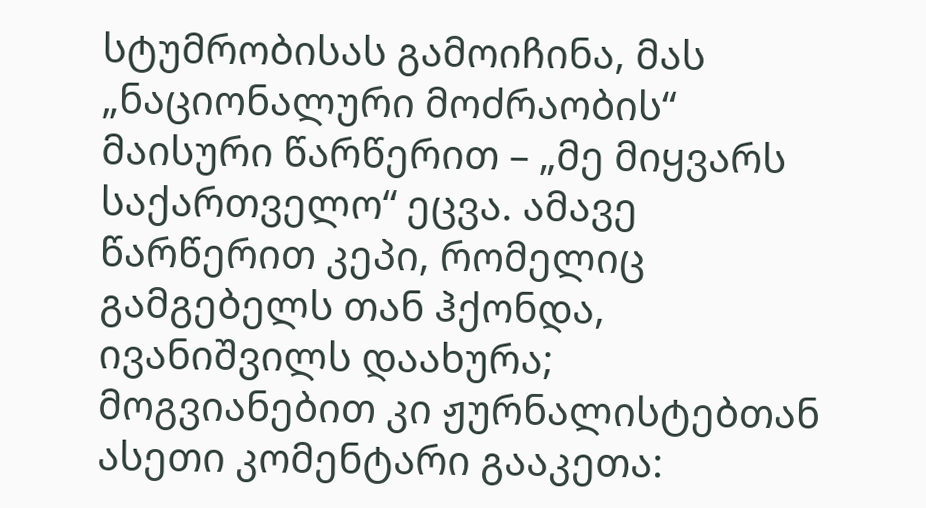სტუმრობისას გამოიჩინა, მას „ნაციონალური მოძრაობის“ მაისური წარწერით – „მე მიყვარს საქართველო“ ეცვა. ამავე წარწერით კეპი, რომელიც გამგებელს თან ჰქონდა, ივანიშვილს დაახურა; მოგვიანებით კი ჟურნალისტებთან ასეთი კომენტარი გააკეთა: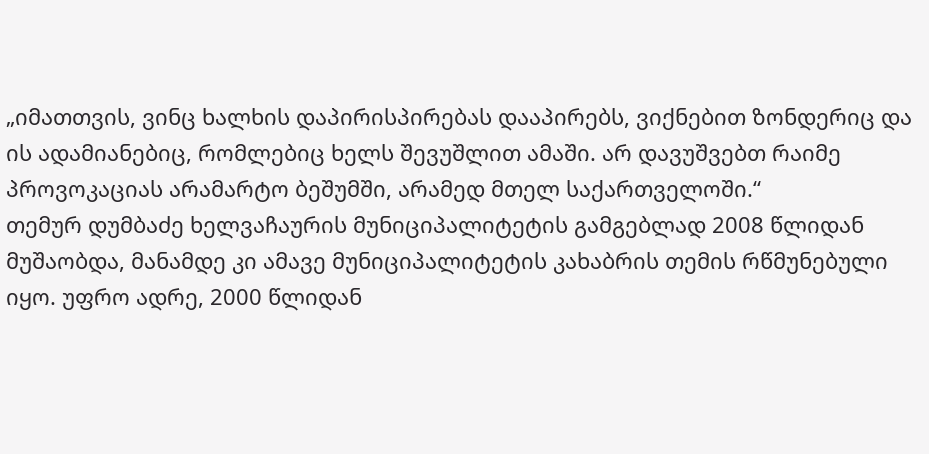„იმათთვის, ვინც ხალხის დაპირისპირებას დააპირებს, ვიქნებით ზონდერიც და ის ადამიანებიც, რომლებიც ხელს შევუშლით ამაში. არ დავუშვებთ რაიმე პროვოკაციას არამარტო ბეშუმში, არამედ მთელ საქართველოში.“
თემურ დუმბაძე ხელვაჩაურის მუნიციპალიტეტის გამგებლად 2008 წლიდან მუშაობდა, მანამდე კი ამავე მუნიციპალიტეტის კახაბრის თემის რწმუნებული იყო. უფრო ადრე, 2000 წლიდან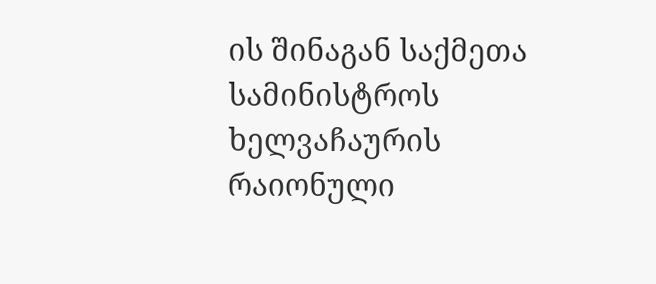ის შინაგან საქმეთა სამინისტროს ხელვაჩაურის რაიონული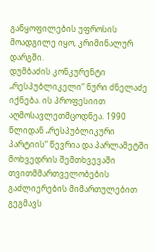განყოფილების უფროსის მოადგილე იყო, კრიმინალურ დარგში.
დუმბაძის კონკურენტი „რესპუბლიკელი“ ნური ძნელაძე იქნება. ის პროფესიით აღმოსავლეთმცოდნეა. 1990 წლიდან „რესპუბლიკური პარტიის“ წევრია და პარლამეტში მოხვედრის შემთხვევაში თვითმმართველობების გაძლიერების მიმართულებით გეგმავს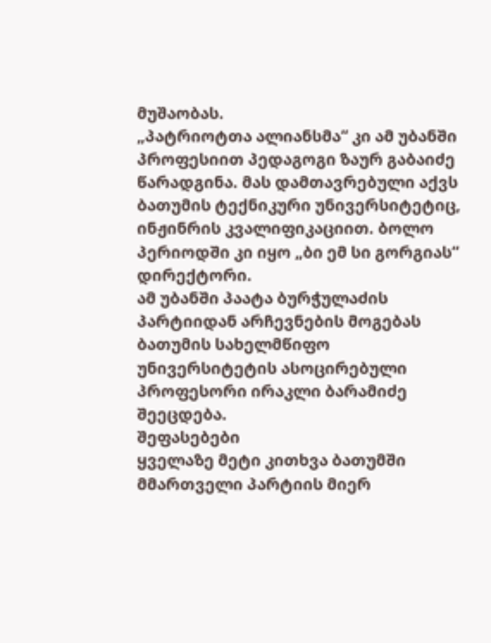მუშაობას.
„პატრიოტთა ალიანსმა“ კი ამ უბანში პროფესიით პედაგოგი ზაურ გაბაიძე წარადგინა. მას დამთავრებული აქვს ბათუმის ტექნიკური უნივერსიტეტიც, ინჟინრის კვალიფიკაციით. ბოლო პერიოდში კი იყო „ბი ემ სი გორგიას“ დირექტორი.
ამ უბანში პაატა ბურჭულაძის პარტიიდან არჩევნების მოგებას ბათუმის სახელმწიფო უნივერსიტეტის ასოცირებული პროფესორი ირაკლი ბარამიძე შეეცდება.
შეფასებები
ყველაზე მეტი კითხვა ბათუმში მმართველი პარტიის მიერ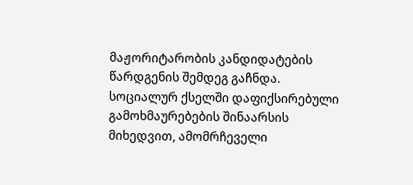მაჟორიტარობის კანდიდატების წარდგენის შემდეგ გაჩნდა. სოციალურ ქსელში დაფიქსირებული გამოხმაურებების შინაარსის მიხედვით, ამომრჩეველი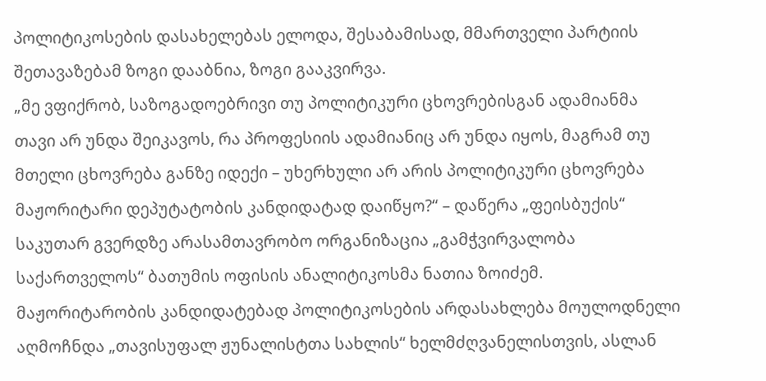პოლიტიკოსების დასახელებას ელოდა, შესაბამისად, მმართველი პარტიის შეთავაზებამ ზოგი დააბნია, ზოგი გააკვირვა.
„მე ვფიქრობ, საზოგადოებრივი თუ პოლიტიკური ცხოვრებისგან ადამიანმა თავი არ უნდა შეიკავოს, რა პროფესიის ადამიანიც არ უნდა იყოს, მაგრამ თუ მთელი ცხოვრება განზე იდექი – უხერხული არ არის პოლიტიკური ცხოვრება მაჟორიტარი დეპუტატობის კანდიდატად დაიწყო?“ – დაწერა „ფეისბუქის“ საკუთარ გვერდზე არასამთავრობო ორგანიზაცია „გამჭვირვალობა საქართველოს“ ბათუმის ოფისის ანალიტიკოსმა ნათია ზოიძემ.
მაჟორიტარობის კანდიდატებად პოლიტიკოსების არდასახლება მოულოდნელი აღმოჩნდა „თავისუფალ ჟუნალისტთა სახლის“ ხელმძღვანელისთვის, ასლან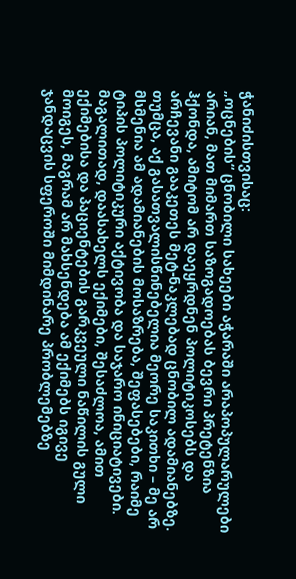ჭანიძისთვისაც:
„ოცნების“ ცნობილი სახეები აჭარაში არაპოპულარულები არიან, მათ მიმართ საზოგადოებას ბევრი პრეტენზია ჰქონდა, ამიტომ არ დაეყრდნენ პოლიტიკოსებს და არჩევანი გააკეთეს მეტ-ნაკლებად ცნობილ ადამიანებზე. თუმცა, აქ გასათვალისწინებელია მეორე საკითხი – მე არ მსმენია ამ ადამიანების მოსაზრება, შეფასებები, რაიმე ტიპის პოლიტიკური აქტივობა და საჯარო ინიციატივები. მაგალითად, დაასახელს ექიმები, შესაძლოა, ამით ექიმებისა და პაციენტების გარკვეული ნაწილის გული მოიგეს, მაგრამ არ მახსენდება ამ ექიმებს იგივე ჯანდაცვის სფეროში მიმდინარე პრობლემებზე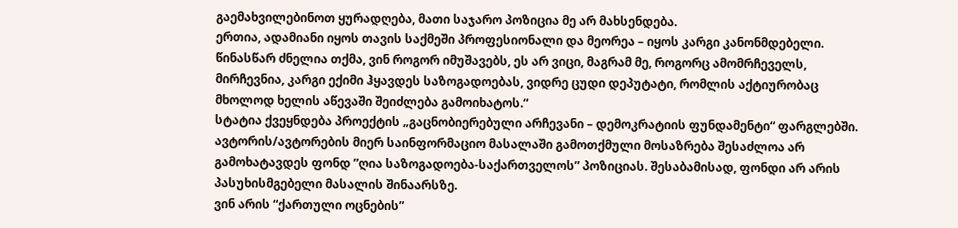გაემახვილებინოთ ყურადღება, მათი საჯარო პოზიცია მე არ მახსენდება.
ერთია, ადამიანი იყოს თავის საქმეში პროფესიონალი და მეორეა – იყოს კარგი კანონმდებელი. წინასწარ ძნელია თქმა, ვინ როგორ იმუშავებს, ეს არ ვიცი, მაგრამ მე, როგორც ამომრჩეველს, მირჩევნია, კარგი ექიმი ჰყავდეს საზოგადოებას, ვიდრე ცუდი დეპუტატი, რომლის აქტიურობაც მხოლოდ ხელის აწევაში შეიძლება გამოიხატოს.“
სტატია ქვეყნდება პროექტის „გაცნობიერებული არჩევანი – დემოკრატიის ფუნდამენტი“ ფარგლებში. ავტორის/ავტორების მიერ საინფორმაციო მასალაში გამოთქმული მოსაზრება შესაძლოა არ გამოხატავდეს ფონდ ”ღია საზოგადოება-საქართველოს” პოზიციას. შესაბამისად, ფონდი არ არის პასუხისმგებელი მასალის შინაარსზე.
ვინ არის “ქართული ოცნების”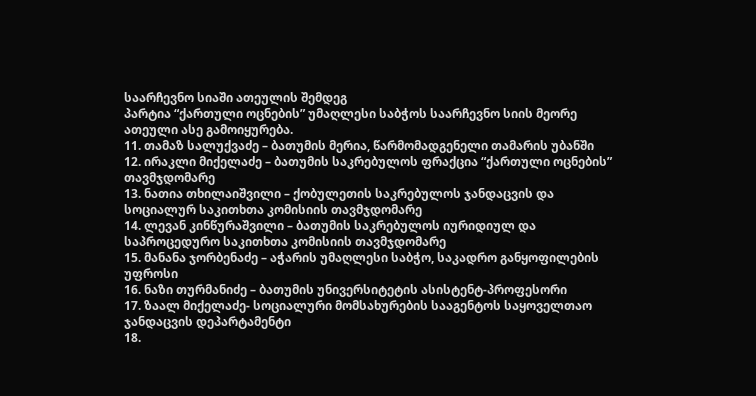საარჩევნო სიაში ათეულის შემდეგ
პარტია “ქართული ოცნების” უმაღლესი საბჭოს საარჩევნო სიის მეორე ათეული ასე გამოიყურება.
11. თამაზ სალუქვაძე – ბათუმის მერია, წარმომადგენელი თამარის უბანში
12. ირაკლი მიქელაძე – ბათუმის საკრებულოს ფრაქცია “ქართული ოცნების” თავმჯდომარე
13. ნათია თხილაიშვილი – ქობულეთის საკრებულოს ჯანდაცვის და სოციალურ საკითხთა კომისიის თავმჯდომარე
14. ლევან კინწურაშვილი – ბათუმის საკრებულოს იურიდიულ და საპროცედურო საკითხთა კომისიის თავმჯდომარე
15. მანანა ჯორბენაძე – აჭარის უმაღლესი საბჭო, საკადრო განყოფილების უფროსი
16. ნაზი თურმანიძე – ბათუმის უნივერსიტეტის ასისტენტ-პროფესორი
17. ზაალ მიქელაძე- სოციალური მომსახურების სააგენტოს საყოველთაო ჯანდაცვის დეპარტამენტი
18.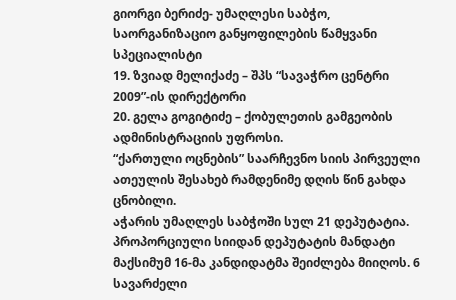გიორგი ბერიძე- უმაღლესი საბჭო, საორგანიზაციო განყოფილების წამყვანი სპეციალისტი
19. ზვიად მელიქაძე – შპს “სავაჭრო ცენტრი 2009”-ის დირექტორი
20. გელა გოგიტიძე – ქობულეთის გამგეობის ადმინისტრაციის უფროსი.
“ქართული ოცნების” საარჩევნო სიის პირვეული ათეულის შესახებ რამდენიმე დღის წინ გახდა ცნობილი.
აჭარის უმაღლეს საბჭოში სულ 21 დეპუტატია. პროპორციული სიიდან დეპუტატის მანდატი მაქსიმუმ 16-მა კანდიდატმა შეიძლება მიიღოს. 6 სავარძელი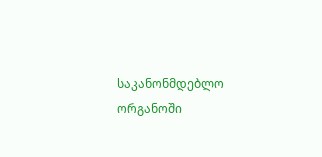საკანონმდებლო ორგანოში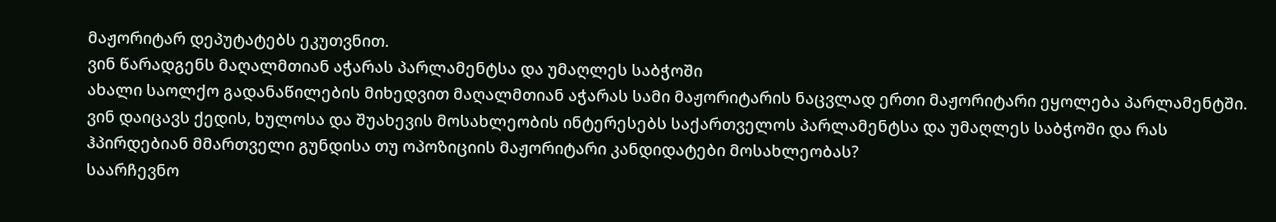მაჟორიტარ დეპუტატებს ეკუთვნით.
ვინ წარადგენს მაღალმთიან აჭარას პარლამენტსა და უმაღლეს საბჭოში
ახალი საოლქო გადანაწილების მიხედვით მაღალმთიან აჭარას სამი მაჟორიტარის ნაცვლად ერთი მაჟორიტარი ეყოლება პარლამენტში. ვინ დაიცავს ქედის, ხულოსა და შუახევის მოსახლეობის ინტერესებს საქართველოს პარლამენტსა და უმაღლეს საბჭოში და რას ჰპირდებიან მმართველი გუნდისა თუ ოპოზიციის მაჟორიტარი კანდიდატები მოსახლეობას?
საარჩევნო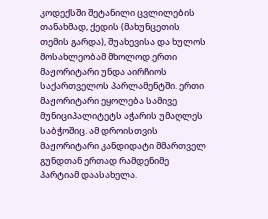კოდექსში შეტანილი ცვლილების თანახმად, ქედის (მახუნცეთის თემის გარდა), შუახევისა და ხულოს მოსახლეობამ მხოლოდ ერთი მაჟორიტარი უნდა აირჩიოს საქართველოს პარლამენტში. ერთი მაჟორიტარი ეყოლება სამივე მუნიციპალიტეტს აჭარის უმაღლეს საბჭოშიც. ამ დროისთვის მაჟორიტარი კანდიდატი მმართველ გუნდთან ერთად რამდენიმე პარტიამ დაასახელა.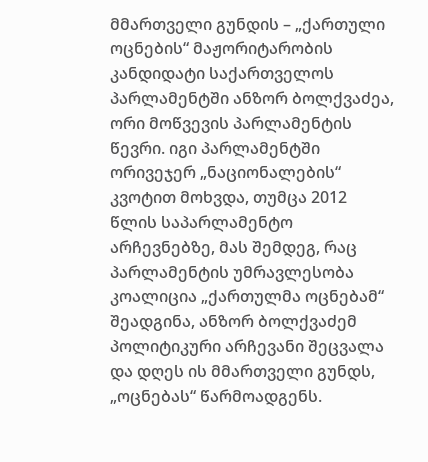მმართველი გუნდის – „ქართული ოცნების“ მაჟორიტარობის კანდიდატი საქართველოს პარლამენტში ანზორ ბოლქვაძეა, ორი მოწვევის პარლამენტის წევრი. იგი პარლამენტში ორივეჯერ „ნაციონალების“ კვოტით მოხვდა, თუმცა 2012 წლის საპარლამენტო არჩევნებზე, მას შემდეგ, რაც პარლამენტის უმრავლესობა კოალიცია „ქართულმა ოცნებამ“ შეადგინა, ანზორ ბოლქვაძემ პოლიტიკური არჩევანი შეცვალა და დღეს ის მმართველი გუნდს, „ოცნებას“ წარმოადგენს.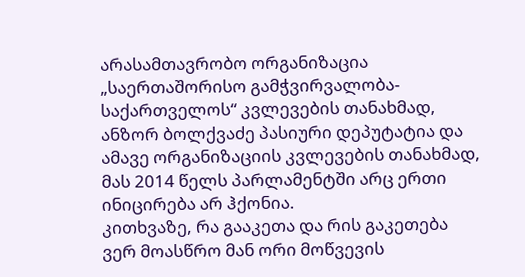არასამთავრობო ორგანიზაცია „საერთაშორისო გამჭვირვალობა-საქართველოს“ კვლევების თანახმად, ანზორ ბოლქვაძე პასიური დეპუტატია და ამავე ორგანიზაციის კვლევების თანახმად, მას 2014 წელს პარლამენტში არც ერთი ინიცირება არ ჰქონია.
კითხვაზე, რა გააკეთა და რის გაკეთება ვერ მოასწრო მან ორი მოწვევის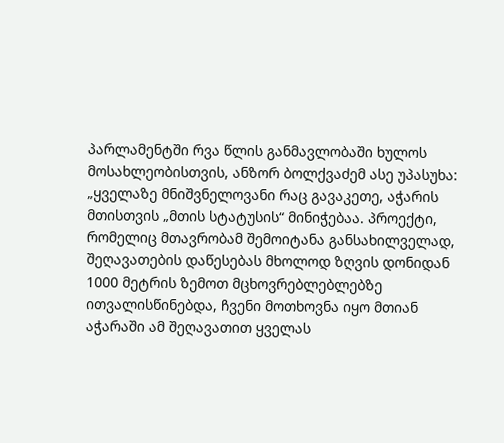პარლამენტში რვა წლის განმავლობაში ხულოს მოსახლეობისთვის, ანზორ ბოლქვაძემ ასე უპასუხა:
„ყველაზე მნიშვნელოვანი რაც გავაკეთე, აჭარის მთისთვის „მთის სტატუსის“ მინიჭებაა. პროექტი, რომელიც მთავრობამ შემოიტანა განსახილველად, შეღავათების დაწესებას მხოლოდ ზღვის დონიდან 1000 მეტრის ზემოთ მცხოვრებლებლებზე ითვალისწინებდა, ჩვენი მოთხოვნა იყო მთიან აჭარაში ამ შეღავათით ყველას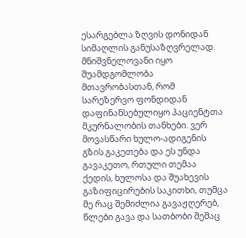ესარგებლა ზღვის დონიდან სიმაღლის განუსაზღვრელად. მნიშვნელოვანი იყო შუამდგომლობა მთავრობასთან, რომ სარეზერვო ფონდიდან დაფინანსებულიყო პაციენტთა მკურნალობის თანხები. ვერ მოვასწარი ხულო-ადიგენის გზის გაკეთება და ეს უნდა გავაკეთო, რთული თემაა ქედის, ხულოსა და შუახევის გაზიფიცირების საკითხი, თუმცა მე რაც შემიძლია გავაჟღერებ, წლები გავა და სათბობი შეშაც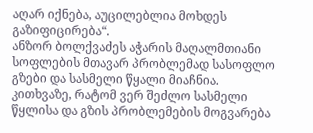აღარ იქნება, აუცილებლია მოხდეს გაზიფიცირება“.
ანზორ ბოლქვაძეს აჭარის მაღალმთიანი სოფლების მთავარ პრობლემად სასოფლო გზები და სასმელი წყალი მიაჩნია. კითხვაზე, რატომ ვერ შეძლო სასმელი წყლისა და გზის პრობლემების მოგვარება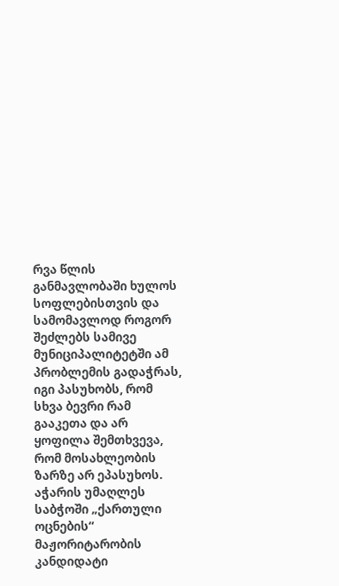რვა წლის განმავლობაში ხულოს სოფლებისთვის და სამომავლოდ როგორ შეძლებს სამივე მუნიციპალიტეტში ამ პრობლემის გადაჭრას, იგი პასუხობს, რომ სხვა ბევრი რამ გააკეთა და არ ყოფილა შემთხვევა, რომ მოსახლეობის ზარზე არ ეპასუხოს.
აჭარის უმაღლეს საბჭოში „ქართული ოცნების“ მაჟორიტარობის კანდიდატი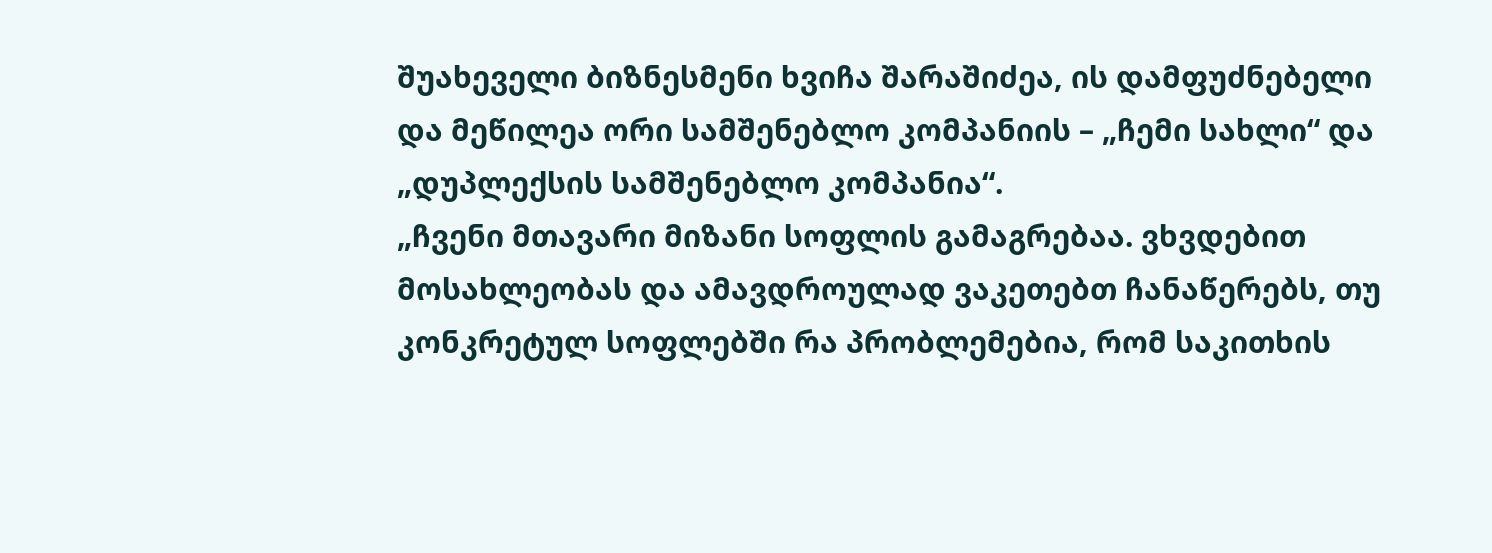შუახეველი ბიზნესმენი ხვიჩა შარაშიძეა, ის დამფუძნებელი და მეწილეა ორი სამშენებლო კომპანიის – „ჩემი სახლი“ და „დუპლექსის სამშენებლო კომპანია“.
„ჩვენი მთავარი მიზანი სოფლის გამაგრებაა. ვხვდებით მოსახლეობას და ამავდროულად ვაკეთებთ ჩანაწერებს, თუ კონკრეტულ სოფლებში რა პრობლემებია, რომ საკითხის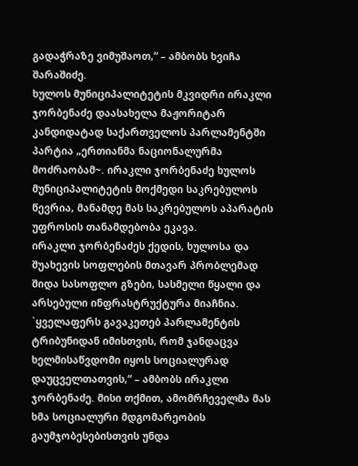გადაჭრაზე ვიმუშაოთ,“ – ამბობს ხვიჩა შარაშიძე.
ხულოს მუნიციპალიტეტის მკვიდრი ირაკლი ჯორბენაძე დაასახელა მაჟორიტარ კანდიდატად საქართველოს პარლამენტში პარტია „ერთიანმა ნაციონალურმა მოძრაობამ~. ირაკლი ჯორბენაძე ხულოს მუნიციპალიტეტის მოქმედი საკრებულოს წევრია, მანამდე მას საკრებულოს აპარატის უფროსის თანამდებობა ეკავა.
ირაკლი ჯორბენაძეს ქედის, ხულოსა და შუახევის სოფლების მთავარ პრობლემად შიდა სასოფლო გზები, სასმელი წყალი და არსებული ინფრასტრუქტურა მიაჩნია.
`ყველაფერს გავაკეთებ პარლამენტის ტრიბუნიდან იმისთვის, რომ ჯანდაცვა ხელმისაწვდომი იყოს სოციალურად დაუცველთათვის,“ – ამბობს ირაკლი ჯორბენაძე. მისი თქმით, ამომრჩეველმა მას ხმა სოციალური მდგომარეობის გაუმჯობესებისთვის უნდა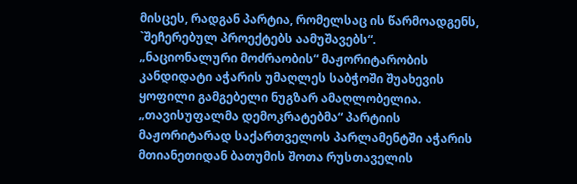მისცეს, რადგან პარტია, რომელსაც ის წარმოადგენს, `შეჩერებულ პროექტებს აამუშავებს“.
„ნაციონალური მოძრაობის“ მაჟორიტარობის კანდიდატი აჭარის უმაღლეს საბჭოში შუახევის ყოფილი გამგებელი ნუგზარ ამაღლობელია.
„თავისუფალმა დემოკრატებმა“ პარტიის მაჟორიტარად საქართველოს პარლამენტში აჭარის მთიანეთიდან ბათუმის შოთა რუსთაველის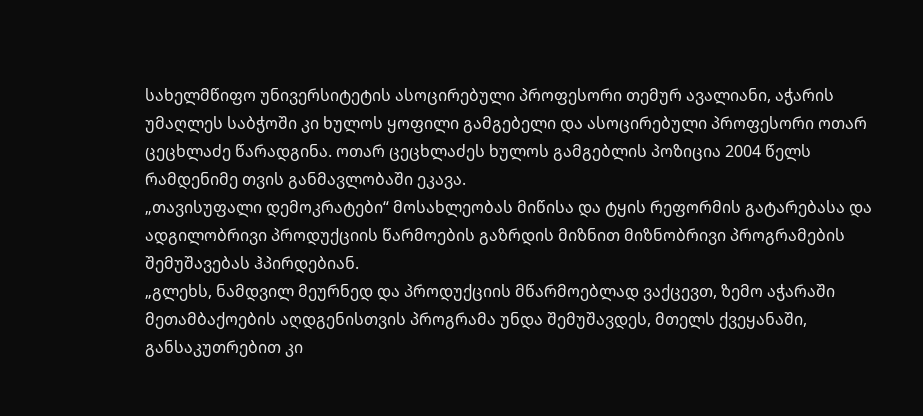სახელმწიფო უნივერსიტეტის ასოცირებული პროფესორი თემურ ავალიანი, აჭარის უმაღლეს საბჭოში კი ხულოს ყოფილი გამგებელი და ასოცირებული პროფესორი ოთარ ცეცხლაძე წარადგინა. ოთარ ცეცხლაძეს ხულოს გამგებლის პოზიცია 2004 წელს რამდენიმე თვის განმავლობაში ეკავა.
„თავისუფალი დემოკრატები“ მოსახლეობას მიწისა და ტყის რეფორმის გატარებასა და ადგილობრივი პროდუქციის წარმოების გაზრდის მიზნით მიზნობრივი პროგრამების შემუშავებას ჰპირდებიან.
„გლეხს, ნამდვილ მეურნედ და პროდუქციის მწარმოებლად ვაქცევთ, ზემო აჭარაში მეთამბაქოების აღდგენისთვის პროგრამა უნდა შემუშავდეს, მთელს ქვეყანაში, განსაკუთრებით კი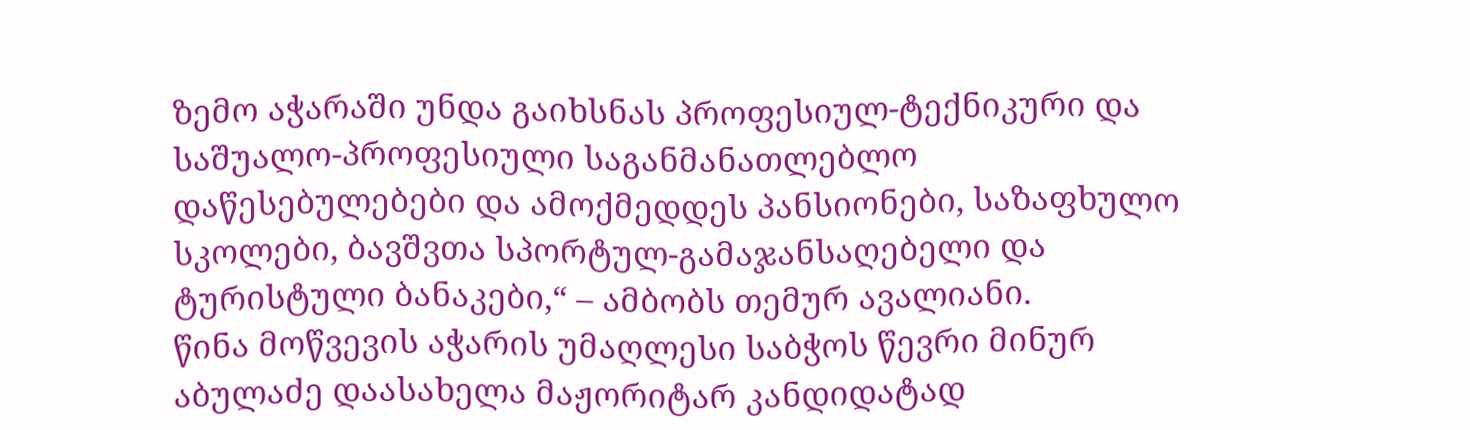ზემო აჭარაში უნდა გაიხსნას პროფესიულ-ტექნიკური და საშუალო-პროფესიული საგანმანათლებლო დაწესებულებები და ამოქმედდეს პანსიონები, საზაფხულო სკოლები, ბავშვთა სპორტულ-გამაჯანსაღებელი და ტურისტული ბანაკები,“ – ამბობს თემურ ავალიანი.
წინა მოწვევის აჭარის უმაღლესი საბჭოს წევრი მინურ აბულაძე დაასახელა მაჟორიტარ კანდიდატად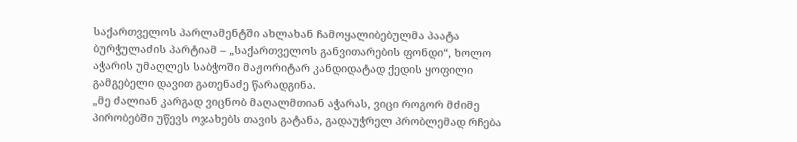საქართველოს პარლამენტში ახლახან ჩამოყალიბებულმა პაატა ბურჭულაძის პარტიამ – „საქართველოს განვითარების ფონდი“, ხოლო აჭარის უმაღლეს საბჭოში მაჟორიტარ კანდიდატად ქედის ყოფილი გამგებელი დავით გათენაძე წარადგინა.
„მე ძალიან კარგად ვიცნობ მაღალმთიან აჭარას, ვიცი როგორ მძიმე პირობებში უწევს ოჯახებს თავის გატანა, გადაუჭრელ პრობლემად რჩება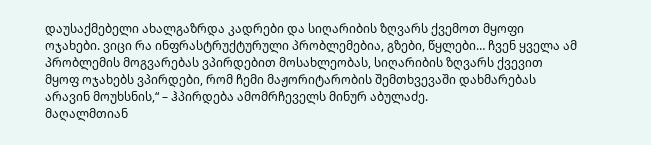დაუსაქმებელი ახალგაზრდა კადრები და სიღარიბის ზღვარს ქვემოთ მყოფი ოჯახები. ვიცი რა ინფრასტრუქტურული პრობლემებია, გზები, წყლები… ჩვენ ყველა ამ პრობლემის მოგვარებას ვპირდებით მოსახლეობას, სიღარიბის ზღვარს ქვევით მყოფ ოჯახებს ვპირდები, რომ ჩემი მაჟორიტარობის შემთხვევაში დახმარებას არავინ მოუხსნის,“ – ჰპირდება ამომრჩეველს მინურ აბულაძე.
მაღალმთიან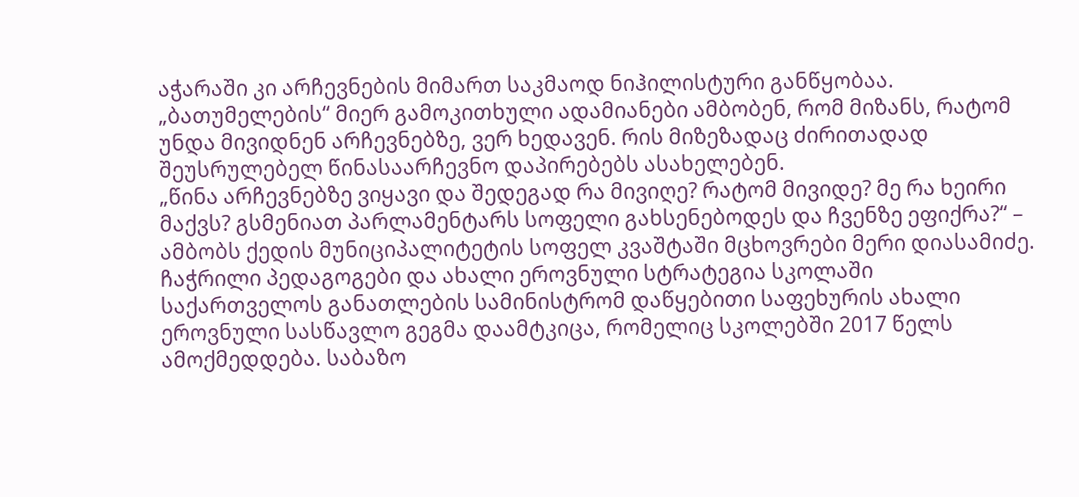აჭარაში კი არჩევნების მიმართ საკმაოდ ნიჰილისტური განწყობაა. „ბათუმელების“ მიერ გამოკითხული ადამიანები ამბობენ, რომ მიზანს, რატომ უნდა მივიდნენ არჩევნებზე, ვერ ხედავენ. რის მიზეზადაც ძირითადად შეუსრულებელ წინასაარჩევნო დაპირებებს ასახელებენ.
„წინა არჩევნებზე ვიყავი და შედეგად რა მივიღე? რატომ მივიდე? მე რა ხეირი მაქვს? გსმენიათ პარლამენტარს სოფელი გახსენებოდეს და ჩვენზე ეფიქრა?“ – ამბობს ქედის მუნიციპალიტეტის სოფელ კვაშტაში მცხოვრები მერი დიასამიძე.
ჩაჭრილი პედაგოგები და ახალი ეროვნული სტრატეგია სკოლაში
საქართველოს განათლების სამინისტრომ დაწყებითი საფეხურის ახალი ეროვნული სასწავლო გეგმა დაამტკიცა, რომელიც სკოლებში 2017 წელს ამოქმედდება. საბაზო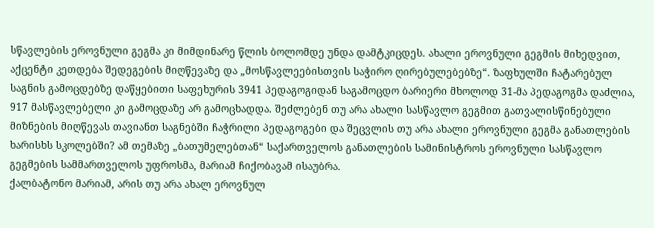სწავლების ეროვნული გეგმა კი მიმდინარე წლის ბოლომდე უნდა დამტკიცდეს. ახალი ეროვნული გეგმის მიხედვით, აქცენტი კეთდება შედეგების მიღწევაზე და „მოსწავლეებისთვის საჭირო ღირებულებებზე“. ზაფხულში ჩატარებულ საგნის გამოცდებზე დაწყებითი საფეხურის 3941 პედაგოგიდან საგამოცდო ბარიერი მხოლოდ 31-მა პედაგოგმა დაძლია, 917 მასწავლებელი კი გამოცდაზე არ გამოცხადდა. შეძლებენ თუ არა ახალი სასწავლო გეგმით გათვალისწინებული მიზნების მიღწევას თავიანთ საგნებში ჩაჭრილი პედაგოგები და შეცვლის თუ არა ახალი ეროვნული გეგმა განათლების ხარისხს სკოლებში? ამ თემაზე „ბათუმელებთან“ საქართველოს განათლების სამინისტროს ეროვნული სასწავლო გეგმების სამმართველოს უფროსმა, მარიამ ჩიქობავამ ისაუბრა.
ქალბატონო მარიამ, არის თუ არა ახალ ეროვნულ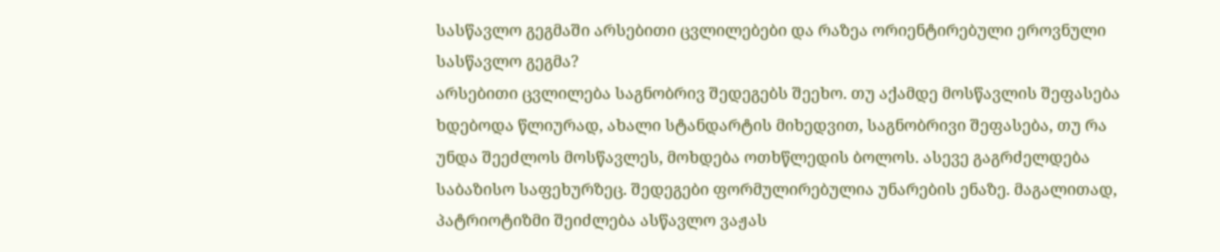სასწავლო გეგმაში არსებითი ცვლილებები და რაზეა ორიენტირებული ეროვნული სასწავლო გეგმა?
არსებითი ცვლილება საგნობრივ შედეგებს შეეხო. თუ აქამდე მოსწავლის შეფასება ხდებოდა წლიურად, ახალი სტანდარტის მიხედვით, საგნობრივი შეფასება, თუ რა უნდა შეეძლოს მოსწავლეს, მოხდება ოთხწლედის ბოლოს. ასევე გაგრძელდება საბაზისო საფეხურზეც. შედეგები ფორმულირებულია უნარების ენაზე. მაგალითად, პატრიოტიზმი შეიძლება ასწავლო ვაჟას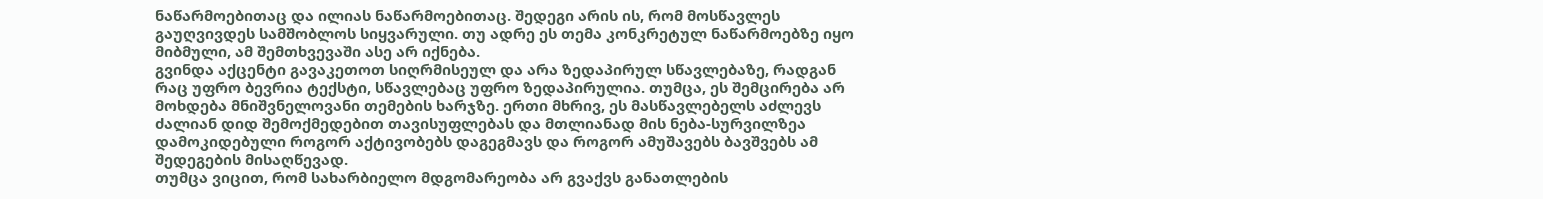ნაწარმოებითაც და ილიას ნაწარმოებითაც. შედეგი არის ის, რომ მოსწავლეს გაუღვივდეს სამშობლოს სიყვარული. თუ ადრე ეს თემა კონკრეტულ ნაწარმოებზე იყო მიბმული, ამ შემთხვევაში ასე არ იქნება.
გვინდა აქცენტი გავაკეთოთ სიღრმისეულ და არა ზედაპირულ სწავლებაზე, რადგან რაც უფრო ბევრია ტექსტი, სწავლებაც უფრო ზედაპირულია. თუმცა, ეს შემცირება არ მოხდება მნიშვნელოვანი თემების ხარჯზე. ერთი მხრივ, ეს მასწავლებელს აძლევს ძალიან დიდ შემოქმედებით თავისუფლებას და მთლიანად მის ნება-სურვილზეა დამოკიდებული როგორ აქტივობებს დაგეგმავს და როგორ ამუშავებს ბავშვებს ამ შედეგების მისაღწევად.
თუმცა ვიცით, რომ სახარბიელო მდგომარეობა არ გვაქვს განათლების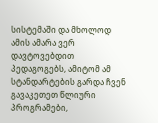სისტემაში და მხოლოდ ამის ამარა ვერ დავტოვებდით პედაგოგებს, ამიტომ ამ სტანდარტების გარდა ჩვენ გავაკეთეთ წლიური პროგრამები,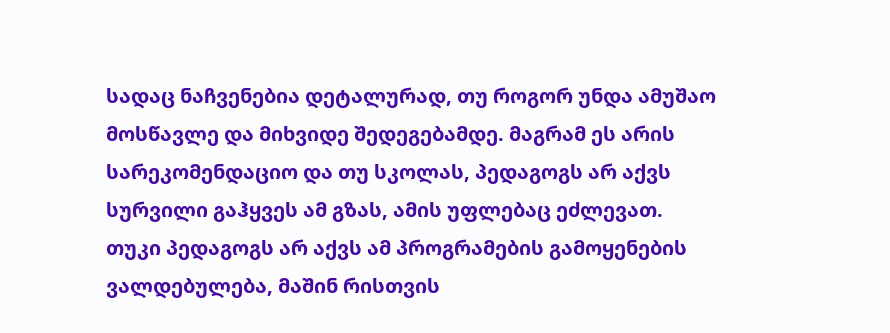სადაც ნაჩვენებია დეტალურად, თუ როგორ უნდა ამუშაო მოსწავლე და მიხვიდე შედეგებამდე. მაგრამ ეს არის სარეკომენდაციო და თუ სკოლას, პედაგოგს არ აქვს სურვილი გაჰყვეს ამ გზას, ამის უფლებაც ეძლევათ.
თუკი პედაგოგს არ აქვს ამ პროგრამების გამოყენების ვალდებულება, მაშინ რისთვის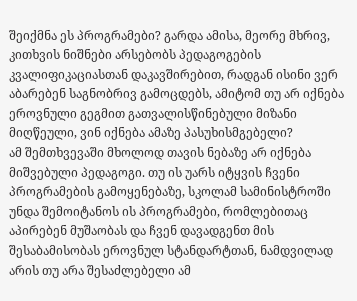შეიქმნა ეს პროგრამები? გარდა ამისა, მეორე მხრივ, კითხვის ნიშნები არსებობს პედაგოგების კვალიფიკაციასთან დაკავშირებით, რადგან ისინი ვერ აბარებენ საგნობრივ გამოცდებს, ამიტომ თუ არ იქნება ეროვნული გეგმით გათვალისწინებული მიზანი მიღწეული, ვინ იქნება ამაზე პასუხისმგებელი?
ამ შემთხვევაში მხოლოდ თავის ნებაზე არ იქნება მიშვებული პედაგოგი. თუ ის უარს იტყვის ჩვენი პროგრამების გამოყენებაზე, სკოლამ სამინისტროში უნდა შემოიტანოს ის პროგრამები, რომლებითაც აპირებენ მუშაობას და ჩვენ დავადგენთ მის შესაბამისობას ეროვნულ სტანდარტთან, ნამდვილად არის თუ არა შესაძლებელი ამ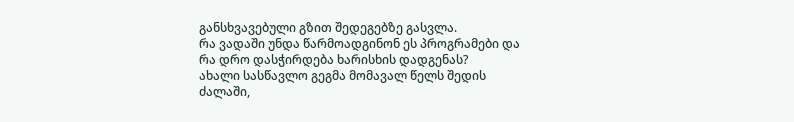განსხვავებული გზით შედეგებზე გასვლა.
რა ვადაში უნდა წარმოადგინონ ეს პროგრამები და რა დრო დასჭირდება ხარისხის დადგენას?
ახალი სასწავლო გეგმა მომავალ წელს შედის ძალაში,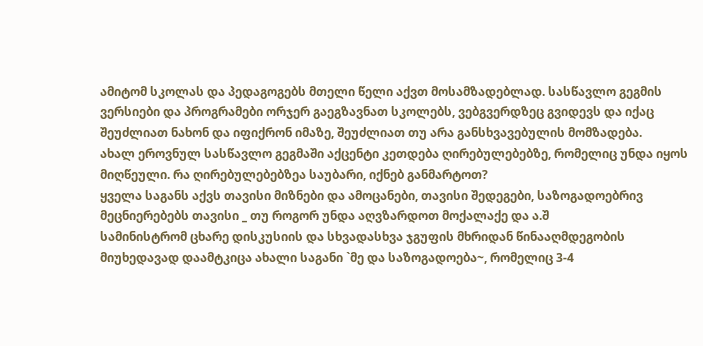ამიტომ სკოლას და პედაგოგებს მთელი წელი აქვთ მოსამზადებლად. სასწავლო გეგმის ვერსიები და პროგრამები ორჯერ გაეგზავნათ სკოლებს, ვებგვერდზეც გვიდევს და იქაც შეუძლიათ ნახონ და იფიქრონ იმაზე, შეუძლიათ თუ არა განსხვავებულის მომზადება.
ახალ ეროვნულ სასწავლო გეგმაში აქცენტი კეთდება ღირებულებებზე, რომელიც უნდა იყოს მიღწეული. რა ღირებულებებზეა საუბარი, იქნებ განმარტოთ?
ყველა საგანს აქვს თავისი მიზნები და ამოცანები, თავისი შედეგები, საზოგადოებრივ მეცნიერებებს თავისი _ თუ როგორ უნდა აღვზარდოთ მოქალაქე და ა.შ
სამინისტრომ ცხარე დისკუსიის და სხვადასხვა ჯგუფის მხრიდან წინააღმდეგობის მიუხედავად დაამტკიცა ახალი საგანი `მე და საზოგადოება~, რომელიც 3-4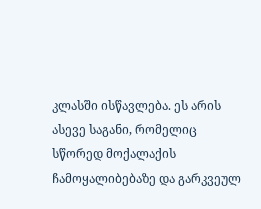კლასში ისწავლება. ეს არის ასევე საგანი, რომელიც სწორედ მოქალაქის ჩამოყალიბებაზე და გარკვეულ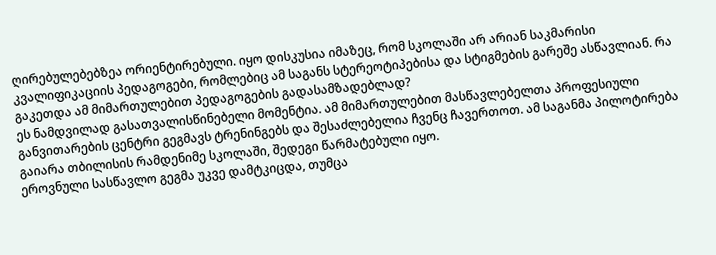ღირებულებებზეა ორიენტირებული. იყო დისკუსია იმაზეც, რომ სკოლაში არ არიან საკმარისი კვალიფიკაციის პედაგოგები, რომლებიც ამ საგანს სტერეოტიპებისა და სტიგმების გარეშე ასწავლიან. რა გაკეთდა ამ მიმართულებით პედაგოგების გადასამზადებლად?
ეს ნამდვილად გასათვალისწინებელი მომენტია. ამ მიმართულებით მასწავლებელთა პროფესიული განვითარების ცენტრი გეგმავს ტრენინგებს და შესაძლებელია ჩვენც ჩავერთოთ. ამ საგანმა პილოტირება გაიარა თბილისის რამდენიმე სკოლაში, შედეგი წარმატებული იყო.
ეროვნული სასწავლო გეგმა უკვე დამტკიცდა, თუმცა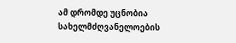ამ დრომდე უცნობია სახელმძღვანელოების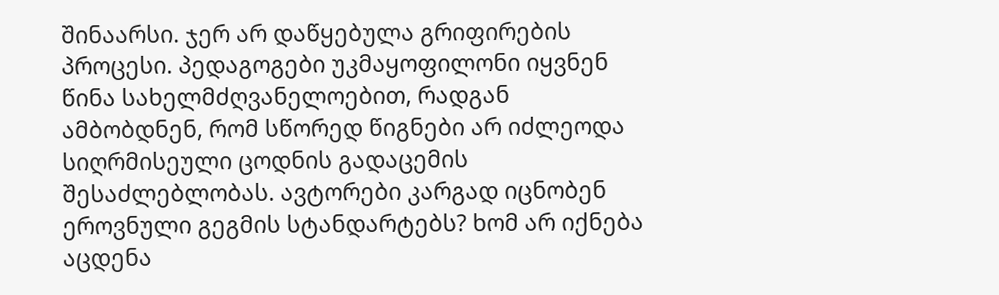შინაარსი. ჯერ არ დაწყებულა გრიფირების პროცესი. პედაგოგები უკმაყოფილონი იყვნენ წინა სახელმძღვანელოებით, რადგან ამბობდნენ, რომ სწორედ წიგნები არ იძლეოდა სიღრმისეული ცოდნის გადაცემის შესაძლებლობას. ავტორები კარგად იცნობენ ეროვნული გეგმის სტანდარტებს? ხომ არ იქნება აცდენა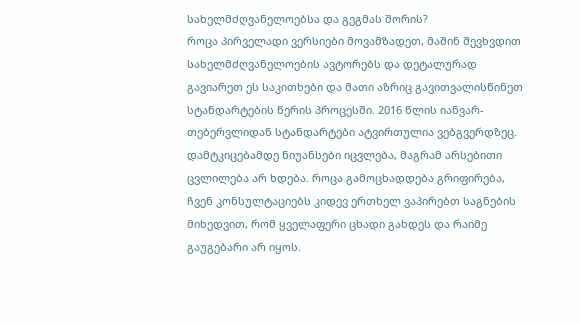სახელმძღვანელოებსა და გეგმას შორის?
როცა პირველადი ვერსიები მოვამზადეთ, მაშინ შევხვდით სახელმძღვანელოების ავტორებს და დეტალურად გავიარეთ ეს საკითხები და მათი აზრიც გავითვალისწინეთ სტანდარტების წერის პროცესში. 2016 წლის იანვარ-თებერვლიდან სტანდარტები ატვირთულია ვებგვერდზეც. დამტკიცებამდე ნიუანსები იცვლება, მაგრამ არსებითი ცვლილება არ ხდება. როცა გამოცხადდება გრიფირება, ჩვენ კონსულტაციებს კიდევ ერთხელ ვაპირებთ საგნების მიხედვით, რომ ყველაფერი ცხადი გახდეს და რაიმე გაუგებარი არ იყოს.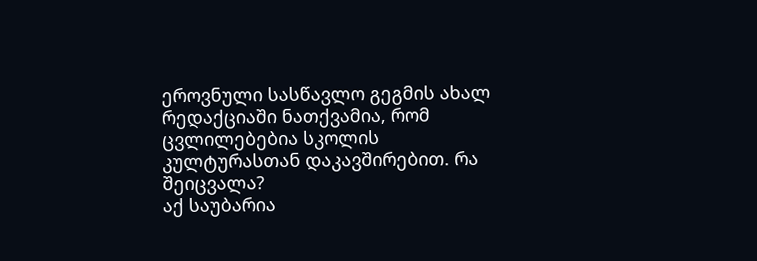ეროვნული სასწავლო გეგმის ახალ რედაქციაში ნათქვამია, რომ ცვლილებებია სკოლის კულტურასთან დაკავშირებით. რა შეიცვალა?
აქ საუბარია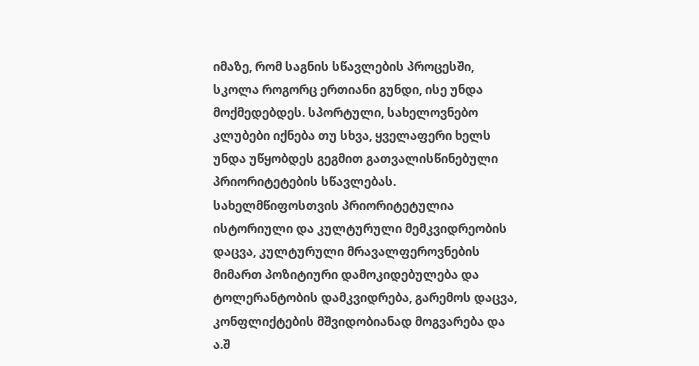იმაზე, რომ საგნის სწავლების პროცესში, სკოლა როგორც ერთიანი გუნდი, ისე უნდა მოქმედებდეს. სპორტული, სახელოვნებო კლუბები იქნება თუ სხვა, ყველაფერი ხელს უნდა უწყობდეს გეგმით გათვალისწინებული პრიორიტეტების სწავლებას. სახელმწიფოსთვის პრიორიტეტულია ისტორიული და კულტურული მემკვიდრეობის დაცვა, კულტურული მრავალფეროვნების მიმართ პოზიტიური დამოკიდებულება და ტოლერანტობის დამკვიდრება, გარემოს დაცვა, კონფლიქტების მშვიდობიანად მოგვარება და ა.შ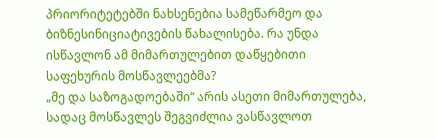პრიორიტეტებში ნახსენებია სამეწარმეო და ბიზნესინიციატივების წახალისება. რა უნდა ისწავლონ ამ მიმართულებით დაწყებითი საფეხურის მოსწავლეებმა?
„მე და საზოგადოებაში“ არის ასეთი მიმართულება, სადაც მოსწავლეს შეგვიძლია ვასწავლოთ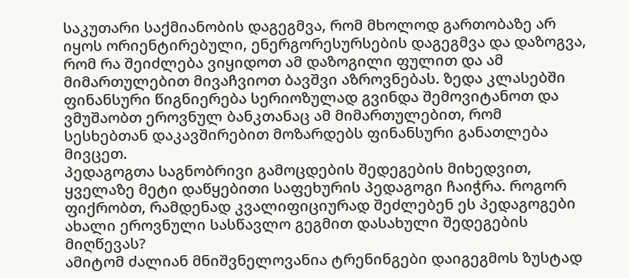საკუთარი საქმიანობის დაგეგმვა, რომ მხოლოდ გართობაზე არ იყოს ორიენტირებული, ენერგორესურსების დაგეგმვა და დაზოგვა, რომ რა შეიძლება ვიყიდოთ ამ დაზოგილი ფულით და ამ მიმართულებით მივაჩვიოთ ბავშვი აზროვნებას. ზედა კლასებში ფინანსური წიგნიერება სერიოზულად გვინდა შემოვიტანოთ და ვმუშაობთ ეროვნულ ბანკთანაც ამ მიმართულებით, რომ სესხებთან დაკავშირებით მოზარდებს ფინანსური განათლება მივცეთ.
პედაგოგთა საგნობრივი გამოცდების შედეგების მიხედვით, ყველაზე მეტი დაწყებითი საფეხურის პედაგოგი ჩაიჭრა. როგორ ფიქრობთ, რამდენად კვალიფიციურად შეძლებენ ეს პედაგოგები ახალი ეროვნული სასწავლო გეგმით დასახული შედეგების მიღწევას?
ამიტომ ძალიან მნიშვნელოვანია ტრენინგები დაიგეგმოს ზუსტად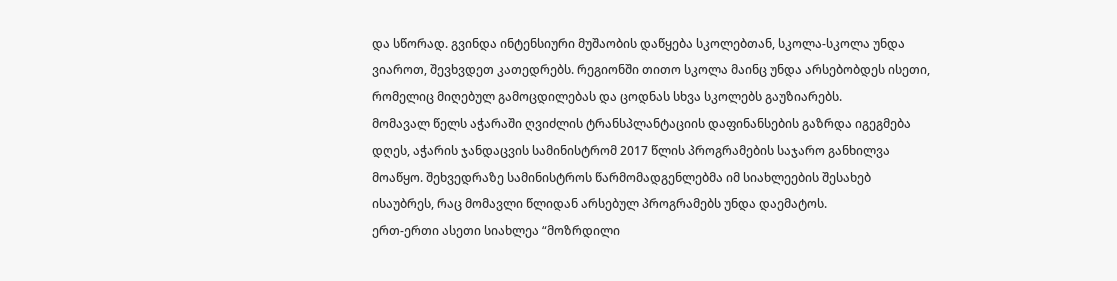და სწორად. გვინდა ინტენსიური მუშაობის დაწყება სკოლებთან, სკოლა-სკოლა უნდა ვიაროთ, შევხვდეთ კათედრებს. რეგიონში თითო სკოლა მაინც უნდა არსებობდეს ისეთი, რომელიც მიღებულ გამოცდილებას და ცოდნას სხვა სკოლებს გაუზიარებს.
მომავალ წელს აჭარაში ღვიძლის ტრანსპლანტაციის დაფინანსების გაზრდა იგეგმება
დღეს, აჭარის ჯანდაცვის სამინისტრომ 2017 წლის პროგრამების საჯარო განხილვა მოაწყო. შეხვედრაზე სამინისტროს წარმომადგენლებმა იმ სიახლეების შესახებ ისაუბრეს, რაც მომავლი წლიდან არსებულ პროგრამებს უნდა დაემატოს.
ერთ-ერთი ასეთი სიახლეა “მოზრდილი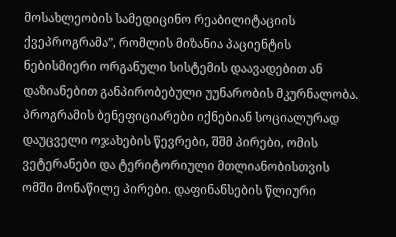მოსახლეობის სამედიცინო რეაბილიტაციის ქვეპროგრამა”, რომლის მიზანია პაციენტის ნებისმიერი ორგანული სისტემის დაავადებით ან დაზიანებით განპირობებული უუნარობის მკურნალობა. პროგრამის ბენეფიციარები იქნებიან სოციალურად დაუცველი ოჯახების წევრები, შშმ პირები, ომის ვეტერანები და ტერიტორიული მთლიანობისთვის ომში მონაწილე პირები. დაფინანსების წლიური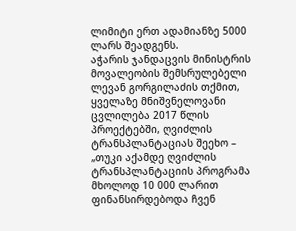ლიმიტი ერთ ადამიანზე 5000 ლარს შეადგენს.
აჭარის ჯანდაცვის მინისტრის მოვალეობის შემსრულებელი ლევან გორგილაძის თქმით, ყველაზე მნიშვნელოვანი ცვლილება 2017 წლის პროექტებში, ღვიძლის ტრანსპლანტაციას შეეხო – „თუკი აქამდე ღვიძლის ტრანსპლანტაციის პროგრამა მხოლოდ 10 000 ლარით ფინანსირდებოდა ჩვენ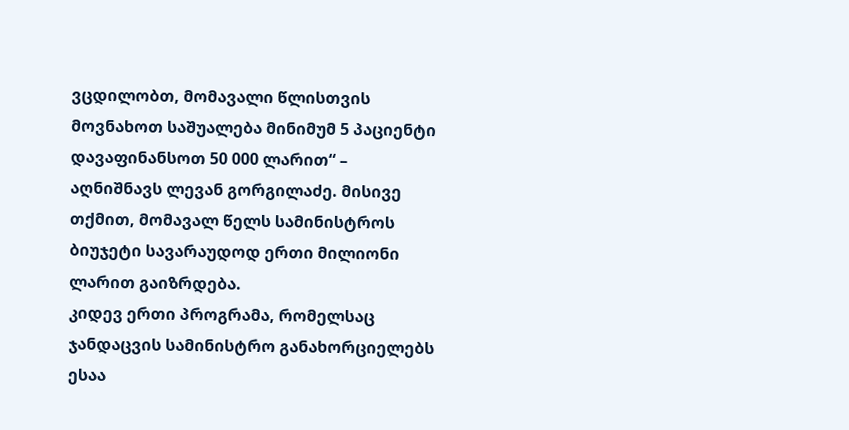ვცდილობთ, მომავალი წლისთვის მოვნახოთ საშუალება მინიმუმ 5 პაციენტი დავაფინანსოთ 50 000 ლარით“ – აღნიშნავს ლევან გორგილაძე. მისივე თქმით, მომავალ წელს სამინისტროს ბიუჯეტი სავარაუდოდ ერთი მილიონი ლარით გაიზრდება.
კიდევ ერთი პროგრამა, რომელსაც ჯანდაცვის სამინისტრო განახორციელებს ესაა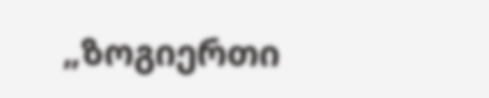„ზოგიერთი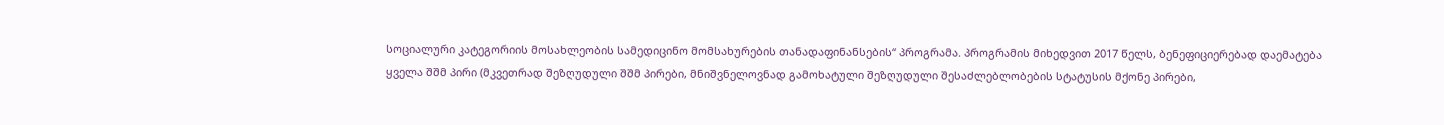სოციალური კატეგორიის მოსახლეობის სამედიცინო მომსახურების თანადაფინანსების“ პროგრამა. პროგრამის მიხედვით 2017 წელს, ბენეფიციერებად დაემატება ყველა შშმ პირი (მკვეთრად შეზღუდული შშმ პირები, მნიშვნელოვნად გამოხატული შეზღუდული შესაძლებლობების სტატუსის მქონე პირები,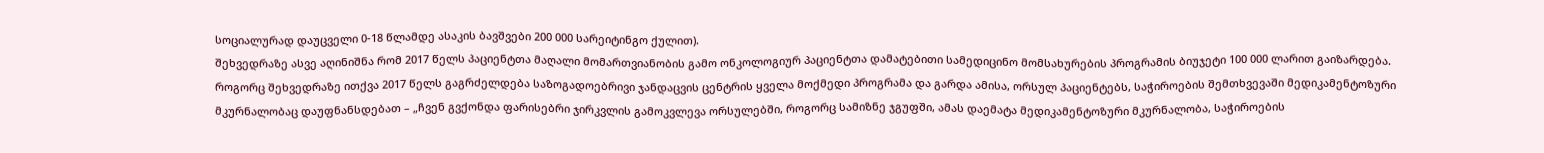სოციალურად დაუცველი 0-18 წლამდე ასაკის ბავშვები 200 000 სარეიტინგო ქულით).
შეხვედრაზე ასვე აღინიშნა რომ 2017 წელს პაციენტთა მაღალი მომართვიანობის გამო ონკოლოგიურ პაციენტთა დამატებითი სამედიცინო მომსახურების პროგრამის ბიუჯეტი 100 000 ლარით გაიზარდება.
როგორც შეხვედრაზე ითქვა 2017 წელს გაგრძელდება საზოგადოებრივი ჯანდაცვის ცენტრის ყველა მოქმედი პროგრამა და გარდა ამისა, ორსულ პაციენტებს, საჭიროების შემთხვევაში მედიკამენტოზური მკურნალობაც დაუფნანსდებათ – „ჩვენ გვქონდა ფარისებრი ჯირკვლის გამოკვლევა ორსულებში, როგორც სამიზნე ჯგუფში, ამას დაემატა მედიკამენტოზური მკურნალობა, საჭიროების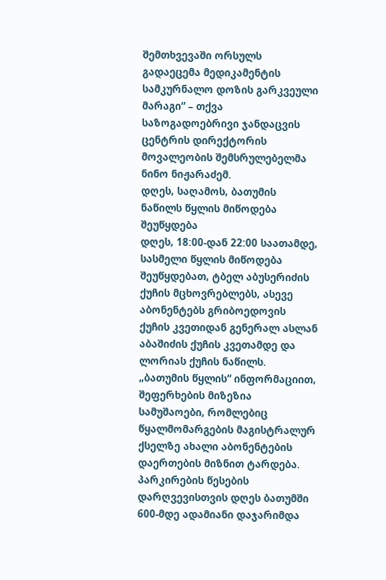შემთხვევაში ორსულს გადაეცემა მედიკამენტის სამკურნალო დოზის გარკვეული მარაგი“ – თქვა საზოგადოებრივი ჯანდაცვის ცენტრის დირექტორის მოვალეობის შემსრულებელმა ნინო ნიჟარაძემ.
დღეს, საღამოს, ბათუმის ნაწილს წყლის მიწოდება შეუწყდება
დღეს, 18:00-დან 22:00 საათამდე, სასმელი წყლის მიწოდება შეუწყდებათ, ტბელ აბუსერიძის ქუჩის მცხოვრებლებს, ასევე აბონენტებს გრიბოედოვის ქუჩის კვეთიდან გენერალ ასლან აბაშიძის ქუჩის კვეთამდე და ლორიას ქუჩის ნაწილს.
„ბათუმის წყლის“ ინფორმაციით, შეფერხების მიზეზია სამუშაოები, რომლებიც წყალმომარგების მაგისტრალურ ქსელზე ახალი აბონენტების დაერთების მიზნით ტარდება.
პარკირების წესების დარღვევისთვის დღეს ბათუმში 600-მდე ადამიანი დაჯარიმდა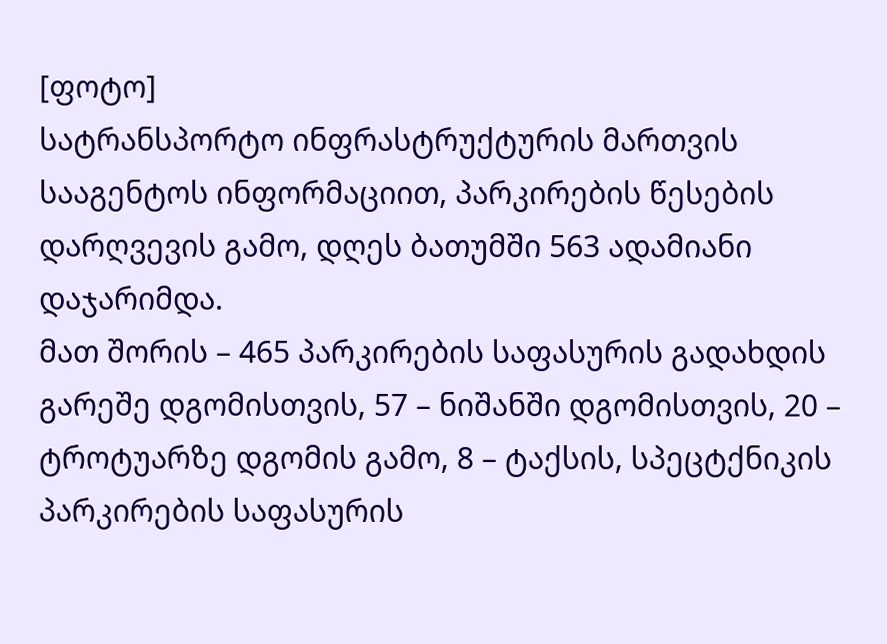[ფოტო]
სატრანსპორტო ინფრასტრუქტურის მართვის სააგენტოს ინფორმაციით, პარკირების წესების დარღვევის გამო, დღეს ბათუმში 563 ადამიანი დაჯარიმდა.
მათ შორის – 465 პარკირების საფასურის გადახდის გარეშე დგომისთვის, 57 – ნიშანში დგომისთვის, 20 – ტროტუარზე დგომის გამო, 8 – ტაქსის, სპეცტქნიკის პარკირების საფასურის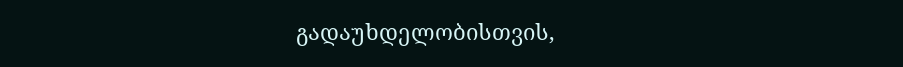გადაუხდელობისთვის,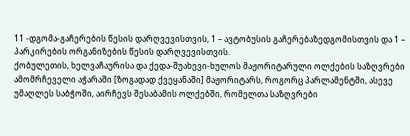11 -დგომა-გაჩერების წესის დარღვევისთვის, 1 – ავტობუსის გაჩერებაზედგომისთვის და 1 – პარკირების ორგანიზების წესის დარღვევისთვის.
ქობულეთის, ხელვაჩაურისა და ქედა-შუახევი-ხულოს მაჟორიტარული ოლქების საზღვრები
ამომრჩეველი აჭარაში [ზოგადად ქვეყანაში] მაჟორიტარს, როგორც პარლამენტში, ასევე უმაღლეს საბჭოში, აირჩევს შესაბამის ოლქებში, რომელთა საზღვრები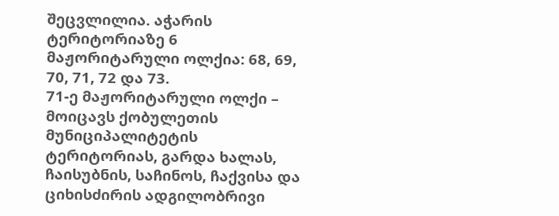შეცვლილია. აჭარის ტერიტორიაზე 6 მაჟორიტარული ოლქია: 68, 69, 70, 71, 72 და 73.
71-ე მაჟორიტარული ოლქი – მოიცავს ქობულეთის მუნიციპალიტეტის ტერიტორიას, გარდა ხალას, ჩაისუბნის, საჩინოს, ჩაქვისა და ციხისძირის ადგილობრივი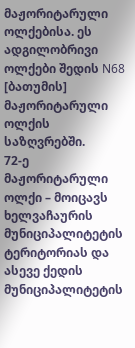მაჟორიტარული ოლქებისა. ეს ადგილობრივი ოლქები შედის N68 [ბათუმის] მაჟორიტარული ოლქის საზღვრებში.
72-ე მაჟორიტარული ოლქი – მოიცავს ხელვაჩაურის მუნიციპალიტეტის ტერიტორიას და ასევე ქედის მუნიციპალიტეტის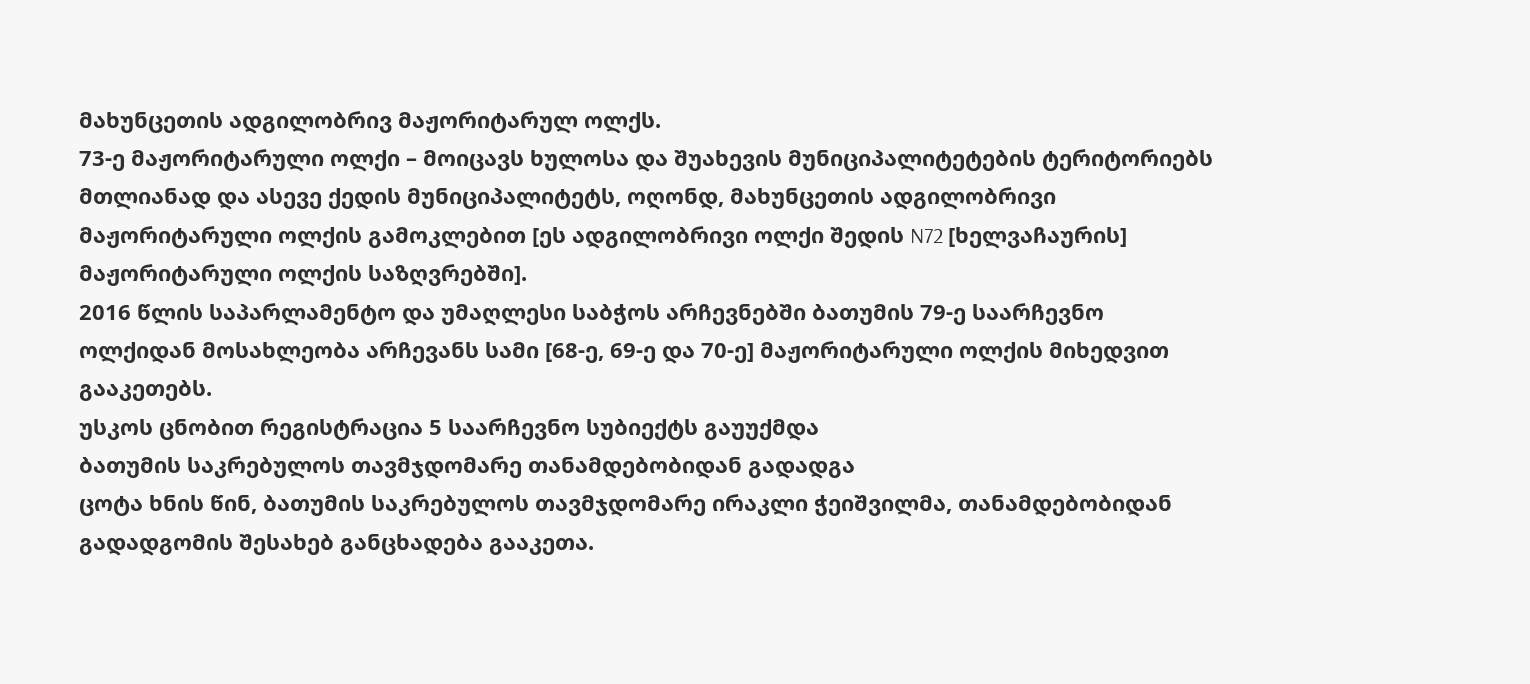მახუნცეთის ადგილობრივ მაჟორიტარულ ოლქს.
73-ე მაჟორიტარული ოლქი – მოიცავს ხულოსა და შუახევის მუნიციპალიტეტების ტერიტორიებს მთლიანად და ასევე ქედის მუნიციპალიტეტს, ოღონდ, მახუნცეთის ადგილობრივი მაჟორიტარული ოლქის გამოკლებით [ეს ადგილობრივი ოლქი შედის N72 [ხელვაჩაურის] მაჟორიტარული ოლქის საზღვრებში].
2016 წლის საპარლამენტო და უმაღლესი საბჭოს არჩევნებში ბათუმის 79-ე საარჩევნო ოლქიდან მოსახლეობა არჩევანს სამი [68-ე, 69-ე და 70-ე] მაჟორიტარული ოლქის მიხედვით გააკეთებს.
უსკოს ცნობით რეგისტრაცია 5 საარჩევნო სუბიექტს გაუუქმდა
ბათუმის საკრებულოს თავმჯდომარე თანამდებობიდან გადადგა
ცოტა ხნის წინ, ბათუმის საკრებულოს თავმჯდომარე ირაკლი ჭეიშვილმა, თანამდებობიდან გადადგომის შესახებ განცხადება გააკეთა.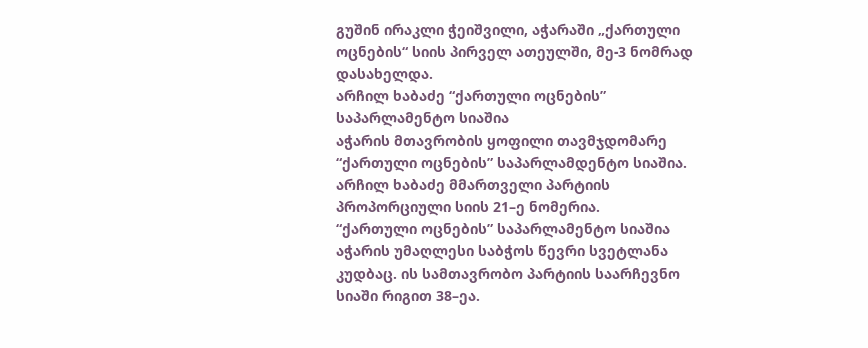გუშინ ირაკლი ჭეიშვილი, აჭარაში „ქართული ოცნების“ სიის პირველ ათეულში, მე-3 ნომრად დასახელდა.
არჩილ ხაბაძე “ქართული ოცნების” საპარლამენტო სიაშია
აჭარის მთავრობის ყოფილი თავმჯდომარე “ქართული ოცნების” საპარლამდენტო სიაშია. არჩილ ხაბაძე მმართველი პარტიის პროპორციული სიის 21–ე ნომერია.
“ქართული ოცნების” საპარლამენტო სიაშია აჭარის უმაღლესი საბჭოს წევრი სვეტლანა კუდბაც. ის სამთავრობო პარტიის საარჩევნო სიაში რიგით 38–ეა.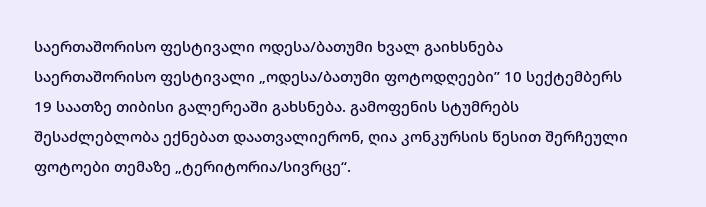საერთაშორისო ფესტივალი ოდესა/ბათუმი ხვალ გაიხსნება
საერთაშორისო ფესტივალი „ოდესა/ბათუმი ფოტოდღეები” 10 სექტემბერს 19 საათზე თიბისი გალერეაში გახსნება. გამოფენის სტუმრებს შესაძლებლობა ექნებათ დაათვალიერონ, ღია კონკურსის წესით შერჩეული ფოტოები თემაზე „ტერიტორია/სივრცე“.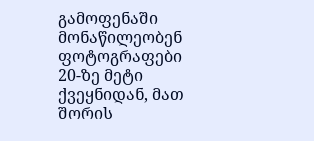გამოფენაში მონაწილეობენ ფოტოგრაფები 20-ზე მეტი ქვეყნიდან, მათ შორის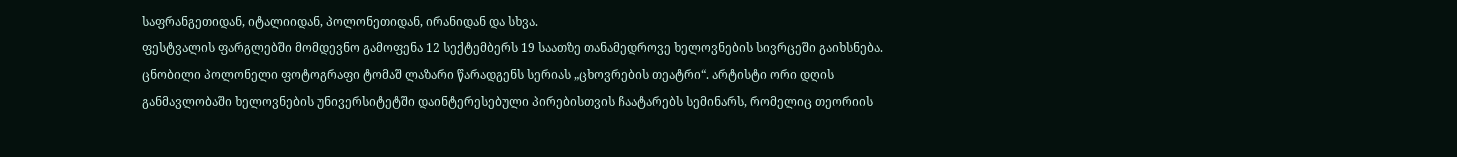საფრანგეთიდან, იტალიიდან, პოლონეთიდან, ირანიდან და სხვა.
ფესტვალის ფარგლებში მომდევნო გამოფენა 12 სექტემბერს 19 საათზე თანამედროვე ხელოვნების სივრცეში გაიხსნება. ცნობილი პოლონელი ფოტოგრაფი ტომაშ ლაზარი წარადგენს სერიას „ცხოვრების თეატრი“. არტისტი ორი დღის განმავლობაში ხელოვნების უნივერსიტეტში დაინტერესებული პირებისთვის ჩაატარებს სემინარს, რომელიც თეორიის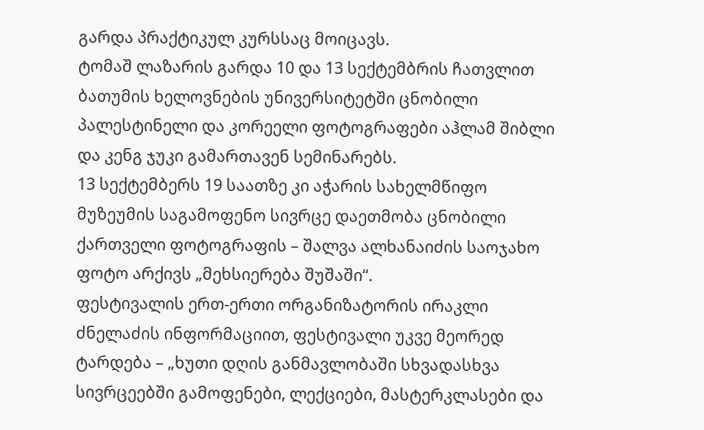გარდა პრაქტიკულ კურსსაც მოიცავს.
ტომაშ ლაზარის გარდა 10 და 13 სექტემბრის ჩათვლით ბათუმის ხელოვნების უნივერსიტეტში ცნობილი პალესტინელი და კორეელი ფოტოგრაფები აჰლამ შიბლი და კენგ ჯუკი გამართავენ სემინარებს.
13 სექტემბერს 19 საათზე კი აჭარის სახელმწიფო მუზეუმის საგამოფენო სივრცე დაეთმობა ცნობილი ქართველი ფოტოგრაფის – შალვა ალხანაიძის საოჯახო ფოტო არქივს „მეხსიერება შუშაში“.
ფესტივალის ერთ-ერთი ორგანიზატორის ირაკლი ძნელაძის ინფორმაციით, ფესტივალი უკვე მეორედ ტარდება – „ხუთი დღის განმავლობაში სხვადასხვა სივრცეებში გამოფენები, ლექციები, მასტერკლასები და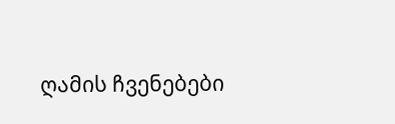ღამის ჩვენებები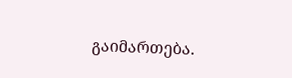გაიმართება.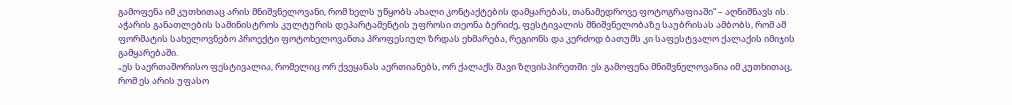გამოფენა იმ კუთხითაც არის მნიშვნელოვანი, რომ ხელს უწყობს ახალი კონტაქტების დამყარებას, თანამედროვე ფოტოგრაფიაში“ – აღნიშნავს ის.
აჭარის განათლების სამინისტროს კულტურის დეპარტამენტის უფროსი თეონა ბერიძე, ფესტივალის მნიშვნელობაზე საუბრისას ამბობს, რომ ამ ფორმატის სახელოვნებო პროექტი ფოტოხელოვანთა პროფესიულ ზრდას ეხმარება, რეგიონს და კერძოდ ბათუმს კი საფესტვალო ქალაქის იმიჯის გამყარებაში.
„ეს საერთაშორისო ფესტივალია, რომელიც ორ ქვეყანას აერთიანებს, ორ ქალაქს შავი ზღვისპირეთში. ეს გამოფენა მნიშვნელოვანია იმ კუთხითაც, რომ ეს არის უფასო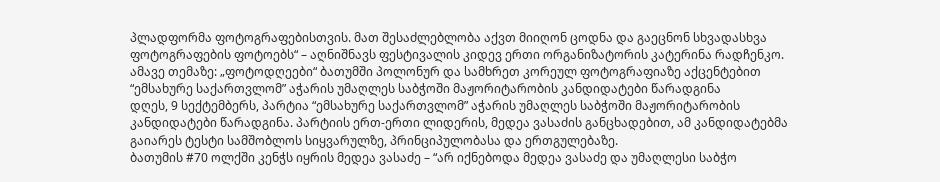პლადფორმა ფოტოგრაფებისთვის. მათ შესაძლებლობა აქვთ მიიღონ ცოდნა და გაეცნონ სხვადასხვა ფოტოგრაფების ფოტოებს“ – აღნიშნავს ფესტივალის კიდევ ერთი ორგანიზატორის კატერინა რადჩენკო.
ამავე თემაზე: „ფოტოდღეები“ ბათუმში პოლონურ და სამხრეთ კორეულ ფოტოგრაფიაზე აქცენტებით
“ემსახურე საქართვლომ” აჭარის უმაღლეს საბჭოში მაჟორიტარობის კანდიდატები წარადგინა
დღეს, 9 სექტემბერს, პარტია “ემსახურე საქართვლომ” აჭარის უმაღლეს საბჭოში მაჟორიტარობის კანდიდატები წარადგინა. პარტიის ერთ-ერთი ლიდერის, მედეა ვასაძის განცხადებით, ამ კანდიდატებმა გაიარეს ტესტი სამშობლოს სიყვარულზე, პრინციპულობასა და ერთგულებაზე.
ბათუმის #70 ოლქში კენჭს იყრის მედეა ვასაძე – “არ იქნებოდა მედეა ვასაძე და უმაღლესი საბჭო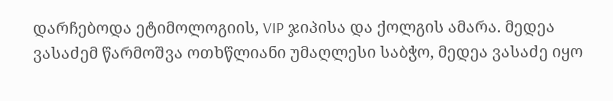დარჩებოდა ეტიმოლოგიის, VIP ჯიპისა და ქოლგის ამარა. მედეა ვასაძემ წარმოშვა ოთხწლიანი უმაღლესი საბჭო, მედეა ვასაძე იყო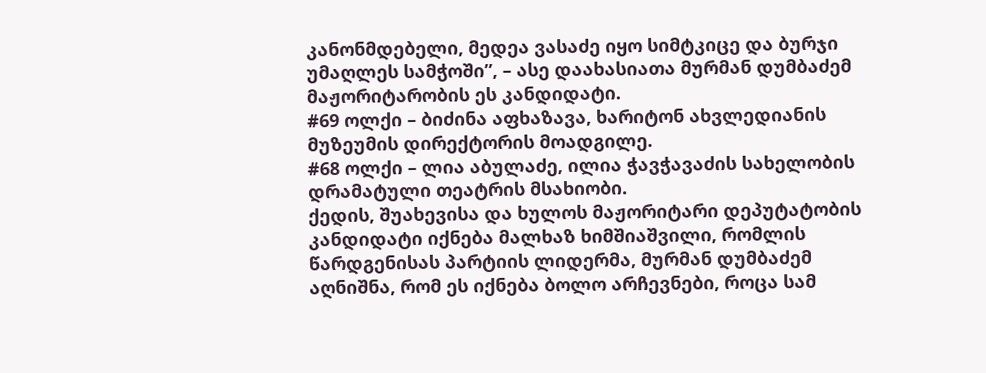კანონმდებელი, მედეა ვასაძე იყო სიმტკიცე და ბურჯი უმაღლეს სამჭოში”, – ასე დაახასიათა მურმან დუმბაძემ მაჟორიტარობის ეს კანდიდატი.
#69 ოლქი – ბიძინა აფხაზავა, ხარიტონ ახვლედიანის მუზეუმის დირექტორის მოადგილე.
#68 ოლქი – ლია აბულაძე, ილია ჭავჭავაძის სახელობის დრამატული თეატრის მსახიობი.
ქედის, შუახევისა და ხულოს მაჟორიტარი დეპუტატობის კანდიდატი იქნება მალხაზ ხიმშიაშვილი, რომლის წარდგენისას პარტიის ლიდერმა, მურმან დუმბაძემ აღნიშნა, რომ ეს იქნება ბოლო არჩევნები, როცა სამ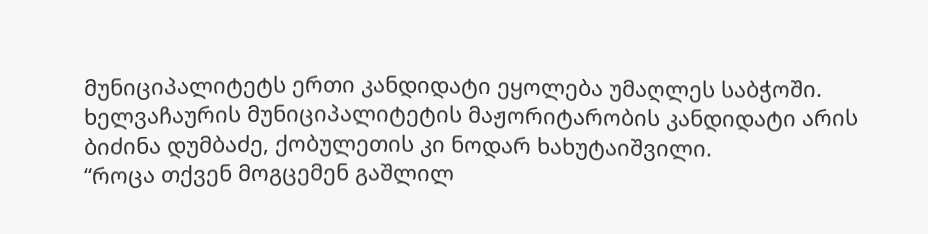მუნიციპალიტეტს ერთი კანდიდატი ეყოლება უმაღლეს საბჭოში.
ხელვაჩაურის მუნიციპალიტეტის მაჟორიტარობის კანდიდატი არის ბიძინა დუმბაძე, ქობულეთის კი ნოდარ ხახუტაიშვილი.
“როცა თქვენ მოგცემენ გაშლილ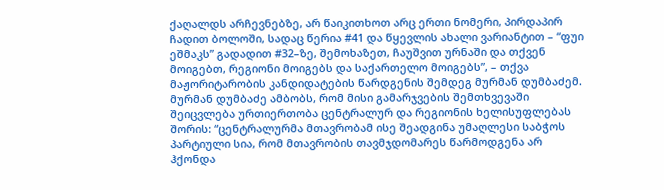ქაღალდს არჩევნებზე, არ წაიკითხოთ არც ერთი ნომერი, პირდაპირ ჩადით ბოლოში, სადაც წერია #41 და წყევლის ახალი ვარიანტით – “ფუი ეშმაკს” გადადით #32–ზე, შემოხაზეთ, ჩაუშვით ურნაში და თქვენ მოიგებთ, რეგიონი მოიგებს და საქართელო მოიგებს”, – თქვა მაჟორიტარობის კანდიდატების წარდგენის შემდეგ მურმან დუმბაძემ.
მურმან დუმბაძე ამბობს, რომ მისი გამარჯვების შემთხვევაში შეიცვლება ურთიერთობა ცენტრალურ და რეგიონის ხელისუფლებას შორის: “ცენტრალურმა მთავრობამ ისე შეადგინა უმაღლესი საბჭოს პარტიული სია, რომ მთავრობის თავმჯდომარეს წარმოდგენა არ ჰქონდა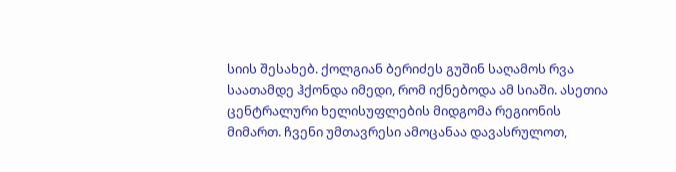სიის შესახებ. ქოლგიან ბერიძეს გუშინ საღამოს რვა საათამდე ჰქონდა იმედი, რომ იქნებოდა ამ სიაში. ასეთია ცენტრალური ხელისუფლების მიდგომა რეგიონის მიმართ. ჩვენი უმთავრესი ამოცანაა დავასრულოთ,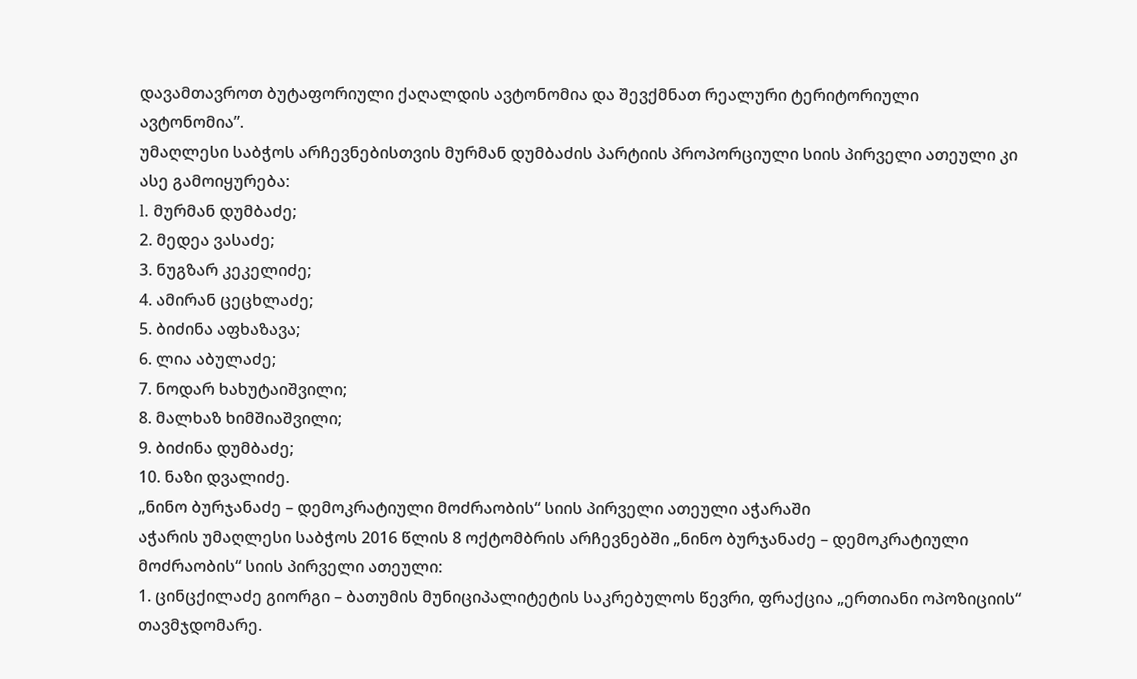დავამთავროთ ბუტაფორიული ქაღალდის ავტონომია და შევქმნათ რეალური ტერიტორიული ავტონომია”.
უმაღლესი საბჭოს არჩევნებისთვის მურმან დუმბაძის პარტიის პროპორციული სიის პირველი ათეული კი ასე გამოიყურება:
l. მურმან დუმბაძე;
2. მედეა ვასაძე;
3. ნუგზარ კეკელიძე;
4. ამირან ცეცხლაძე;
5. ბიძინა აფხაზავა;
6. ლია აბულაძე;
7. ნოდარ ხახუტაიშვილი;
8. მალხაზ ხიმშიაშვილი;
9. ბიძინა დუმბაძე;
10. ნაზი დვალიძე.
„ნინო ბურჯანაძე – დემოკრატიული მოძრაობის“ სიის პირველი ათეული აჭარაში
აჭარის უმაღლესი საბჭოს 2016 წლის 8 ოქტომბრის არჩევნებში „ნინო ბურჯანაძე – დემოკრატიული მოძრაობის“ სიის პირველი ათეული:
1. ცინცქილაძე გიორგი – ბათუმის მუნიციპალიტეტის საკრებულოს წევრი, ფრაქცია „ერთიანი ოპოზიციის“ თავმჯდომარე.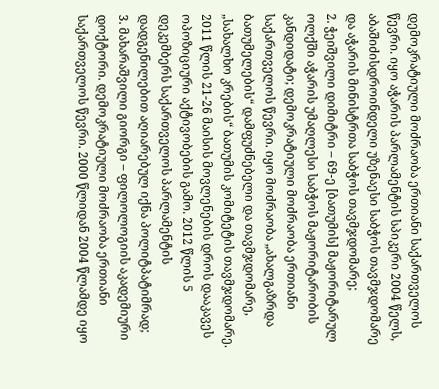დემოკრატიული მოძრაობა ერთიანი საქართველოს წევრი. იყო აჭარის პარლამენტის სპიკერი 2004 წელს, აბაშიძისდროინდელი უზენაესი საბჭოს თავმჯდომარე და აჭარის მინისტრთა საბჭოს თავმჯდომარე;
2. ჭეიშვილი დიმიტრი – 69-ე [ბათუმის] მაჟორიტარულ ოლქში აჭარის უმაღლესი საბჭოს მაჟორიტარობის კანდიდატი; დემოკრატიული მოძრაობა ერთიანი საქართველოს წევრი. იყო მოძრაობა „ახალგაზრდა ბათუმელების“ დამფუძნებელი და თავმჯდომარე, „სახალხო კრების“ ბათუმის კომიტეტის თავმჯდომარე. 2011 წლის 21-26 მაისის მოვლენების დროს დააკავეს ოპოზიციური აქტივობების გამო. 2012 წლის 5 დეკემბერს საქართველოს პარლამენტის დადგენილებით აღიარებულ იქნა პოლიტპატიმრად;
3. მახარაშვილი გიორგი – ფილოლოგიის აკადემიური დოქტორი. დემოკრატიული მოძრაობა ერთიანი საქართველოს წევრი. 2000 წლიდან 2004 წლამდე იყო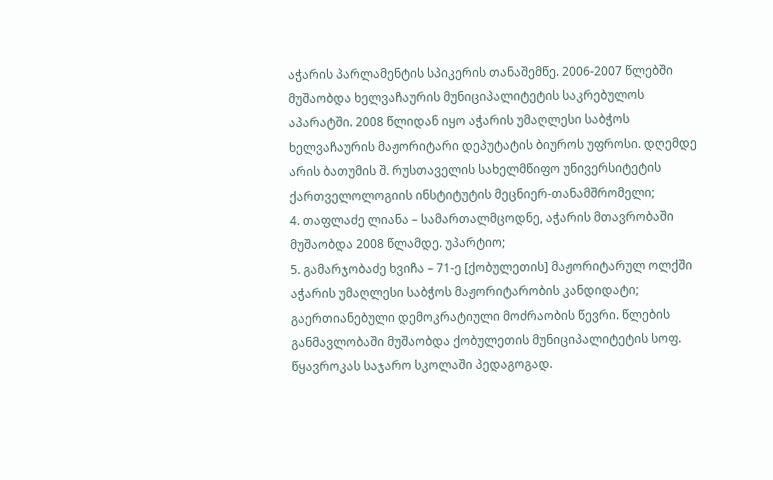აჭარის პარლამენტის სპიკერის თანაშემწე. 2006-2007 წლებში მუშაობდა ხელვაჩაურის მუნიციპალიტეტის საკრებულოს აპარატში. 2008 წლიდან იყო აჭარის უმაღლესი საბჭოს ხელვაჩაურის მაჟორიტარი დეპუტატის ბიუროს უფროსი. დღემდე არის ბათუმის შ. რუსთაველის სახელმწიფო უნივერსიტეტის ქართველოლოგიის ინსტიტუტის მეცნიერ-თანამშრომელი;
4. თაფლაძე ლიანა – სამართალმცოდნე, აჭარის მთავრობაში მუშაობდა 2008 წლამდე. უპარტიო;
5. გამარჯობაძე ხვიჩა – 71-ე [ქობულეთის] მაჟორიტარულ ოლქში აჭარის უმაღლესი საბჭოს მაჟორიტარობის კანდიდატი; გაერთიანებული დემოკრატიული მოძრაობის წევრი. წლების განმავლობაში მუშაობდა ქობულეთის მუნიციპალიტეტის სოფ. წყავროკას საჯარო სკოლაში პედაგოგად.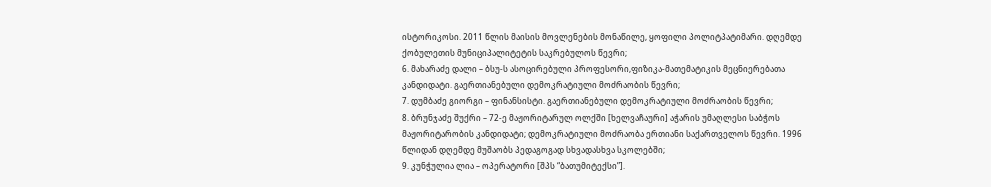ისტორიკოსი. 2011 წლის მაისის მოვლენების მონაწილე, ყოფილი პოლიტპატიმარი. დღემდე ქობულეთის მუნიციპალიტეტის საკრებულოს წევრი;
6. მახარაძე დალი – ბსუ-ს ასოცირებული პროფესორი,ფიზიკა-მათემატიკის მეცნიერებათა კანდიდატი. გაერთიანებული დემოკრატიული მოძრაობის წევრი;
7. დუმბაძე გიორგი – ფინანსისტი. გაერთიანებული დემოკრატიული მოძრაობის წევრი;
8. ბრუნჯაძე შუქრი – 72-ე მაჟორიტარულ ოლქში [ხელვაჩაური] აჭარის უმაღლესი საბჭოს მაჟორიტარობის კანდიდატი; დემოკრატიული მოძრაობა ერთიანი საქართველოს წევრი. 1996 წლიდან დღემდე მუშაობს პედაგოგად სხვადასხვა სკოლებში;
9. კუნჭულია ლია – ოპერატორი [შპს “ბათუმიტექსი”].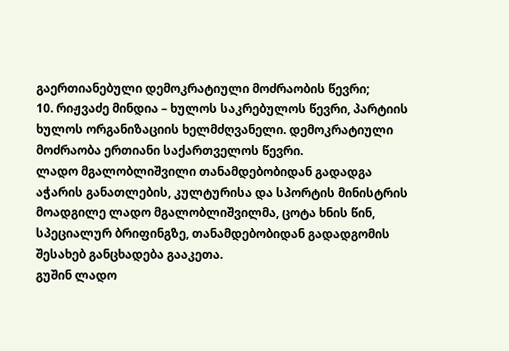გაერთიანებული დემოკრატიული მოძრაობის წევრი;
10. რიჟვაძე მინდია – ხულოს საკრებულოს წევრი, პარტიის ხულოს ორგანიზაციის ხელმძღვანელი. დემოკრატიული მოძრაობა ერთიანი საქართველოს წევრი.
ლადო მგალობლიშვილი თანამდებობიდან გადადგა
აჭარის განათლების, კულტურისა და სპორტის მინისტრის მოადგილე ლადო მგალობლიშვილმა, ცოტა ხნის წინ, სპეციალურ ბრიფინგზე, თანამდებობიდან გადადგომის შესახებ განცხადება გააკეთა.
გუშინ ლადო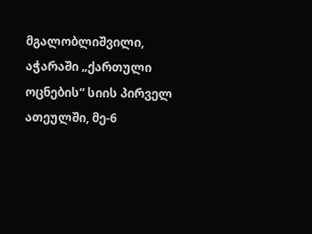მგალობლიშვილი, აჭარაში „ქართული ოცნების“ სიის პირველ ათეულში, მე-6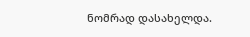ნომრად დასახელდა.